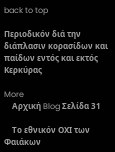back to top

Περιοδικόν διά την διάπλασιν κορασίδων και παίδων εντός και εκτός Κερκύρας

More
    Αρχική Blog Σελίδα 31

    Το εθνικόν ΟΧΙ των Φαιάκων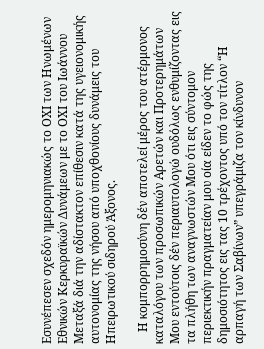Εσυνέπεσεν σχεδόν ημερομηνιακώς το ΟΧΙ των Ηνωμένων Εθνικών Κερκυραϊκών Δυνάμεων με το ΟΧΙ του Ιωάννου Μεταξά διά την αδίστακτον επίθεσιν κατά της υγειονομικής αυτονομίας της νήσου από υποχθονίους δυνάμεις του Ηπειρωτικού σιδηρού Άξονος.

    Η κομπορρημοσύνη δέν αποτελεί μέρος του ατέρμονος καταλόγου των προσωπικών Αρετών και Προτερημάτων Μου εντούτοις δέν περιαυτολογώ ουδόλως ενθυμίζοντας εις τα πλήθη των αναγνωστών Μου ότι εις σύντομον περιεκτικήν πραγματείαν μου οία είδεν το φώς της δημοσιότητος εις τας 10 τρέχοντος υπό τον τίτλον “Η αρπαγή των Σαβίνων” υπεγράμιζα τον κίνδυνον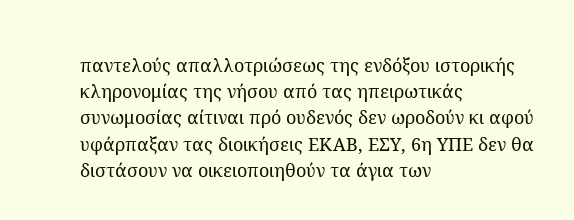παντελούς απαλλοτριώσεως της ενδόξου ιστορικής κληρονομίας της νήσου από τας ηπειρωτικάς συνωμοσίας αίτιναι πρό ουδενός δεν ωροδούν κι αφού υφάρπαξαν τας διοικήσεις ΕΚΑΒ, ΕΣΥ, 6η ΥΠΕ δεν θα διστάσουν να οικειοποιηθούν τα άγια των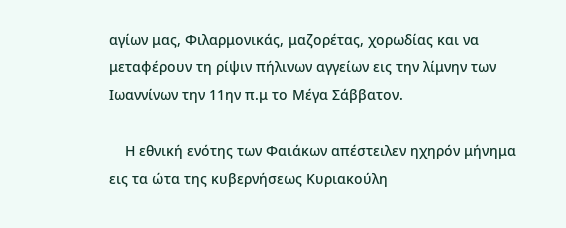αγίων μας, Φιλαρμονικάς, μαζορέτας, χορωδίας και να μεταφέρουν τη ρίψιν πήλινων αγγείων εις την λίμνην των Ιωαννίνων την 11ην π.μ το Μέγα Σάββατον.

    Η εθνική ενότης των Φαιάκων απέστειλεν ηχηρόν μήνημα εις τα ώτα της κυβερνήσεως Κυριακούλη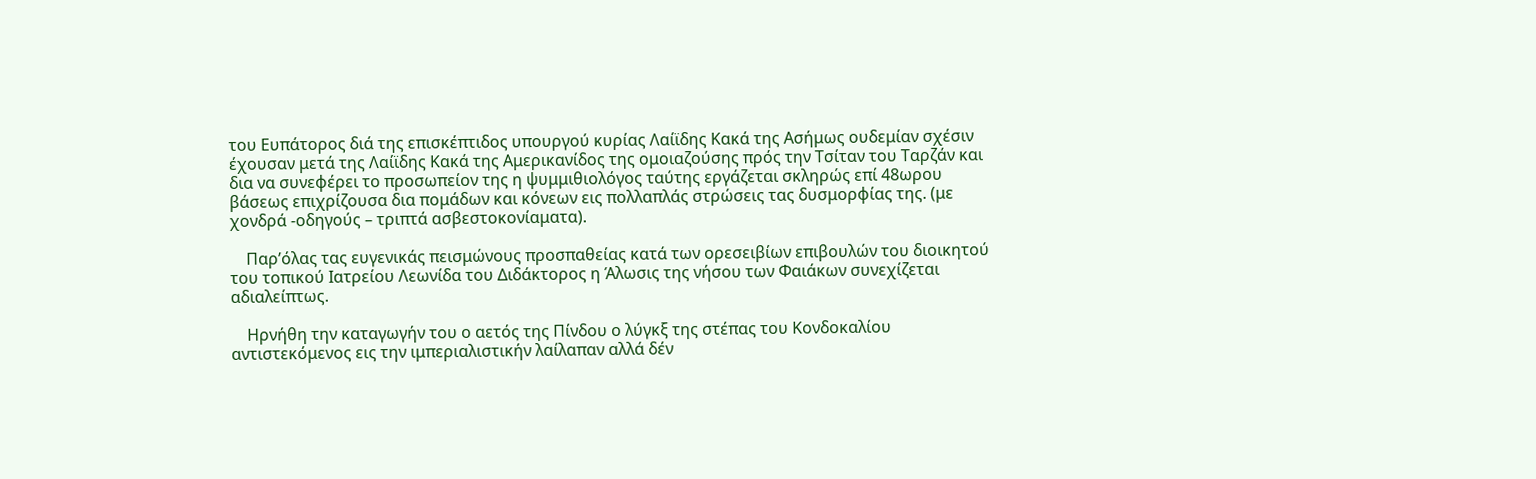του Ευπάτορος διά της επισκέπτιδος υπουργού κυρίας Λαίϊδης Κακά της Ασήμως ουδεμίαν σχέσιν έχουσαν μετά της Λαίϊδης Κακά της Αμερικανίδος της ομοιαζούσης πρός την Τσίταν του Ταρζάν και δια να συνεφέρει το προσωπείον της η ψυμμιθιολόγος ταύτης εργάζεται σκληρώς επί 48ωρου βάσεως επιχρίζουσα δια πομάδων και κόνεων εις πολλαπλάς στρώσεις τας δυσμορφίας της. (με χονδρά -οδηγούς – τριπτά ασβεστοκονίαματα).

    Παρ’όλας τας ευγενικάς πεισμώνους προσπαθείας κατά των ορεσειβίων επιβουλών του διοικητού του τοπικού Ιατρείου Λεωνίδα του Διδάκτορος η Άλωσις της νήσου των Φαιάκων συνεχίζεται αδιαλείπτως.

    Ηρνήθη την καταγωγήν του ο αετός της Πίνδου ο λύγκξ της στέπας του Κονδοκαλίου αντιστεκόμενος εις την ιμπεριαλιστικήν λαίλαπαν αλλά δέν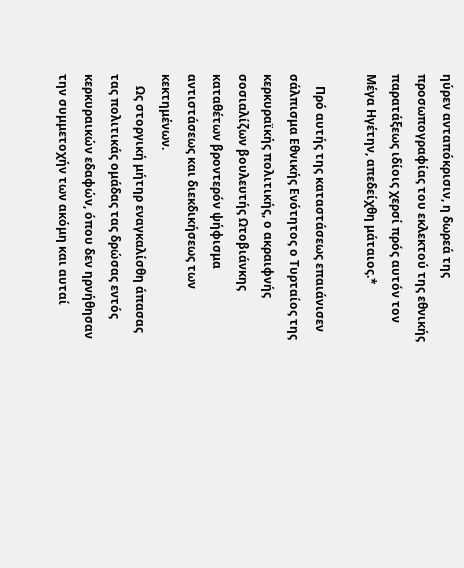ηύρεν ανταπόκρισιν, η δωρεά της προσωπογραφίας του εκλεκτού της εθνικής παρατάξεως ιδίοις χερσί πρός αυτόν τον Μέγα Ηγέτην, απεδείχθη μάταιος.*

    Πρό αυτής της καταστάσεως επαιάνισεν σάλπισμα Εθνικής Ενότητος ο Τυρταίος της κερκυραϊκής πολιτικής, ο ακραιφνής σοσιαλίζων βουλευτής Ωτοβιάνκης καταθέτων βροντερόν ψήφισμα αντιστάσεως και διεκδικήσεως των κεκτημένων.
    Ως στοργική μήτηρ εναγκαλίσθη άπασας τας πολιτικάς ομάδας τας δρώσας εντός κερκυραικών εδαφών, όπου δεν ηρνήθησαν την συμμετοχήν των ακόμη και αυταί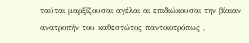ταύται μαρξίζουσαι αγέλαι αι επιδιώκουσαι την βίαιαν ανατροπήν του καθεστώτος παντοιοτρόπως ,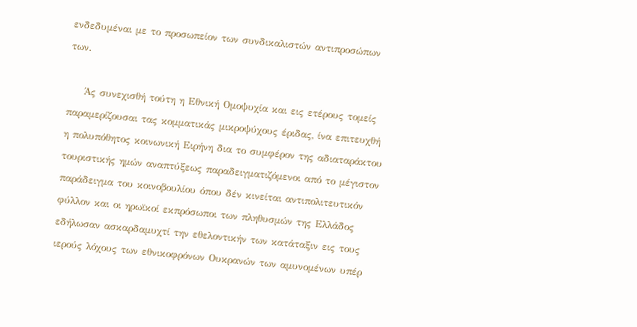ενδεδυμέναι με το προσωπείον των συνδικαλιστών αντιπροσώπων των.

    Άς συνεχισθή τούτη η Εθνική Ομοψυχία και εις ετέρους τομείς παραμερίζουσαι τας κομματικάς μικροψύχους έριδας, ίνα επιτευχθή η πολυπόθητος κοινωνική Ειρήνη δια το συμφέρον της αδιαταράκτου τουριστικής ημών αναπτύξεως παραδειγματιζόμενοι από το μέγιστον παράδειγμα του κοινοβουλίου όπου δέν κινείται αντιπολιτευτικόν φύλλον και οι ηρωϊκοί εκπρόσωποι των πληθυσμών της Ελλάδος εδήλωσαν ασκαρδαμυχτί την εθελοντικήν των κατάταξιν εις τους ιερούς λόχους των εθνικοφρόνων Ουκρανών των αμυνομένων υπέρ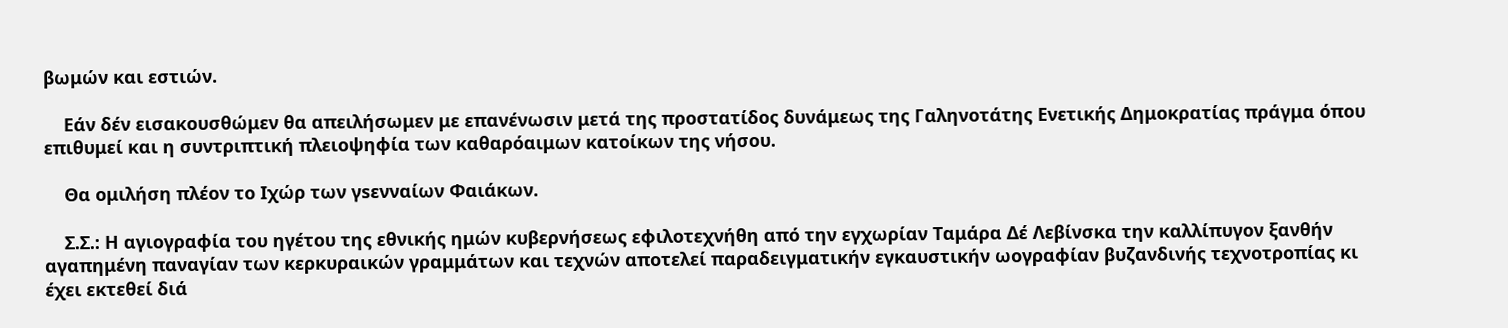βωμών και εστιών.

    Εάν δέν εισακουσθώμεν θα απειλήσωμεν με επανένωσιν μετά της προστατίδος δυνάμεως της Γαληνοτάτης Ενετικής Δημοκρατίας πράγμα όπου επιθυμεί και η συντριπτική πλειοψηφία των καθαρόαιμων κατοίκων της νήσου.

    Θα ομιλήση πλέον το Ιχώρ των γsενναίων Φαιάκων.

    Σ.Σ.: Η αγιογραφία του ηγέτου της εθνικής ημών κυβερνήσεως εφιλοτεχνήθη από την εγχωρίαν Ταμάρα Δέ Λεβίνσκα την καλλίπυγον ξανθήν αγαπημένη παναγίαν των κερκυραικών γραμμάτων και τεχνών αποτελεί παραδειγματικήν εγκαυστικήν ωογραφίαν βυζανδινής τεχνοτροπίας κι έχει εκτεθεί διά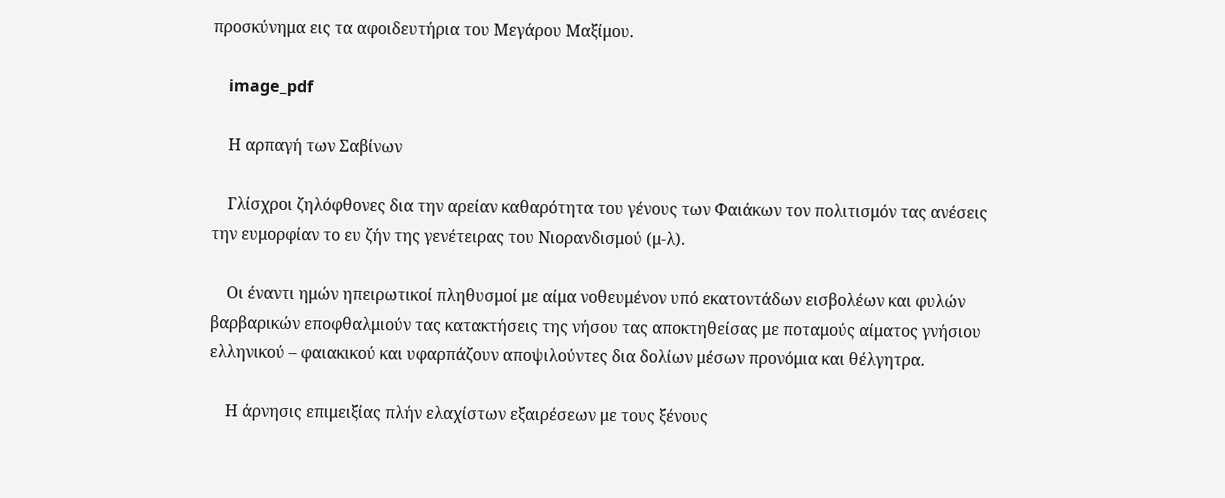προσκύνημα εις τα αφοιδευτήρια του Μεγάρου Μαξίμου.

    image_pdf

    Η αρπαγή των Σαβίνων

    Γλίσχροι ζηλόφθονες δια την αρείαν καθαρότητα του γένους των Φαιάκων τον πολιτισμόν τας ανέσεις την ευμορφίαν το ευ ζήν της γενέτειρας του Νιορανδισμού (μ-λ).

    Οι έναντι ημών ηπειρωτικοί πληθυσμοί με αίμα νοθευμένον υπό εκατοντάδων εισβολέων και φυλών βαρβαρικών εποφθαλμιούν τας κατακτήσεις της νήσου τας αποκτηθείσας με ποταμούς αίματος γνήσιου ελληνικού – φαιακικού και υφαρπάζουν αποψιλούντες δια δολίων μέσων προνόμια και θέλγητρα.

    Η άρνησις επιμειξίας πλήν ελαχίστων εξαιρέσεων με τους ξένους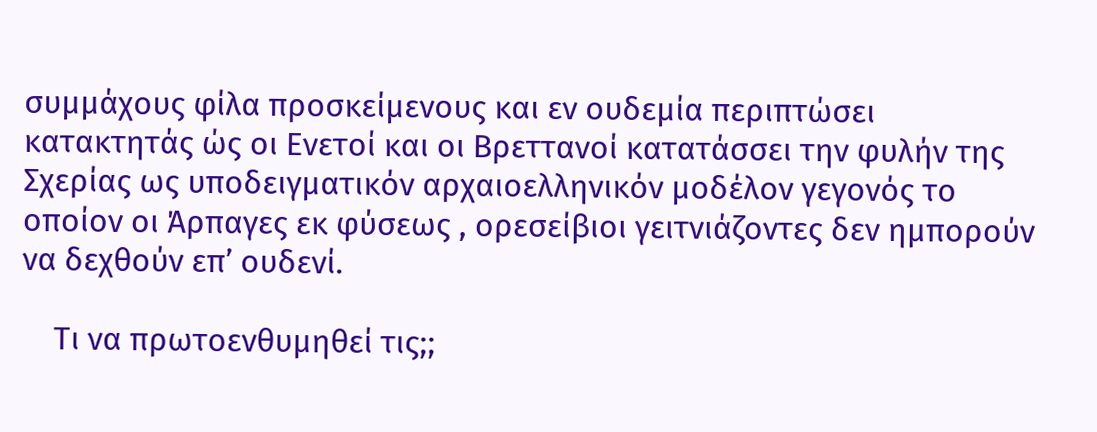συμμάχους φίλα προσκείμενους και εν ουδεμία περιπτώσει κατακτητάς ώς οι Ενετοί και οι Βρεττανοί κατατάσσει την φυλήν της Σχερίας ως υποδειγματικόν αρχαιοελληνικόν μοδέλον γεγονός το οποίον οι Άρπαγες εκ φύσεως , ορεσείβιοι γειτνιάζοντες δεν ημπορούν να δεχθούν επ’ ουδενί.

    Τι να πρωτοενθυμηθεί τις;;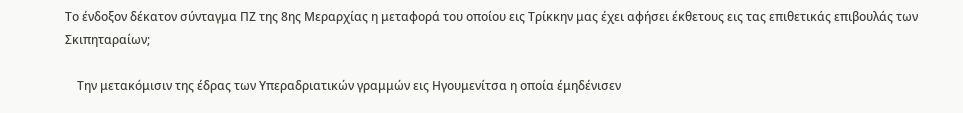Το ένδοξον δέκατον σύνταγμα ΠΖ της 8ης Μεραρχίας η μεταφορά του οποίου εις Τρίκκην μας έχει αφήσει έκθετους εις τας επιθετικάς επιβουλάς των Σκιπηταραίων;

    Την μετακόμισιν της έδρας των Υπεραδριατικών γραμμών εις Ηγουμενίτσα η οποία έμηδένισεν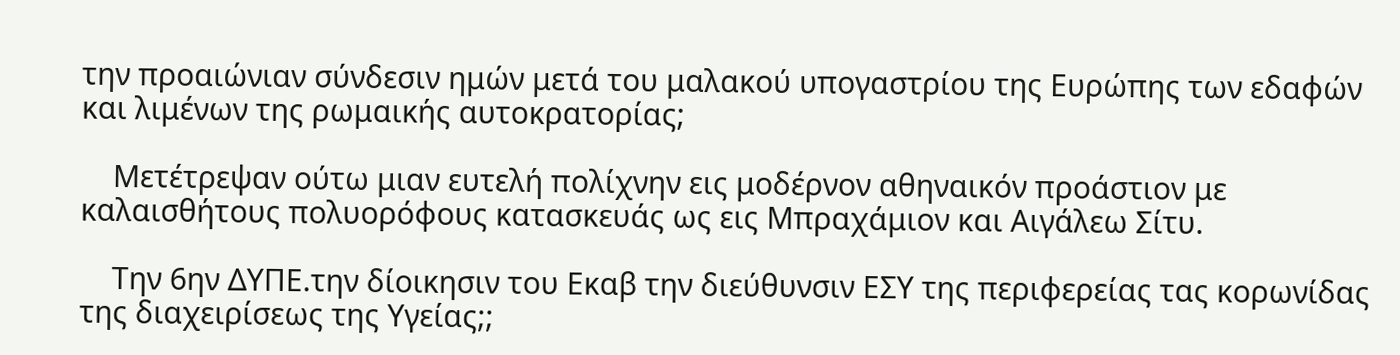την προαιώνιαν σύνδεσιν ημών μετά του μαλακού υπογαστρίου της Ευρώπης των εδαφών και λιμένων της ρωμαικής αυτοκρατορίας;

    Μετέτρεψαν ούτω μιαν ευτελή πολίχνην εις μοδέρνον αθηναικόν προάστιον με καλαισθήτους πολυορόφους κατασκευάς ως εις Μπραχάμιον και Αιγάλεω Σίτυ.

    Την 6ην ΔΥΠΕ.την δίοικησιν του Εκαβ την διεύθυνσιν ΕΣΥ της περιφερείας τας κορωνίδας της διαχειρίσεως της Υγείας;;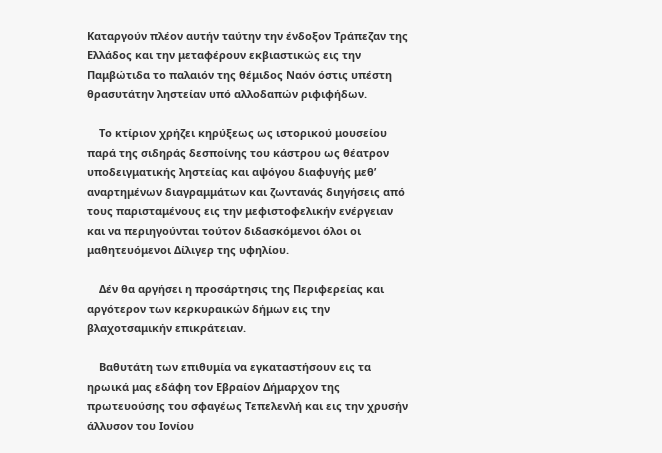Καταργούν πλέον αυτήν ταύτην την ένδοξον Τράπεζαν της Ελλάδος και την μεταφέρουν εκβιαστικώς εις την Παμβώτιδα το παλαιόν της θέμιδος Ναόν όστις υπέστη θρασυτάτην ληστείαν υπό αλλοδαπών ριφιφήδων.

    Tο κτίριον χρήζει κηρύξεως ως ιστορικού μουσείου παρά της σιδηράς δεσποίνης του κάστρου ως θέατρον υποδειγματικής ληστείας και αψόγου διαφυγής μεθ’ αναρτημένων διαγραμμάτων και ζωντανάς διηγήσεις από τους παρισταμένους εις την μεφιστοφελικήν ενέργειαν και να περιηγούνται τούτον διδασκόμενοι όλοι οι μαθητευόμενοι Δίλιγερ της υφηλίου.

    Δέν θα αργήσει η προσάρτησις της Περιφερείας και αργότερον των κερκυραικών δήμων εις την βλαχοτσαμικήν επικράτειαν.

    Βαθυτάτη των επιθυμία να εγκαταστήσουν εις τα ηρωικά μας εδάφη τον Εβραίον Δήμαρχον της πρωτευούσης του σφαγέως Τεπελενλή και εις την χρυσήν άλλυσον του Ιονίου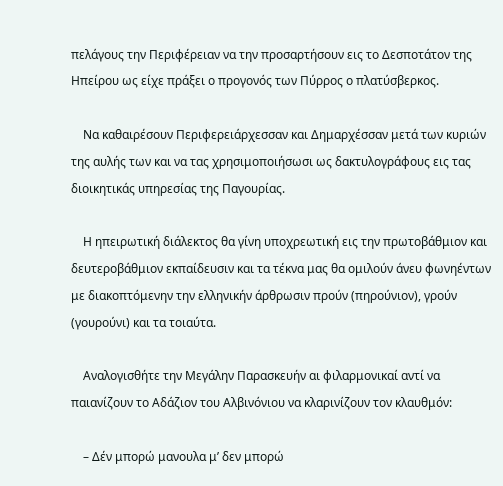πελάγους την Περιφέρειαν να την προσαρτήσουν εις το Δεσποτάτον της Ηπείρου ως είχε πράξει ο προγονός των Πύρρος ο πλατύσβερκος.

    Να καθαιρέσουν Περιφερειάρχεσσαν και Δημαρχέσσαν μετά των κυριών της αυλής των και να τας χρησιμοποιήσωσι ως δακτυλογράφους εις τας διοικητικάς υπηρεσίας της Παγουρίας.

    Η ηπειρωτική διάλεκτος θα γίνη υποχρεωτική εις την πρωτοβάθμιον και δευτεροβάθμιον εκπαίδευσιν και τα τέκνα μας θα ομιλούν άνευ φωνηέντων με διακοπτόμενην την ελληνικήν άρθρωσιν προύν (πηρούνιον), γρούν (γουρούνι) και τα τοιαύτα.

    Αναλογισθήτε την Μεγάλην Παρασκευήν αι φιλαρμονικαί αντί να παιανίζουν το Αδάζιον του Αλβινόνιου να κλαρινίζουν τον κλαυθμόν:

    – Δέν μπορώ μανουλα μ’ δεν μπορώ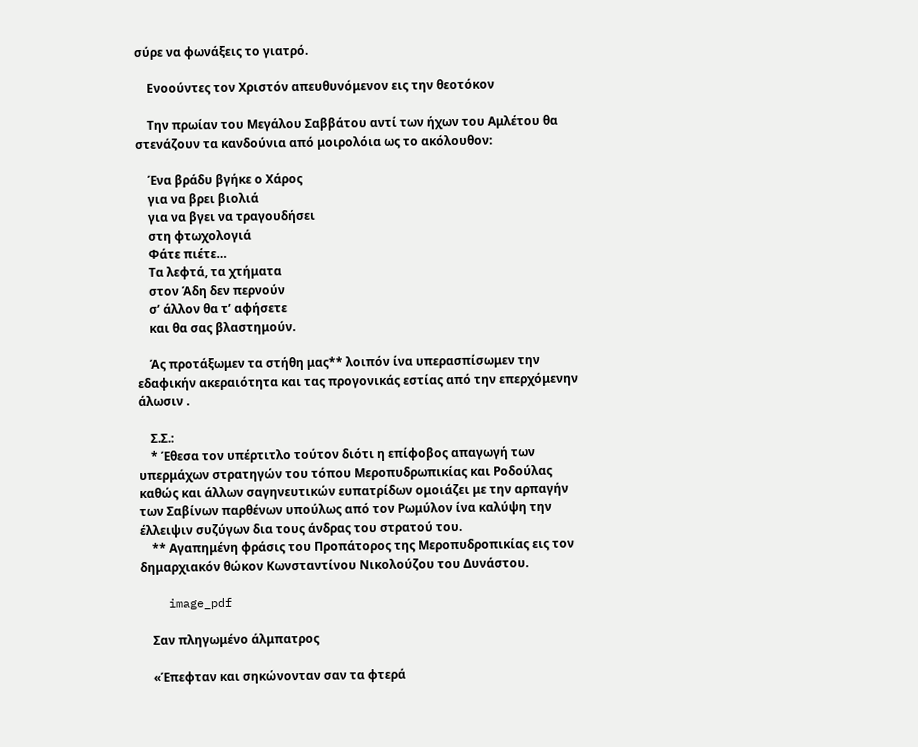σύρε να φωνάξεις το γιατρό.

    Ενοούντες τον Χριστόν απευθυνόμενον εις την θεοτόκον

    Την πρωίαν του Μεγάλου Σαββάτου αντί των ήχων του Αμλέτου θα στενάζουν τα κανδούνια από μοιρολόια ως το ακόλουθον:

    Ένα βράδυ βγήκε ο Χάρος
    για να βρει βιολιά
    για να βγει να τραγουδήσει
    στη φτωχολογιά
    Φάτε πιέτε…
    Τα λεφτά, τα χτήματα
    στον Άδη δεν περνούν
    σ’ άλλον θα τ’ αφήσετε
    και θα σας βλαστημούν.

    Άς προτάξωμεν τα στήθη μας** λοιπόν ίνα υπερασπίσωμεν την εδαφικήν ακεραιότητα και τας προγονικάς εστίας από την επερχόμενην άλωσιν .

    Σ.Σ.:
    * Έθεσα τον υπέρτιτλο τούτον διότι η επίφοβος απαγωγή των υπερμάχων στρατηγών του τόπου Μεροπυδρωπικίας και Ροδούλας καθώς και άλλων σαγηνευτικών ευπατρίδων ομοιάζει με την αρπαγήν των Σαβίνων παρθένων υπούλως από τον Ρωμύλον ίνα καλύψη την έλλειψιν συζύγων δια τους άνδρας του στρατού του.
    ** Αγαπημένη φράσις του Προπάτορος της Μεροπυδροπικίας εις τον δημαρχιακόν θώκον Κωνσταντίνου Νικολούζου του Δυνάστου.

    image_pdf

    Σαν πληγωμένο άλμπατρος

    «Έπεφταν και σηκώνονταν σαν τα φτερά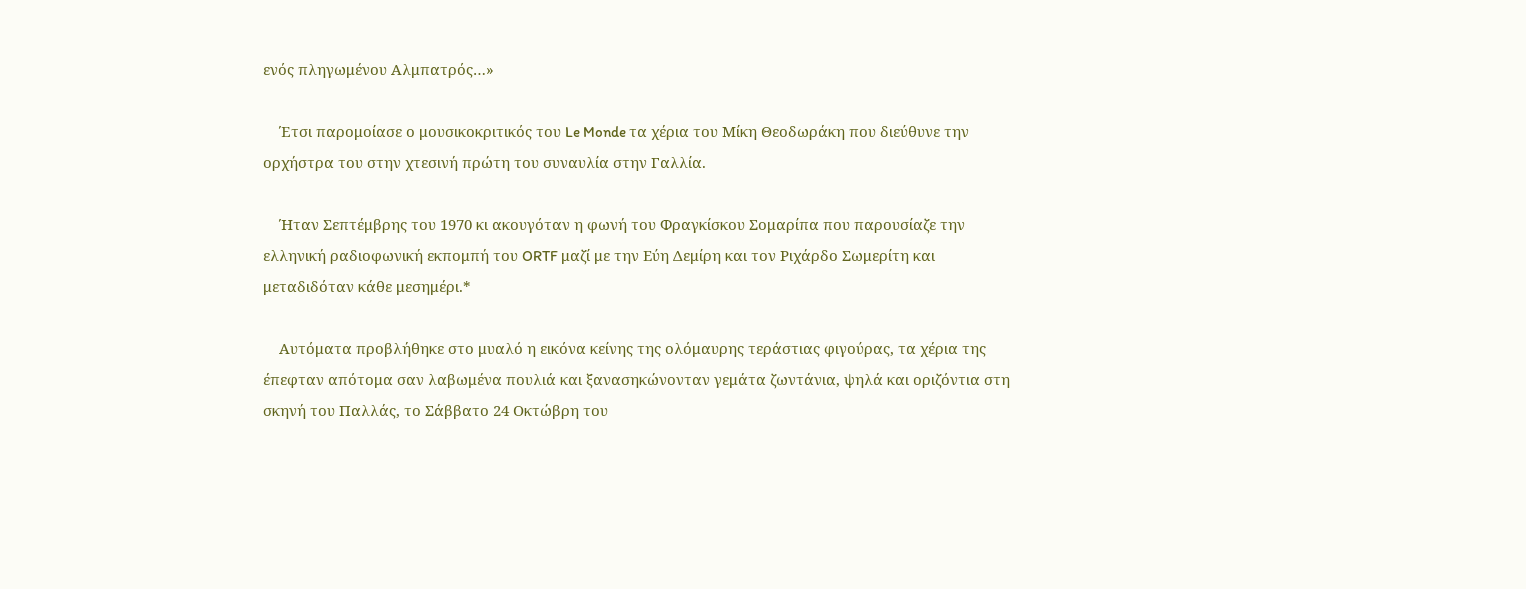ενός πληγωμένου Αλμπατρός…»

    Έτσι παρομοίασε ο μουσικοκριτικός του Le Monde τα χέρια του Μίκη Θεοδωράκη που διεύθυνε την ορχήστρα του στην χτεσινή πρώτη του συναυλία στην Γαλλία.

    Ήταν Σεπτέμβρης του 1970 κι ακουγόταν η φωνή του Φραγκίσκου Σομαρίπα που παρουσίαζε την ελληνική ραδιοφωνική εκπομπή του ORTF μαζί με την Εύη Δεμίρη και τον Ριχάρδο Σωμερίτη και μεταδιδόταν κάθε μεσημέρι.*

    Αυτόματα προβλήθηκε στο μυαλό η εικόνα κείνης της ολόμαυρης τεράστιας φιγούρας, τα χέρια της έπεφταν απότομα σαν λαβωμένα πουλιά και ξανασηκώνονταν γεμάτα ζωντάνια, ψηλά και οριζόντια στη σκηνή του Παλλάς, το Σάββατο 24 Οκτώβρη του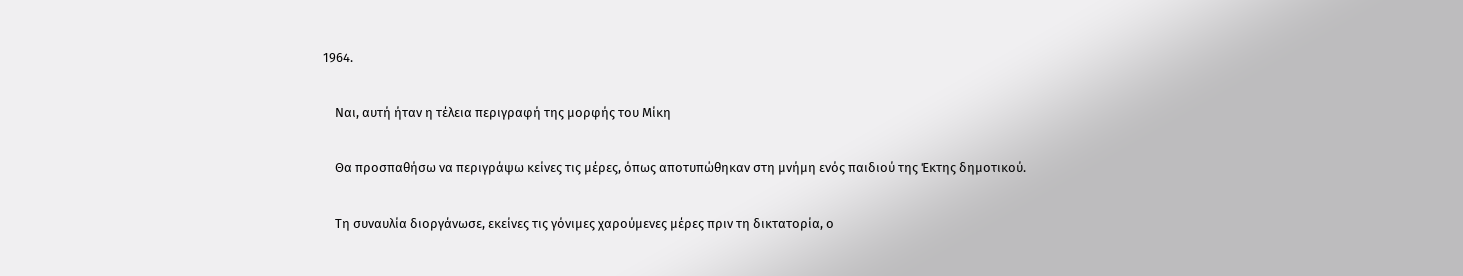1964.

    Ναι, αυτή ήταν η τέλεια περιγραφή της μορφής του Μίκη

    Θα προσπαθήσω να περιγράψω κείνες τις μέρες, όπως αποτυπώθηκαν στη μνήμη ενός παιδιού της Έκτης δημοτικού.

    Τη συναυλία διοργάνωσε, εκείνες τις γόνιμες χαρούμενες μέρες πριν τη δικτατορία, ο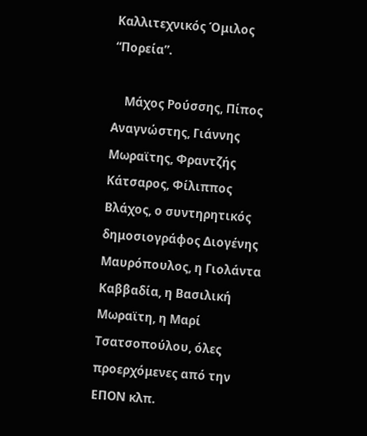Καλλιτεχνικός Όμιλος “Πορεία”.

    Μάχος Ρούσσης, Πίπος Αναγνώστης, Γιάννης Μωραϊτης, Φραντζής Κάτσαρος, Φίλιππος Βλάχος, ο συντηρητικός δημοσιογράφος Διογένης Μαυρόπουλος, η Γιολάντα Καββαδία, η Βασιλική Μωραϊτη, η Μαρί Τσατσοπούλου, όλες προερχόμενες από την ΕΠΟΝ κλπ.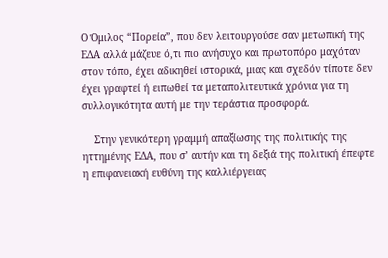Ο Όμιλος “Πορεία”, που δεν λειτουργούσε σαν μετωπική της ΕΔΑ αλλά μάζευε ό,τι πιο ανήσυχο και πρωτοπόρο μαχόταν στον τόπο, έχει αδικηθεί ιστορικά, μιας και σχεδόν τίποτε δεν έχει γραφτεί ή ειπωθεί τα μεταπολιτευτικά χρόνια για τη συλλογικότητα αυτή με την τεράστια προσφορά.

    Στην γενικότερη γραμμή απαξίωσης της πολιτικής της ηττημένης ΕΔΑ, που σ’ αυτήν και τη δεξιά της πολιτική έπεφτε η επιφανειακή ευθύνη της καλλιέργειας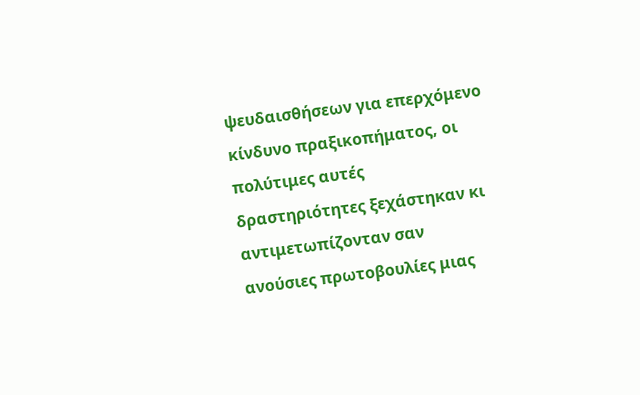ψευδαισθήσεων για επερχόμενο κίνδυνο πραξικοπήματος, οι πολύτιμες αυτές δραστηριότητες ξεχάστηκαν κι αντιμετωπίζονταν σαν ανούσιες πρωτοβουλίες μιας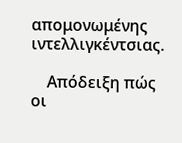απομονωμένης ιντελλιγκέντσιας.

    Απόδειξη πώς οι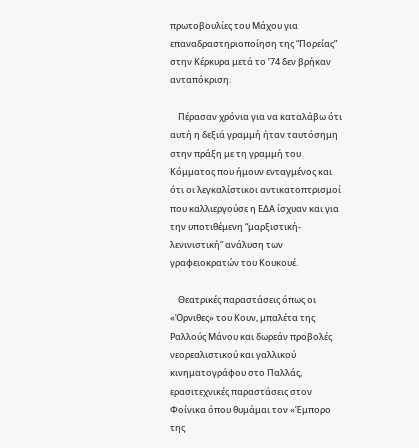πρωτοβουλίες του Μάχου για επαναδραστηριοποίηση της “Πορείας” στην Κέρκυρα μετά το ’74 δεν βρήκαν ανταπόκριση.

    Πέρασαν χρόνια για να καταλάβω ότι αυτή η δεξιά γραμμή ήταν ταυτόσημη στην πράξη με τη γραμμή του Κόμματος που ήμουν ενταγμένος και ότι οι λεγκαλίστικοι αντικατοπτρισμοί που καλλιεργούσε η ΕΔΑ ίσχυαν και για την υποτιθέμενη “μαρξιστική-λενινιστική” ανάλυση των γραφειοκρατών του Κουκουέ.

    Θεατρικές παραστάσεις όπως οι «Όρνιθες» του Κουν, μπαλέτα της Ραλλούς Μάνου και δωρεάν προβολές νεορεαλιστικού και γαλλικού κινηματογράφου στο Παλλάς, ερασιτεχνικές παραστάσεις στον Φοίνικα όπου θυμάμαι τον «Έμπορο της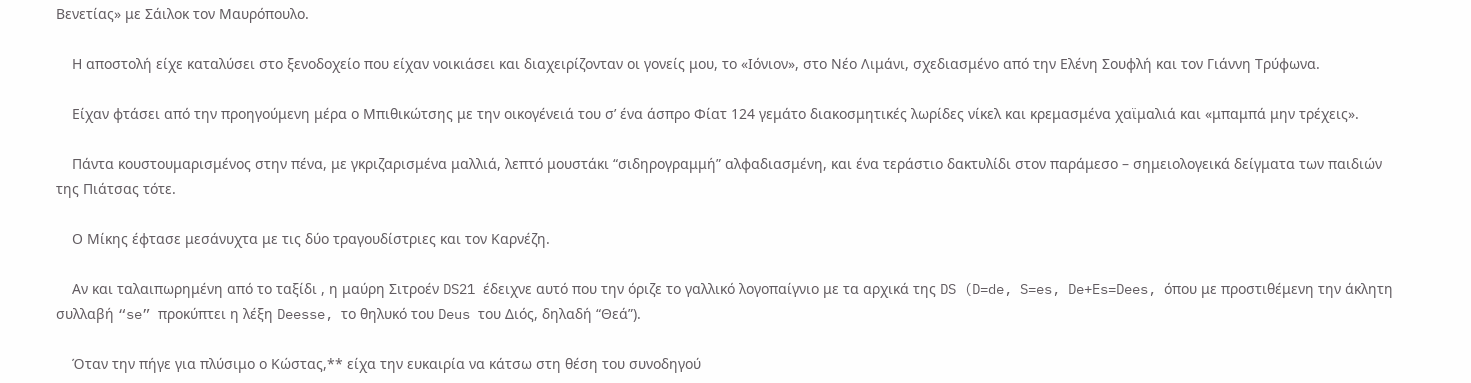Βενετίας» με Σάιλοκ τον Μαυρόπουλο.

    Η αποστολή είχε καταλύσει στο ξενοδοχείο που είχαν νοικιάσει και διαχειρίζονταν οι γονείς μου, το «Ιόνιον», στο Νέο Λιμάνι, σχεδιασμένο από την Ελένη Σουφλή και τον Γιάννη Τρύφωνα.

    Είχαν φτάσει από την προηγούμενη μέρα ο Μπιθικώτσης με την οικογένειά του σ’ ένα άσπρο Φίατ 124 γεμάτο διακοσμητικές λωρίδες νίκελ και κρεμασμένα χαϊμαλιά και «μπαμπά μην τρέχεις».

    Πάντα κουστουμαρισμένος στην πένα, με γκριζαρισμένα μαλλιά, λεπτό μουστάκι “σιδηρογραμμή” αλφαδιασμένη, και ένα τεράστιο δακτυλίδι στον παράμεσο – σημειολογεικά δείγματα των παιδιών της Πιάτσας τότε.

    Ο Μίκης έφτασε μεσάνυχτα με τις δύο τραγουδίστριες και τον Καρνέζη.

    Αν και ταλαιπωρημένη από το ταξίδι , η μαύρη Σιτροέν DS21 έδειχνε αυτό που την όριζε το γαλλικό λογοπαίγνιο με τα αρχικά της DS (D=de, S=es, De+Es=Dees, όπου με προστιθέμενη την άκλητη συλλαβή “se” προκύπτει η λέξη Deesse, το θηλυκό του Deus του Διός, δηλαδή “Θεά”).

    Όταν την πήγε για πλύσιμο ο Κώστας,** είχα την ευκαιρία να κάτσω στη θέση του συνοδηγού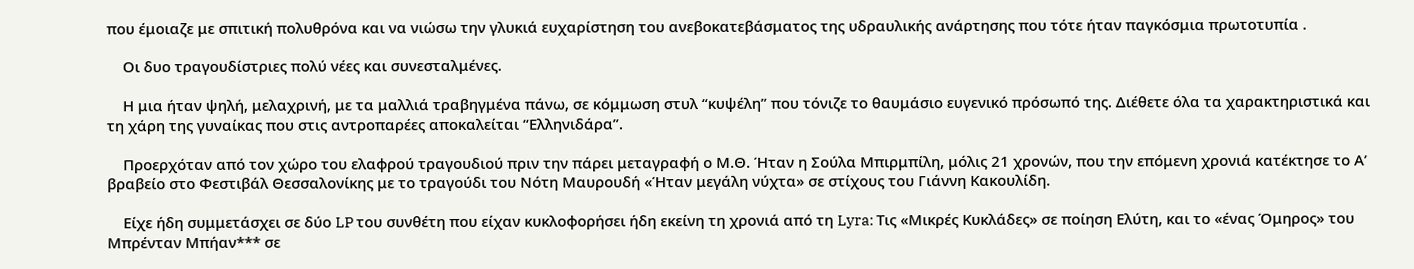που έμοιαζε με σπιτική πολυθρόνα και να νιώσω την γλυκιά ευχαρίστηση του ανεβοκατεβάσματος της υδραυλικής ανάρτησης που τότε ήταν παγκόσμια πρωτοτυπία .

    Οι δυο τραγουδίστριες πολύ νέες και συνεσταλμένες.

    Η μια ήταν ψηλή, μελαχρινή, με τα μαλλιά τραβηγμένα πάνω, σε κόμμωση στυλ “κυψέλη” που τόνιζε το θαυμάσιο ευγενικό πρόσωπό της. Διέθετε όλα τα χαρακτηριστικά και τη χάρη της γυναίκας που στις αντροπαρέες αποκαλείται “Ελληνιδάρα”.

    Προερχόταν από τον χώρο του ελαφρού τραγουδιού πριν την πάρει μεταγραφή ο Μ.Θ. Ήταν η Σούλα Μπιρμπίλη, μόλις 21 χρονών, που την επόμενη χρονιά κατέκτησε το Α’ βραβείο στο Φεστιβάλ Θεσσαλονίκης με το τραγούδι του Νότη Μαυρουδή «Ήταν μεγάλη νύχτα» σε στίχους του Γιάννη Κακουλίδη.

    Είχε ήδη συμμετάσχει σε δύο LP του συνθέτη που είχαν κυκλοφορήσει ήδη εκείνη τη χρονιά από τη Lyra: Τις «Μικρές Κυκλάδες» σε ποίηση Ελύτη, και το «ένας Όμηρος» του Μπρένταν Μπήαν*** σε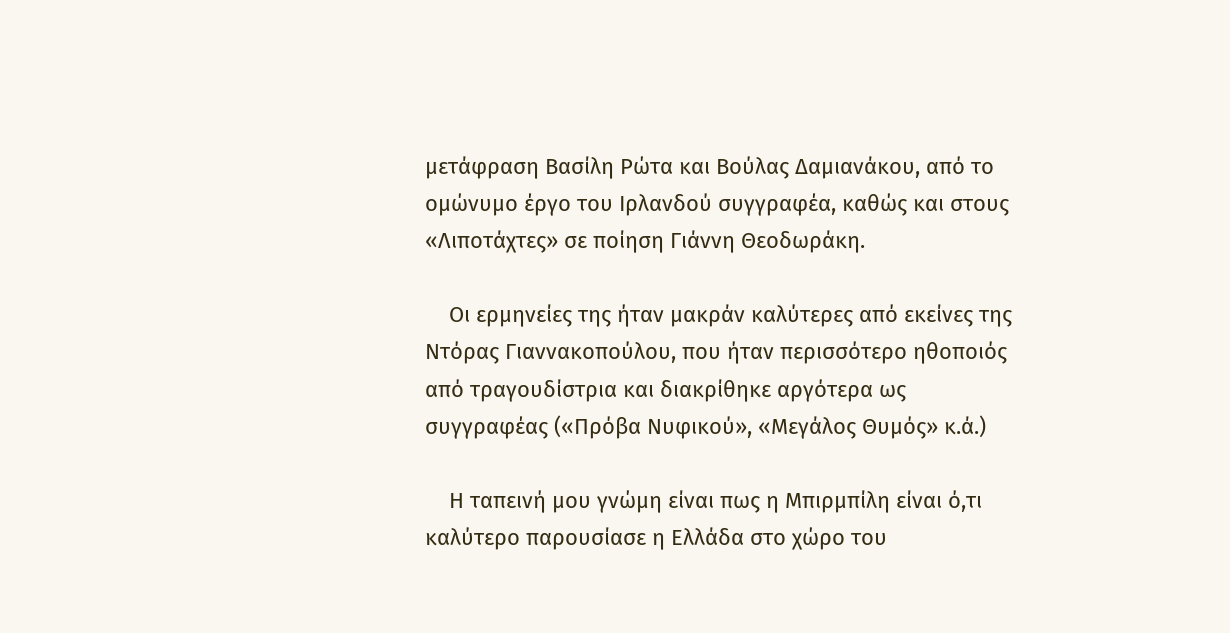μετάφραση Βασίλη Ρώτα και Βούλας Δαμιανάκου, από το ομώνυμο έργο του Ιρλανδού συγγραφέα, καθώς και στους «Λιποτάχτες» σε ποίηση Γιάννη Θεοδωράκη.

    Οι ερμηνείες της ήταν μακράν καλύτερες από εκείνες της Ντόρας Γιαννακοπούλου, που ήταν περισσότερο ηθοποιός από τραγουδίστρια και διακρίθηκε αργότερα ως συγγραφέας («Πρόβα Νυφικού», «Μεγάλος Θυμός» κ.ά.)

    Η ταπεινή μου γνώμη είναι πως η Μπιρμπίλη είναι ό,τι καλύτερο παρουσίασε η Ελλάδα στο χώρο του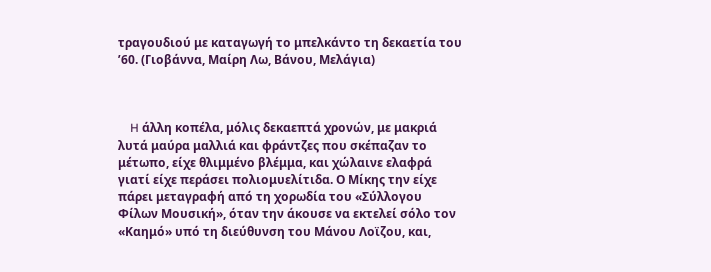τραγουδιού με καταγωγή το μπελκάντο τη δεκαετία του ’60. (Γιοβάννα, Μαίρη Λω, Βάνου, Μελάγια)



    H άλλη κοπέλα, μόλις δεκαεπτά χρονών, με μακριά λυτά μαύρα μαλλιά και φράντζες που σκέπαζαν το μέτωπο, είχε θλιμμένο βλέμμα, και χώλαινε ελαφρά γιατί είχε περάσει πολιομυελίτιδα. Ο Μίκης την είχε πάρει μεταγραφή από τη χορωδία του «Σύλλογου Φίλων Μουσική», όταν την άκουσε να εκτελεί σόλο τον «Καημό» υπό τη διεύθυνση του Μάνου Λοϊζου, και,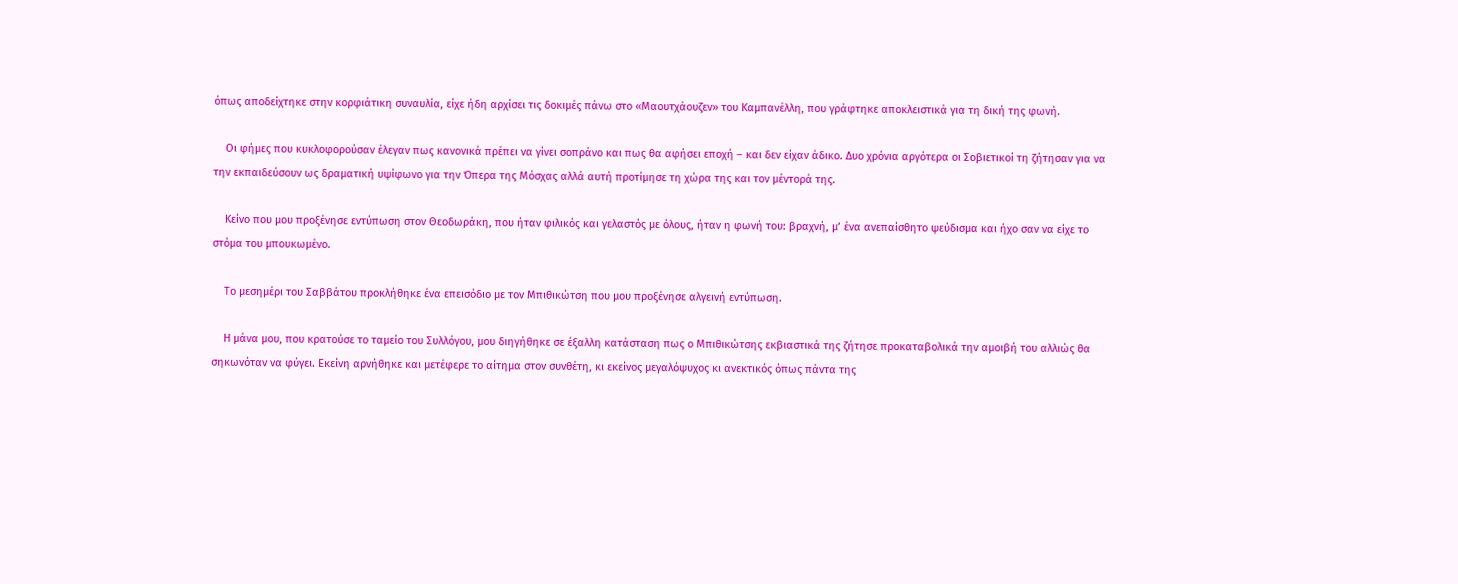όπως αποδείχτηκε στην κορφιάτικη συναυλία, είχε ήδη αρχίσει τις δοκιμές πάνω στο «Μαουτχάουζεν» του Καμπανέλλη, που γράφτηκε αποκλειστικά για τη δική της φωνή.

    Οι φήμες που κυκλοφορούσαν έλεγαν πως κανονικά πρέπει να γίνει σοπράνο και πως θα αφήσει εποχή – και δεν είχαν άδικο. Δυο χρόνια αργότερα οι Σοβιετικοί τη ζήτησαν για να την εκπαιδεύσουν ως δραματική υψίφωνο για την Όπερα της Μόσχας αλλά αυτή προτίμησε τη χώρα της και τον μέντορά της.

    Κείνο που μου προξένησε εντύπωση στον Θεοδωράκη, που ήταν φιλικός και γελαστός με όλους, ήταν η φωνή του: βραχνή, μ’ ένα ανεπαίσθητο ψεύδισμα και ήχο σαν να είχε το στόμα του μπουκωμένο.

    Το μεσημέρι του Σαββάτου προκλήθηκε ένα επεισόδιο με τον Μπιθικώτση που μου προξένησε αλγεινή εντύπωση.

    Η μάνα μου, που κρατούσε το ταμείο του Συλλόγου, μου διηγήθηκε σε έξαλλη κατάσταση πως ο Μπιθικώτσης εκβιαστικά της ζήτησε προκαταβολικά την αμοιβή του αλλιώς θα σηκωνόταν να φύγει. Εκείνη αρνήθηκε και μετέφερε το αίτημα στον συνθέτη, κι εκείνος μεγαλόψυχος κι ανεκτικός όπως πάντα της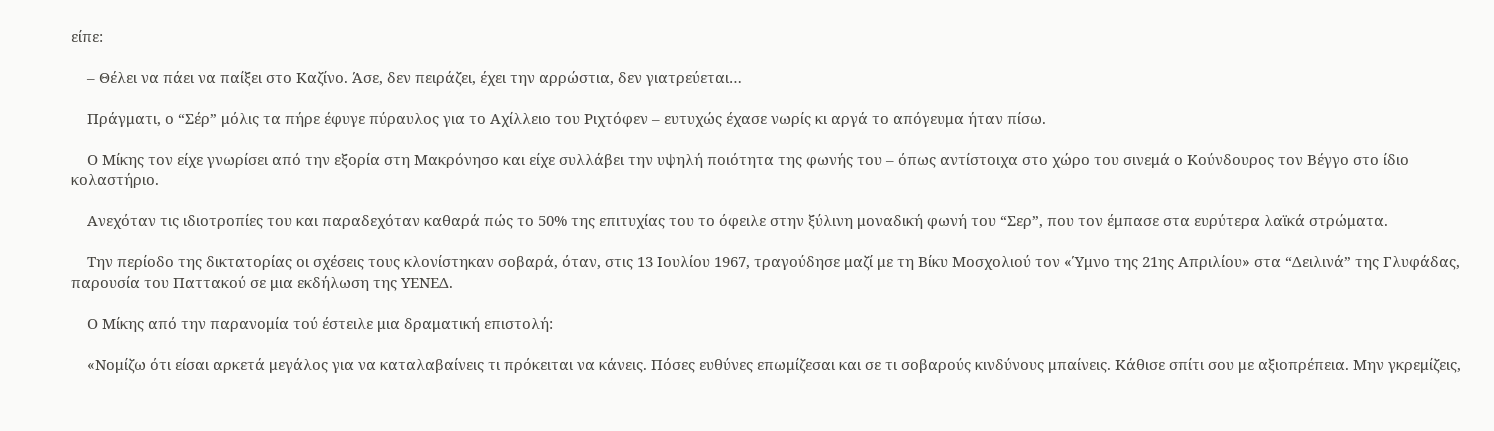είπε:

    – Θέλει να πάει να παίξει στο Καζίνο. Άσε, δεν πειράζει, έχει την αρρώστια, δεν γιατρεύεται…

    Πράγματι, ο “Σέρ” μόλις τα πήρε έφυγε πύραυλος για το Αχίλλειο του Ριχτόφεν – ευτυχώς έχασε νωρίς κι αργά το απόγευμα ήταν πίσω.

    Ο Μίκης τον είχε γνωρίσει από την εξορία στη Μακρόνησο και είχε συλλάβει την υψηλή ποιότητα της φωνής του – όπως αντίστοιχα στο χώρο του σινεμά ο Κούνδουρος τον Βέγγο στο ίδιο κολαστήριο.

    Ανεχόταν τις ιδιοτροπίες του και παραδεχόταν καθαρά πώς το 50% της επιτυχίας του το όφειλε στην ξύλινη μοναδική φωνή του “Σερ”, που τον έμπασε στα ευρύτερα λαϊκά στρώματα.

    Την περίοδο της δικτατορίας οι σχέσεις τους κλονίστηκαν σοβαρά, όταν, στις 13 Ιουλίου 1967, τραγούδησε μαζί με τη Βίκυ Μοσχολιού τον «Ύμνο της 21ης Απριλίου» στα “Δειλινά” της Γλυφάδας, παρουσία του Παττακού σε μια εκδήλωση της ΥΕΝΕΔ.

    Ο Μίκης από την παρανομία τού έστειλε μια δραματική επιστολή:

    «Νομίζω ότι είσαι αρκετά μεγάλος για να καταλαβαίνεις τι πρόκειται να κάνεις. Πόσες ευθύνες επωμίζεσαι και σε τι σοβαρούς κινδύνους μπαίνεις. Κάθισε σπίτι σου με αξιοπρέπεια. Μην γκρεμίζεις,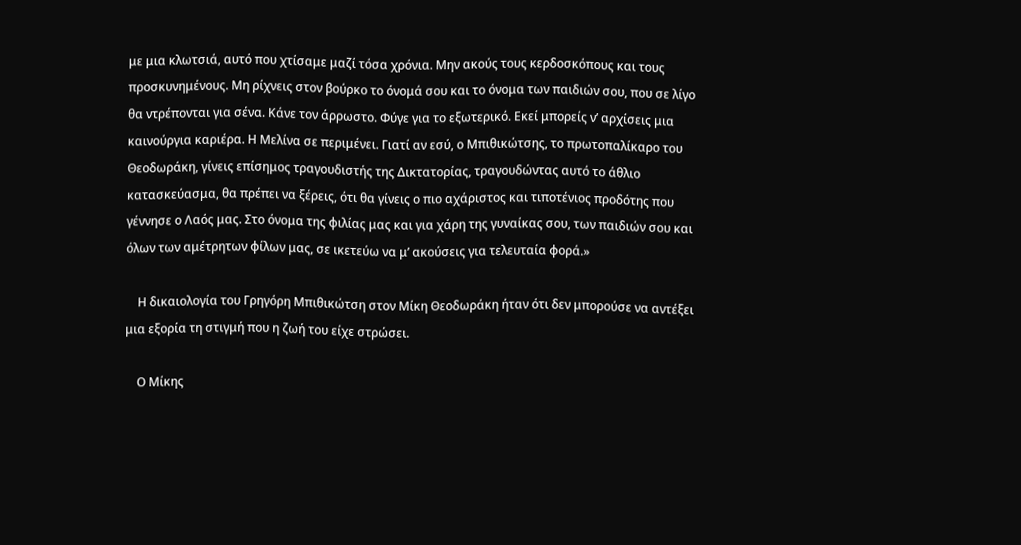με μια κλωτσιά, αυτό που χτίσαμε μαζί τόσα χρόνια. Μην ακούς τους κερδοσκόπους και τους προσκυνημένους. Μη ρίχνεις στον βούρκο το όνομά σου και το όνομα των παιδιών σου, που σε λίγο θα ντρέπονται για σένα. Κάνε τον άρρωστο. Φύγε για το εξωτερικό. Εκεί μπορείς ν’ αρχίσεις μια καινούργια καριέρα. Η Μελίνα σε περιμένει. Γιατί αν εσύ, ο Μπιθικώτσης, το πρωτοπαλίκαρο του Θεοδωράκη, γίνεις επίσημος τραγουδιστής της Δικτατορίας, τραγουδώντας αυτό το άθλιο κατασκεύασμα, θα πρέπει να ξέρεις, ότι θα γίνεις ο πιο αχάριστος και τιποτένιος προδότης που γέννησε ο Λαός μας. Στο όνομα της φιλίας μας και για χάρη της γυναίκας σου, των παιδιών σου και όλων των αμέτρητων φίλων μας, σε ικετεύω να μ’ ακούσεις για τελευταία φορά.»

    Η δικαιολογία του Γρηγόρη Μπιθικώτση στον Μίκη Θεοδωράκη ήταν ότι δεν μπορούσε να αντέξει μια εξορία τη στιγμή που η ζωή του είχε στρώσει.

    Ο Μίκης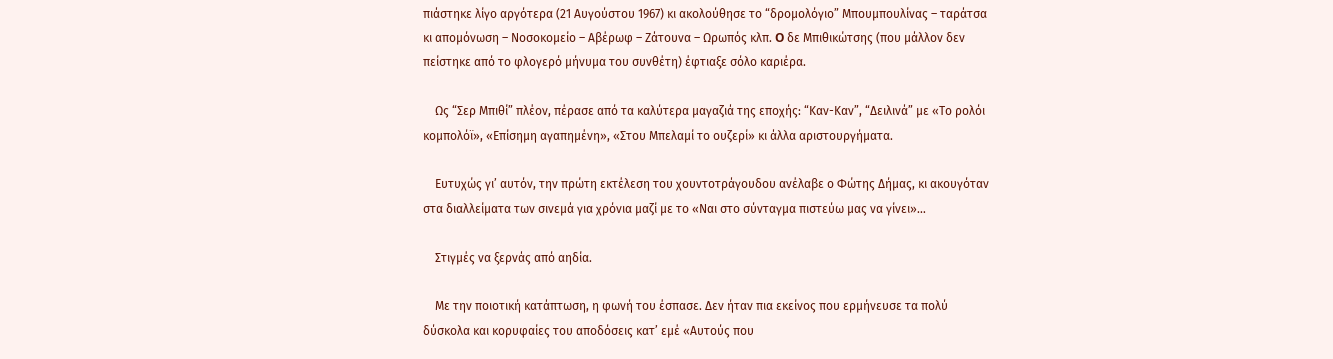πιάστηκε λίγο αργότερα (21 Αυγούστου 1967) κι ακολούθησε το “δρομολόγιο” Μπουμπουλίνας – ταράτσα κι απομόνωση – Νοσοκομείο – Αβέρωφ – Ζάτουνα – Ωρωπός κλπ. O δε Μπιθικώτσης (που μάλλον δεν πείστηκε από το φλογερό μήνυμα του συνθέτη) έφτιαξε σόλο καριέρα.

    Ως “Σερ Μπιθί” πλέον, πέρασε από τα καλύτερα μαγαζιά της εποχής: “Καν-Καν”, “Δειλινά” με «Το ρολόι κομπολόϊ», «Επίσημη αγαπημένη», «Στου Μπελαμί το ουζερί» κι άλλα αριστουργήματα.

    Ευτυχώς γι’ αυτόν, την πρώτη εκτέλεση του χουντοτράγουδου ανέλαβε ο Φώτης Δήμας, κι ακουγόταν στα διαλλείματα των σινεμά για χρόνια μαζί με το «Ναι στο σύνταγμα πιστεύω μας να γίνει»…

    Στιγμές να ξερνάς από αηδία.

    Με την ποιοτική κατάπτωση, η φωνή του έσπασε. Δεν ήταν πια εκείνος που ερμήνευσε τα πολύ δύσκολα και κορυφαίες του αποδόσεις κατ’ εμέ «Αυτούς που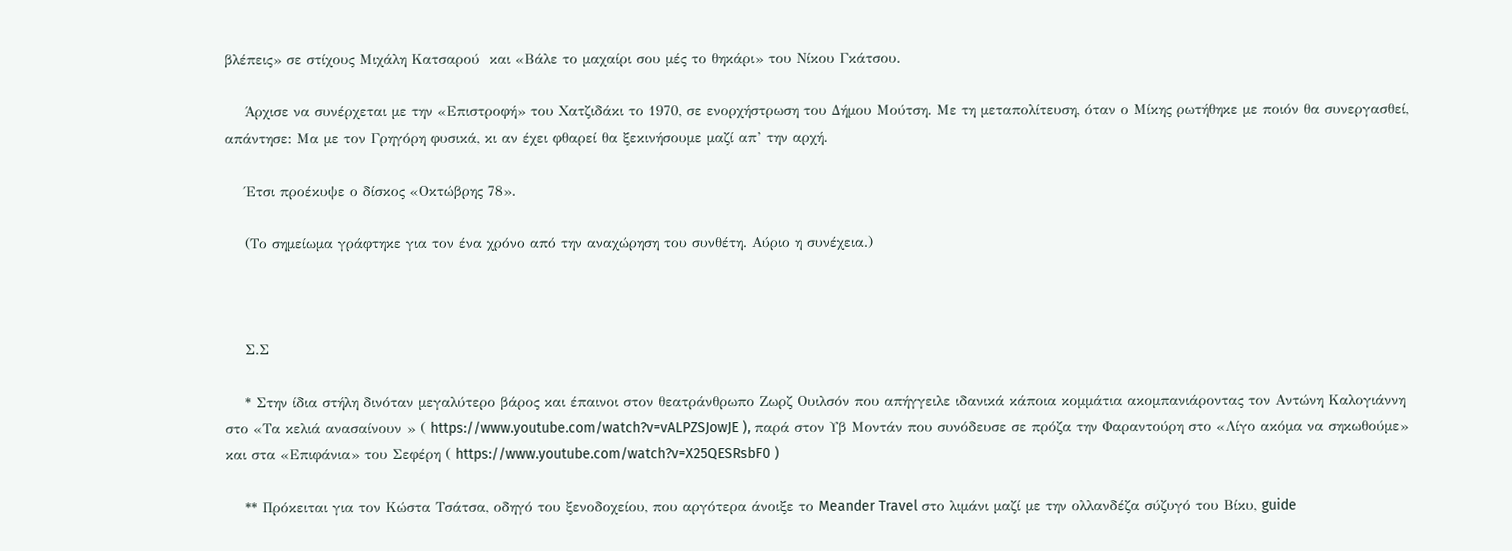βλέπεις» σε στίχους Μιχάλη Κατσαρού  και «Βάλε το μαχαίρι σου μές το θηκάρι» του Νίκου Γκάτσου.

    Άρχισε να συνέρχεται με την «Επιστροφή» του Χατζιδάκι το 1970, σε ενορχήστρωση του Δήμου Μούτση. Με τη μεταπολίτευση, όταν ο Μίκης ρωτήθηκε με ποιόν θα συνεργασθεί, απάντησε: Μα με τον Γρηγόρη φυσικά, κι αν έχει φθαρεί θα ξεκινήσουμε μαζί απ’ την αρχή.

    Έτσι προέκυψε ο δίσκος «Οκτώβρης 78».

    (Το σημείωμα γράφτηκε για τον ένα χρόνο από την αναχώρηση του συνθέτη. Αύριο η συνέχεια.)



    Σ.Σ

    * Στην ίδια στήλη δινόταν μεγαλύτερο βάρος και έπαινοι στον θεατράνθρωπο Ζωρζ Ουιλσόν που απήγγειλε ιδανικά κάποια κομμάτια ακομπανιάροντας τον Αντώνη Καλογιάννη στο «Τα κελιά ανασαίνουν » ( https://www.youtube.com/watch?v=vALPZSJowJE ), παρά στον Υβ Μοντάν που συνόδευσε σε πρόζα την Φαραντούρη στο «Λίγο ακόμα να σηκωθούμε» και στα «Επιφάνια» του Σεφέρη ( https://www.youtube.com/watch?v=X25QESRsbF0 )

    ** Πρόκειται για τον Κώστα Τσάτσα, οδηγό του ξενοδοχείου, που αργότερα άνοιξε το Meander Travel στο λιμάνι μαζί με την ολλανδέζα σύζυγό του Βίκυ, guide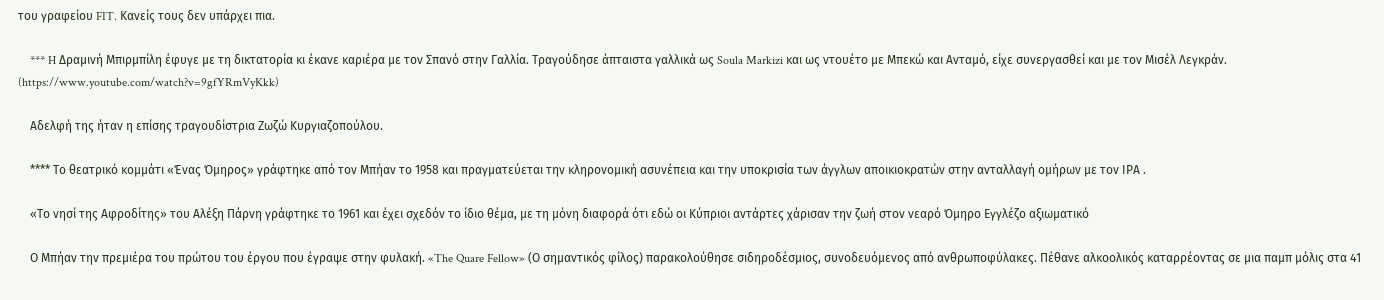του γραφείου FIT. Κανείς τους δεν υπάρχει πια.

    *** H Δραμινή Μπιρμπίλη έφυγε με τη δικτατορία κι έκανε καριέρα με τον Σπανό στην Γαλλία. Τραγούδησε άπταιστα γαλλικά ως Soula Markizi και ως ντουέτο με Μπεκώ και Ανταμό, είχε συνεργασθεί και με τον Μισέλ Λεγκράν. (https://www.youtube.com/watch?v=9gfYRmVyKkk)

    Αδελφή της ήταν η επίσης τραγουδίστρια Ζωζώ Κυργιαζοπούλου.

    **** Το θεατρικό κομμάτι «Ένας Όμηρος» γράφτηκε από τον Μπήαν το 1958 και πραγματεύεται την κληρονομική ασυνέπεια και την υποκρισία των άγγλων αποικιοκρατών στην ανταλλαγή ομήρων με τον ΙΡΑ .

    «Το νησί της Αφροδίτης» του Αλέξη Πάρνη γράφτηκε το 1961 και έχει σχεδόν το ίδιο θέμα, με τη μόνη διαφορά ότι εδώ οι Κύπριοι αντάρτες χάρισαν την ζωή στον νεαρό Όμηρο Εγγλέζο αξιωματικό

    Ο Μπήαν την πρεμιέρα του πρώτου του έργου που έγραψε στην φυλακή. «The Quare Fellow» (Ο σημαντικός φίλος) παρακολούθησε σιδηροδέσμιος, συνοδευόμενος από ανθρωποφύλακες. Πέθανε αλκοολικός καταρρέοντας σε μια παμπ μόλις στα 41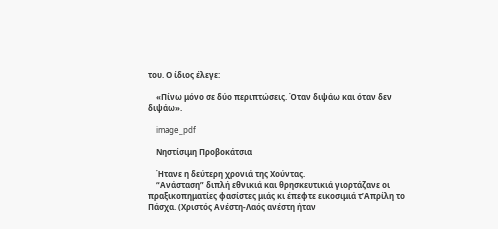του. Ο ίδιος έλεγε:

    «Πίνω μόνο σε δύο περιπτώσεις. Όταν διψάω και όταν δεν διψάω».

    image_pdf

    Νηστίσιμη Προβοκάτσια

    Ήτανε η δεύτερη χρονιά της Χούντας.
    “Ανάσταση” διπλή εθνικιά και θρησκευτικιά γιορτάζανε οι πραξικοπηματίες φασίστες μιάς κι έπεφτε εικοσιμιά τ’Απρίλη το Πάσχα. (Χριστός Ανέστη-Λαός ανέστη ήταν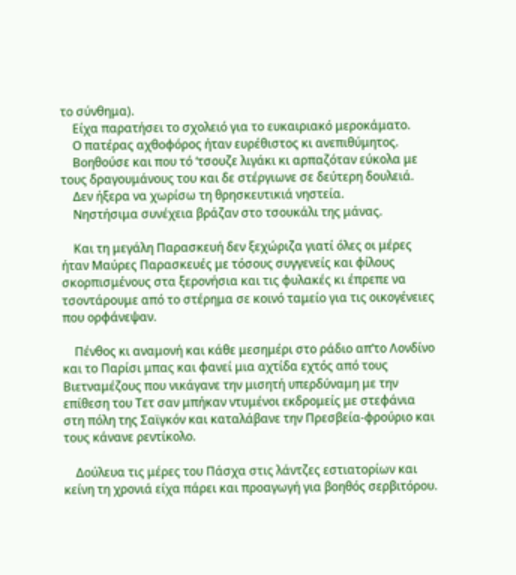το σύνθημα).
    Είχα παρατήσει το σχολειό για το ευκαιριακό μεροκάματο.
    Ο πατέρας αχθοφόρος ήταν ευρέθιστος κι ανεπιθύμητος.
    Βοηθούσε και που τό ‘τσουζε λιγάκι κι αρπαζόταν εύκολα με τους δραγουμάνους του και δε στέργιωνε σε δεύτερη δουλειά.
    Δεν ήξερα να χωρίσω τη θρησκευτικιά νηστεία.
    Νηστήσιμα συνέχεια βράζαν στο τσουκάλι της μάνας.

    Και τη μεγάλη Παρασκευή δεν ξεχώριζα γιατί όλες οι μέρες ήταν Μαύρες Παρασκευές με τόσους συγγενείς και φίλους σκορπισμένους στα ξερονήσια και τις φυλακές κι έπρεπε να τσοντάρουμε από το στέρημα σε κοινό ταμείο για τις οικογένειες που ορφάνεψαν.

    Πένθος κι αναμονή και κάθε μεσημέρι στο ράδιο απ’το Λονδίνο και το Παρίσι μπας και φανεί μια αχτίδα εχτός από τους Βιετναμέζους που νικάγανε την μισητή υπερδύναμη με την επίθεση του Τετ σαν μπήκαν ντυμένοι εκδρομείς με στεφάνια στη πόλη της Σαϊγκόν και καταλάβανε την Πρεσβεία-φρούριο και τους κάνανε ρεντίκολο.

    Δούλευα τις μέρες του Πάσχα στις λάντζες εστιατορίων και κείνη τη χρονιά είχα πάρει και προαγωγή για βοηθός σερβιτόρου.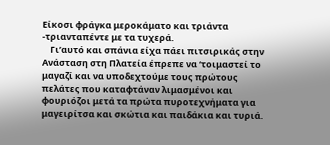Είκοσι φράγκα μεροκάματο και τριάντα -τριανταπέντε με τα τυχερά.
    Γι’αυτό και σπάνια είχα πάει πιτσιρικάς στην Ανάσταση στη Πλατεία έπρεπε να ‘τοιμαστεί το μαγαζί και να υποδεχτούμε τους πρώτους πελάτες που καταφτάναν λιμασμένοι και φουριόζοι μετά τα πρώτα πυροτεχνήματα για μαγειρίτσα και σκώτια και παιδάκια και τυριά.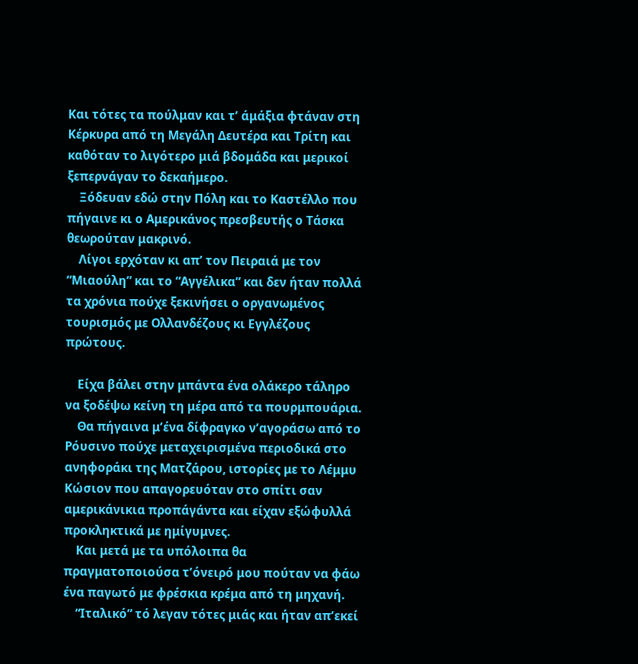Και τότες τα πούλμαν και τ’ άμάξια φτάναν στη Κέρκυρα από τη Μεγάλη Δευτέρα και Τρίτη και καθόταν το λιγότερο μιά βδομάδα και μερικοί ξεπερνάγαν το δεκαήμερο.
    Ξόδευαν εδώ στην Πόλη και το Καστέλλο που πήγαινε κι ο Αμερικάνος πρεσβευτής ο Τάσκα θεωρούταν μακρινό.
    Λίγοι ερχόταν κι απ’ τον Πειραιά με τον “Μιαούλη” και το “Αγγέλικα” και δεν ήταν πολλά τα χρόνια πούχε ξεκινήσει ο οργανωμένος τουρισμός με Ολλανδέζους κι Εγγλέζους πρώτους.

    Είχα βάλει στην μπάντα ένα ολάκερο τάληρο να ξοδέψω κείνη τη μέρα από τα πουρμπουάρια.
    Θα πήγαινα μ’ένα δίφραγκο ν’αγοράσω από το Ρόυσινο πούχε μεταχειρισμένα περιοδικά στο ανηφοράκι της Ματζάρου, ιστορίες με το Λέμμυ Κώσιον που απαγορευόταν στο σπίτι σαν αμερικάνικια προπάγάντα και είχαν εξώφυλλά προκληκτικά με ημίγυμνες.
    Και μετά με τα υπόλοιπα θα πραγματοποιούσα τ’όνειρό μου πούταν να φάω ένα παγωτό με φρέσκια κρέμα από τη μηχανή.
    “Ιταλικό” τό λεγαν τότες μιάς και ήταν απ’εκεί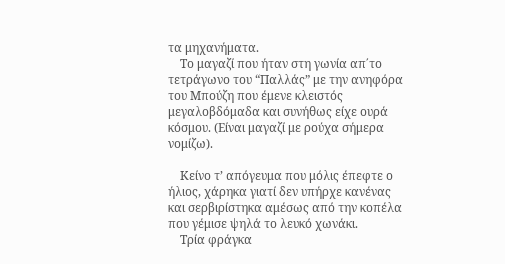τα μηχανήματα.
    Το μαγαζί που ήταν στη γωνία απ΄το τετράγωνο του “Παλλάς” με την ανηφόρα του Μπούζη που έμενε κλειστός μεγαλοβδόμαδα και συνήθως είχε ουρά κόσμου. (Είναι μαγαζί με ρούχα σήμερα νομίζω).

    Κείνο τ’ απόγευμα που μόλις έπεφτε ο ήλιος, χάρηκα γιατί δεν υπήρχε κανένας και σερβιρίστηκα αμέσως από την κοπέλα που γέμισε ψηλά το λευκό χωνάκι.
    Τρία φράγκα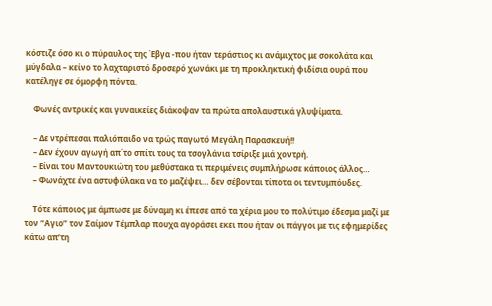κόστιζε όσο κι ο πύραυλος της Έβγα -που ήταν τεράστιος κι ανάμιχτος με σοκολάτα και μύγδαλα – κείνο το λαχταριστό δροσερό χωνάκι με τη προκληκτική φιδίσια ουρά που κατέληγε σε όμορφη πόντα.

    Φωνές αντρικές και γυναικείες διάκοψαν τα πρώτα απολαυστικά γλυψίματα.

    – Δε ντρέπεσαι παλιόπαιδο να τρώς παγωτό Μεγάλη Παρασκευή!!
    – Δεν έχουν αγωγή απ΄το σπίτι τους τα τσογλάνια τσίριξε μιά χοντρή.
    – Είναι του Μαντουκιώτη του μεθύστακα τι περιμένεις συμπλήρωσε κάποιος άλλος…
    – Φωνάχτε ένα αστυφύλακα να το μαζέψει… δεν σέβονται τίποτα οι τεντυμπόυδες.

    Τότε κάποιος με άμπωσε με δύναμη κι έπεσε από τα χέρια μου το πολύτιμο έδεσμα μαζί με τον “Αγιο” τον Σαίμον Τέμπλαρ πουχα αγοράσει εκει που ήταν οι πάγγοι με τις εφημερίδες κάτω απ’τη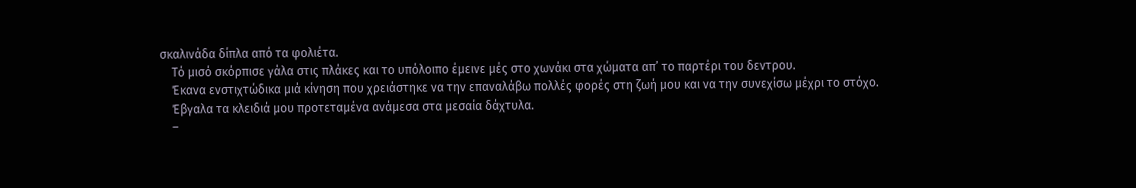σκαλινάδα δίπλα από τα φολιέτα.
    Τό μισό σκόρπισε γάλα στις πλάκες και το υπόλοιπο έμεινε μές στο χωνάκι στα χώματα απ’ το παρτέρι του δεντρου.
    Έκανα ενστιχτώδικα μιά κίνηση που χρειάστηκε να την επαναλάβω πολλές φορές στη ζωή μου και να την συνεχίσω μέχρι το στόχο.
    Έβγαλα τα κλειδιά μου προτεταμένα ανάμεσα στα μεσαία δάχτυλα.
    –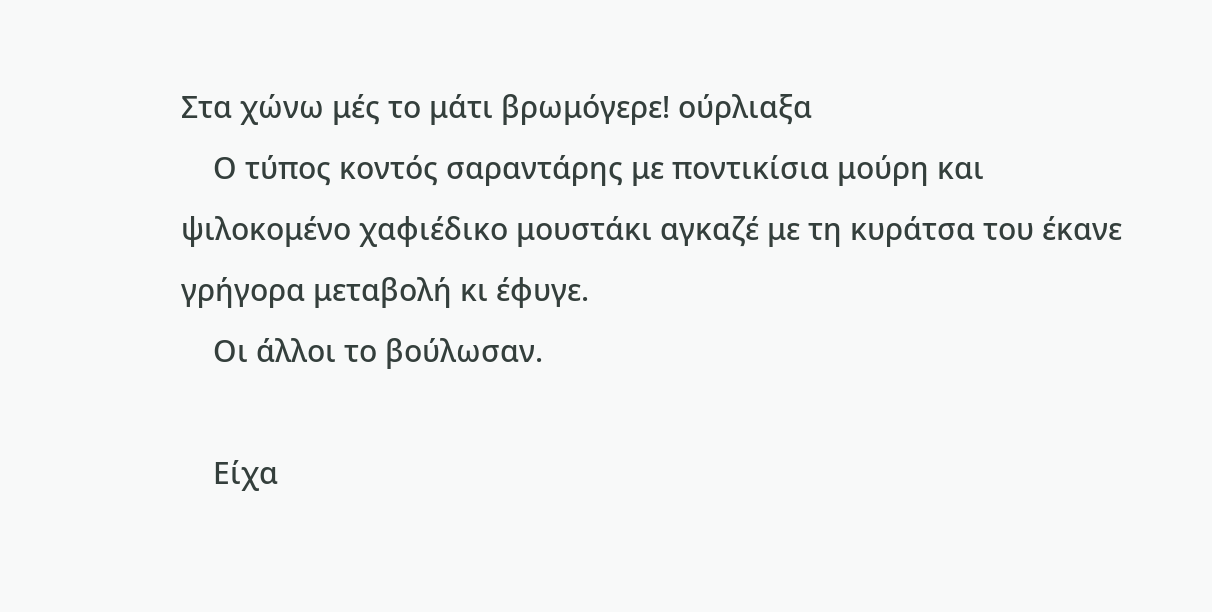Στα χώνω μές το μάτι βρωμόγερε! ούρλιαξα
    Ο τύπος κοντός σαραντάρης με ποντικίσια μούρη και ψιλοκομένο χαφιέδικο μουστάκι αγκαζέ με τη κυράτσα του έκανε γρήγορα μεταβολή κι έφυγε.
    Οι άλλοι το βούλωσαν.

    Είχα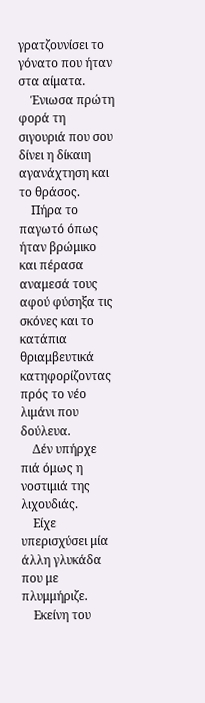γρατζουνίσει το γόνατο που ήταν στα αίματα.
    Ένιωσα πρώτη φορά τη σιγουριά που σου δίνει η δίκαιη αγανάχτηση και το θράσος.
    Πήρα το παγωτό όπως ήταν βρώμικο και πέρασα αναμεσά τους αφού φύσηξα τις σκόνες και το κατάπια θριαμβευτικά κατηφορίζοντας πρός το νέο λιμάνι που δούλευα.
    Δέν υπήρχε πιά όμως η νοστιμιά της λιχουδιάς.
    Είχε υπερισχύσει μία άλλη γλυκάδα που με πλυμμήριζε.
    Εκείνη του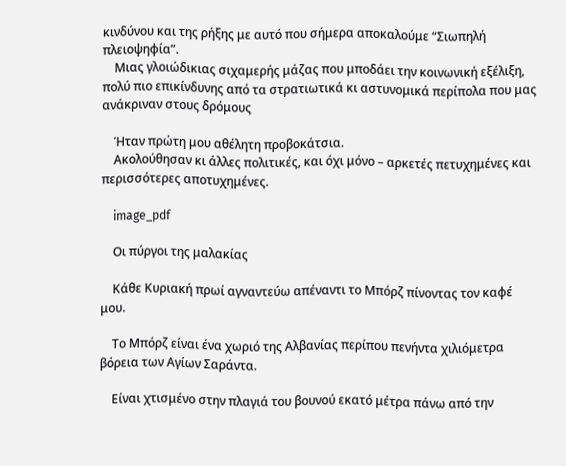κινδύνου και της ρήξης με αυτό που σήμερα αποκαλούμε “Σιωπηλή πλειοψηφία”.
    Μιας γλοιώδικιας σιχαμερής μάζας που μποδάει την κοινωνική εξέλιξη, πολύ πιο επικίνδυνης από τα στρατιωτικά κι αστυνομικά περίπολα που μας ανάκριναν στους δρόμους

    Ήταν πρώτη μου αθέλητη προβοκάτσια.
    Ακολούθησαν κι άλλες πολιτικές, και όχι μόνο – αρκετές πετυχημένες και περισσότερες αποτυχημένες.

    image_pdf

    Οι πύργοι της μαλακίας

    Κάθε Κυριακή πρωί αγναντεύω απέναντι το Μπόρζ πίνοντας τον καφέ μου.

    Το Μπόρζ είναι ένα χωριό της Αλβανίας περίπου πενήντα χιλιόμετρα βόρεια των Αγίων Σαράντα.

    Είναι χτισμένο στην πλαγιά του βουνού εκατό μέτρα πάνω από την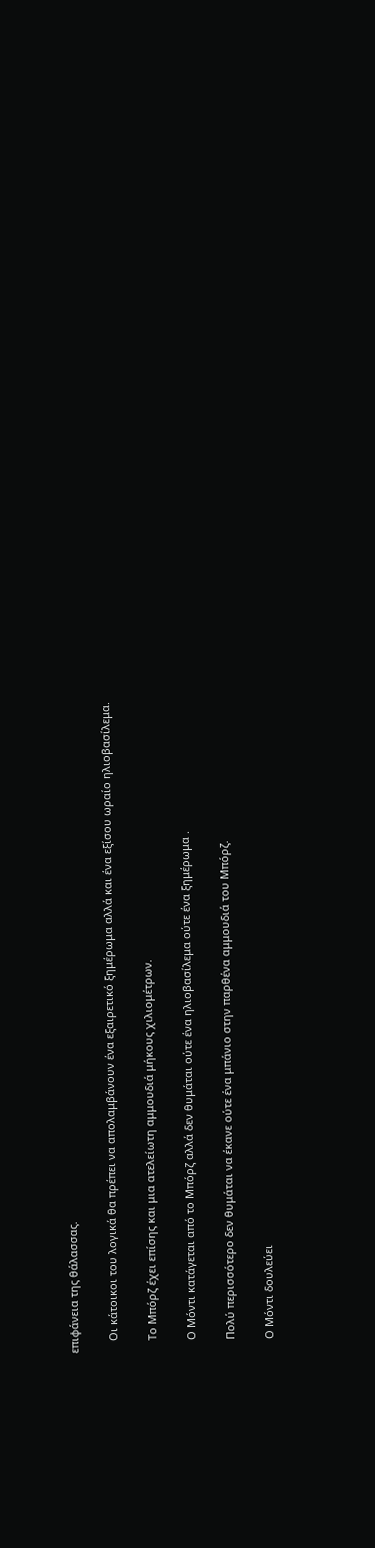επιφάνεια της θάλασσας.

    Οι κάτοικοι του λογικά θα πρέπει να απολαμβάνουν ένα εξαιρετικό ξημέρωμα αλλά και ένα εξίσου ωραίο ηλιοβασίλεμα.

    Το Μπόρζ έχει επίσης και μια ατελείωτη αμμουδιά μήκους χιλιομέτρων.

    Ο Μόντι κατάγεται από το Μπόρζ αλλά δεν θυμάται ούτε ένα ηλιοβασίλεμα ούτε ένα ξημέρωμα .

    Πολύ περισσότερο δεν θυμάται να έκανε ούτε ένα μπάνιο στην παρθένα αμμουδιά του Μπόρζ.

    Ο Μόντι δουλεύει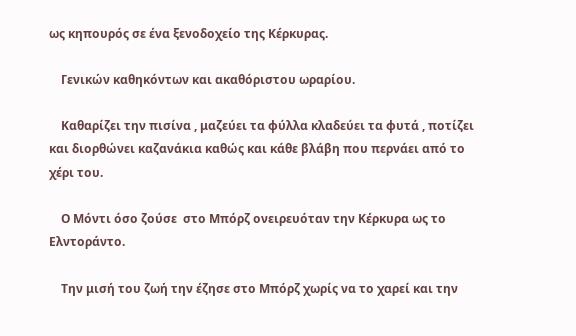ως κηπουρός σε ένα ξενοδοχείο της Κέρκυρας.

    Γενικών καθηκόντων και ακαθόριστου ωραρίου.

    Καθαρίζει την πισίνα , μαζεύει τα φύλλα κλαδεύει τα φυτά , ποτίζει και διορθώνει καζανάκια καθώς και κάθε βλάβη που περνάει από το χέρι του.

    Ο Μόντι όσο ζούσε  στο Μπόρζ ονειρευόταν την Κέρκυρα ως το Ελντοράντο.

    Την μισή του ζωή την έζησε στο Μπόρζ χωρίς να το χαρεί και την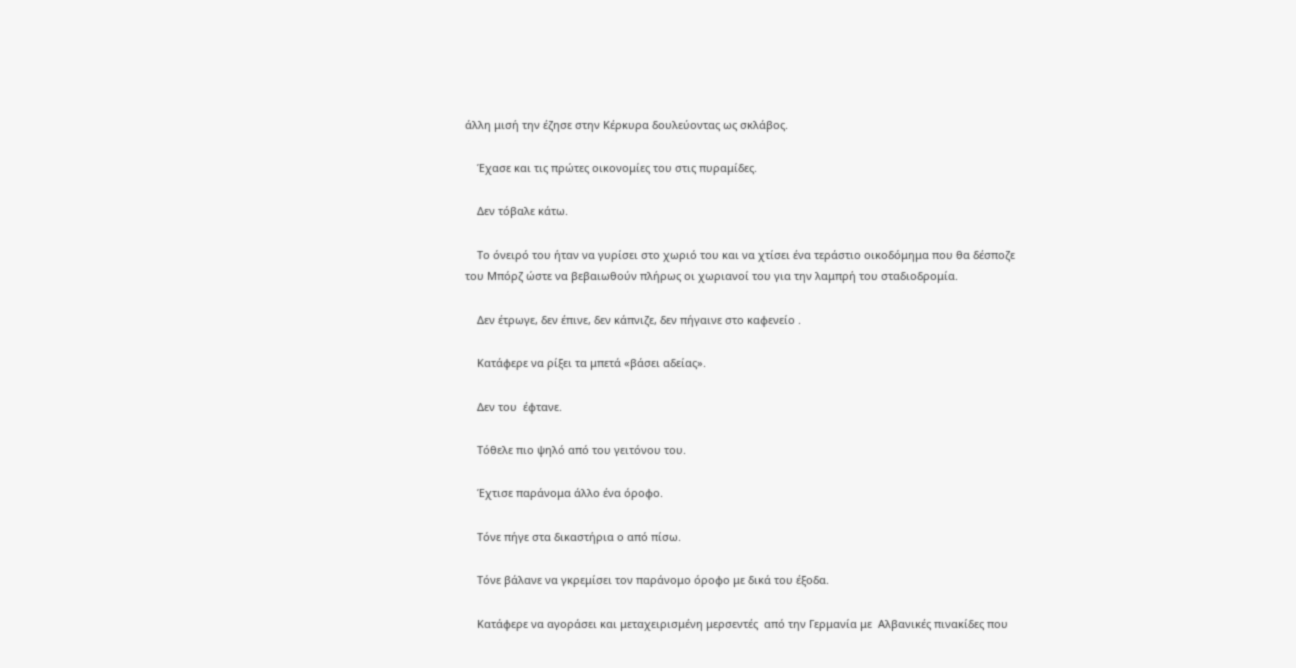άλλη μισή την έζησε στην Κέρκυρα δουλεύοντας ως σκλάβος.

    Έχασε και τις πρώτες οικονομίες του στις πυραμίδες.

    Δεν τόβαλε κάτω.

    Το όνειρό του ήταν να γυρίσει στο χωριό του και να χτίσει ένα τεράστιο οικοδόμημα που θα δέσποζε του Μπόρζ ώστε να βεβαιωθούν πλήρως οι χωριανοί του για την λαμπρή του σταδιοδρομία.

    Δεν έτρωγε, δεν έπινε, δεν κάπνιζε, δεν πήγαινε στο καφενείο .

    Κατάφερε να ρίξει τα μπετά «βάσει αδείας».

    Δεν του  έφτανε.

    Τόθελε πιο ψηλό από του γειτόνου του.

    Έχτισε παράνομα άλλο ένα όροφο.

    Τόνε πήγε στα δικαστήρια ο από πίσω.

    Τόνε βάλανε να γκρεμίσει τον παράνομο όροφο με δικά του έξοδα.

    Κατάφερε να αγοράσει και μεταχειρισμένη μερσεντές  από την Γερμανία με  Αλβανικές πινακίδες που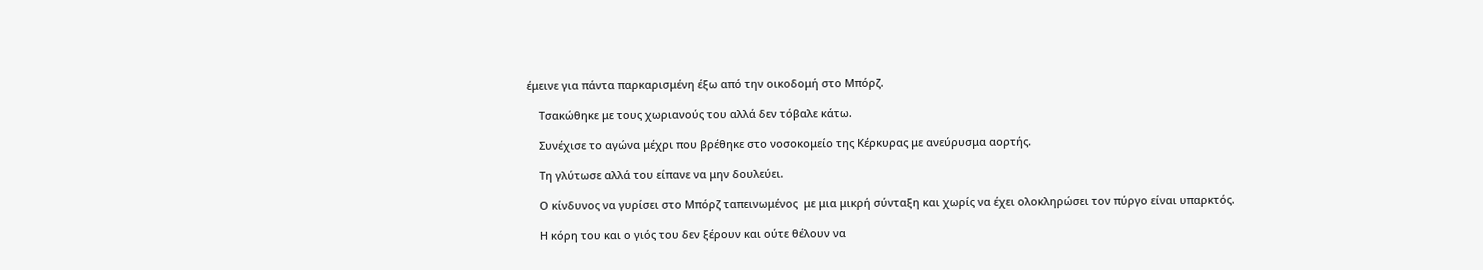έμεινε για πάντα παρκαρισμένη έξω από την οικοδομή στο Μπόρζ.

    Τσακώθηκε με τους χωριανούς του αλλά δεν τόβαλε κάτω.

    Συνέχισε το αγώνα μέχρι που βρέθηκε στο νοσοκομείο της Κέρκυρας με ανεύρυσμα αορτής.

    Τη γλύτωσε αλλά του είπανε να μην δουλεύει.

    Ο κίνδυνος να γυρίσει στο Μπόρζ ταπεινωμένος  με μια μικρή σύνταξη και χωρίς να έχει ολοκληρώσει τον πύργο είναι υπαρκτός.

    Η κόρη του και ο γιός του δεν ξέρουν και ούτε θέλουν να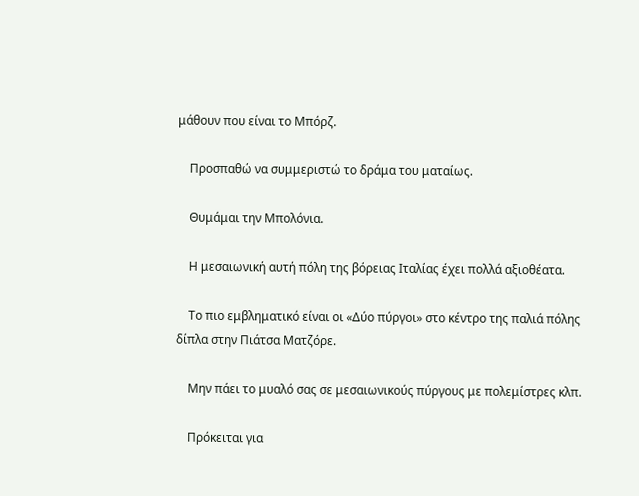μάθουν που είναι το Μπόρζ.

    Προσπαθώ να συμμεριστώ το δράμα του ματαίως.

    Θυμάμαι την Μπολόνια.

    Η μεσαιωνική αυτή πόλη της βόρειας Ιταλίας έχει πολλά αξιοθέατα.

    Το πιο εμβληματικό είναι οι «Δύο πύργοι» στο κέντρο της παλιά πόλης δίπλα στην Πιάτσα Ματζόρε.

    Μην πάει το μυαλό σας σε μεσαιωνικούς πύργους με πολεμίστρες κλπ.

    Πρόκειται για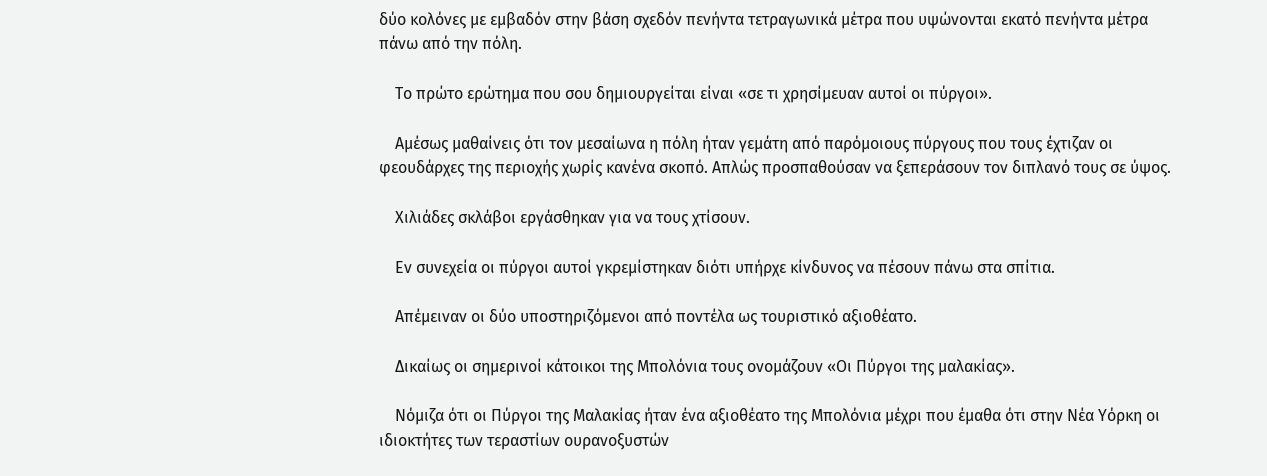δύο κολόνες με εμβαδόν στην βάση σχεδόν πενήντα τετραγωνικά μέτρα που υψώνονται εκατό πενήντα μέτρα πάνω από την πόλη.

    Το πρώτο ερώτημα που σου δημιουργείται είναι «σε τι χρησίμευαν αυτοί οι πύργοι».

    Αμέσως μαθαίνεις ότι τον μεσαίωνα η πόλη ήταν γεμάτη από παρόμοιους πύργους που τους έχτιζαν οι φεουδάρχες της περιοχής χωρίς κανένα σκοπό. Απλώς προσπαθούσαν να ξεπεράσουν τον διπλανό τους σε ύψος.

    Χιλιάδες σκλάβοι εργάσθηκαν για να τους χτίσουν.

    Εν συνεχεία οι πύργοι αυτοί γκρεμίστηκαν διότι υπήρχε κίνδυνος να πέσουν πάνω στα σπίτια.

    Απέμειναν οι δύο υποστηριζόμενοι από ποντέλα ως τουριστικό αξιοθέατο.

    Δικαίως οι σημερινοί κάτοικοι της Μπολόνια τους ονομάζουν «Οι Πύργοι της μαλακίας».

    Νόμιζα ότι οι Πύργοι της Μαλακίας ήταν ένα αξιοθέατο της Μπολόνια μέχρι που έμαθα ότι στην Νέα Υόρκη οι ιδιοκτήτες των τεραστίων ουρανοξυστών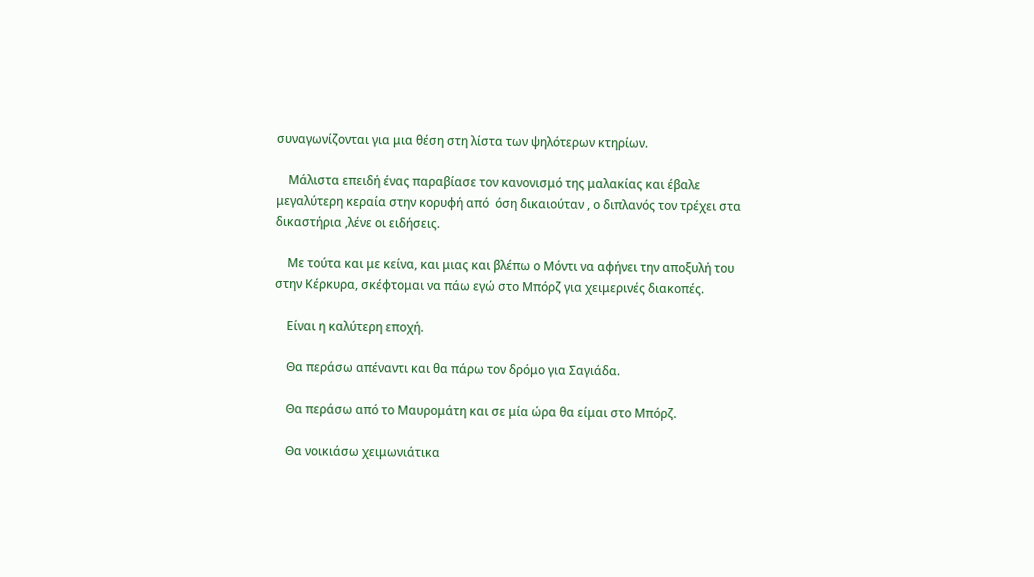συναγωνίζονται για μια θέση στη λίστα των ψηλότερων κτηρίων.

    Μάλιστα επειδή ένας παραβίασε τον κανονισμό της μαλακίας και έβαλε μεγαλύτερη κεραία στην κορυφή από  όση δικαιούταν , ο διπλανός τον τρέχει στα δικαστήρια ,λένε οι ειδήσεις.

    Με τούτα και με κείνα, και μιας και βλέπω ο Μόντι να αφήνει την αποξυλή του στην Κέρκυρα, σκέφτομαι να πάω εγώ στο Μπόρζ για χειμερινές διακοπές.

    Είναι η καλύτερη εποχή.

    Θα περάσω απέναντι και θα πάρω τον δρόμο για Σαγιάδα.

    Θα περάσω από το Μαυρομάτη και σε μία ώρα θα είμαι στο Μπόρζ.

    Θα νοικιάσω χειμωνιάτικα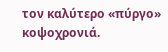τον καλύτερο «πύργο» κοψοχρονιά.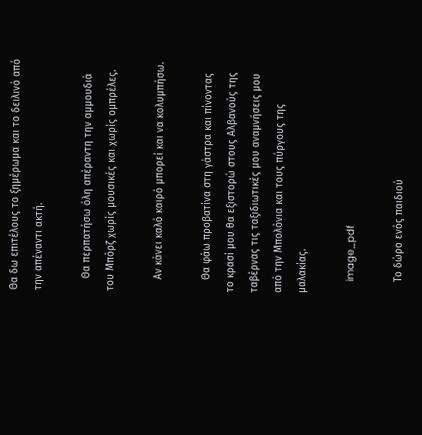Θα δω επιτέλους το ξημέρωμα και το δειλινό από την απέναντι ακτή.

    Θα περπατήσω όλη απέραντη την αμμουδιά του Μπόρζ χωρίς μουσικές και χωρίς ομπρέλες.

    Αν κάνει καλό καιρό μπορεί και να κολυμπήσω.

    Θα φάω προβατίνα στη γάστρα και πίνοντας το κρασί μου θα εξιστορώ στους Αλβανούς της ταβέρνας τις ταξιδιωτικές μου αναμνήσεις μου από την Μπολόνια και τους πύργους της μαλακίας.

    image_pdf

    Το δώρο ενός παιδιού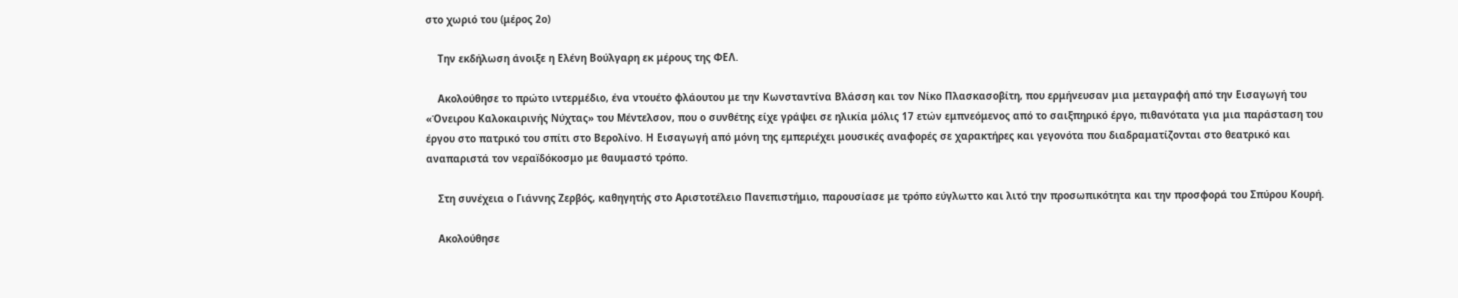στο χωριό του (μέρος 2ο)

    Την εκδήλωση άνοιξε η Ελένη Βούλγαρη εκ μέρους της ΦΕΛ.

    Ακολούθησε το πρώτο ιντερμέδιο, ένα ντουέτο φλάουτου με την Κωνσταντίνα Βλάσση και τον Νίκο Πλασκασοβίτη, που ερμήνευσαν μια μεταγραφή από την Εισαγωγή του «Όνειρου Καλοκαιρινής Νύχτας» του Μέντελσον, που ο συνθέτης είχε γράψει σε ηλικία μόλις 17 ετών εμπνεόμενος από το σαιξπηρικό έργο, πιθανότατα για μια παράσταση του έργου στο πατρικό του σπίτι στο Βερολίνο. Η Εισαγωγή από μόνη της εμπεριέχει μουσικές αναφορές σε χαρακτήρες και γεγονότα που διαδραματίζονται στο θεατρικό και αναπαριστά τον νεραïδόκοσμο με θαυμαστό τρόπο.

    Στη συνέχεια ο Γιάννης Ζερβός, καθηγητής στο Αριστοτέλειο Πανεπιστήμιο, παρουσίασε με τρόπο εύγλωττο και λιτό την προσωπικότητα και την προσφορά του Σπύρου Κουρή.

    Ακολούθησε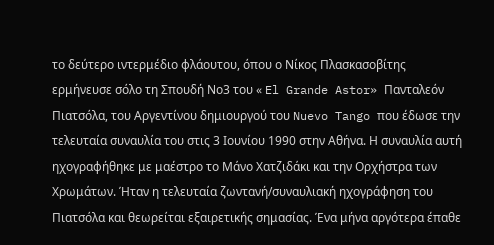το δεύτερο ιντερμέδιο φλάουτου, όπου ο Νίκος Πλασκασοβίτης ερμήνευσε σόλο τη Σπουδή Νο3 του « El Grande Astor» Πανταλεόν Πιατσόλα, του Αργεντίνου δημιουργού του Nuevo Tango που έδωσε την τελευταία συναυλία του στις 3 Ιουνίου 1990 στην Αθήνα. Η συναυλία αυτή ηχογραφήθηκε με μαέστρο το Μάνο Χατζιδάκι και την Ορχήστρα των Χρωμάτων. Ήταν η τελευταία ζωντανή/συναυλιακή ηχογράφηση του Πιατσόλα και θεωρείται εξαιρετικής σημασίας. Ένα μήνα αργότερα έπαθε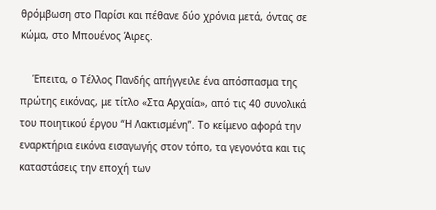θρόμβωση στο Παρίσι και πέθανε δύο χρόνια μετά, όντας σε κώμα, στο Μπουένος Άιρες.

    Έπειτα, ο Τέλλος Πανδής απήγγειλε ένα απόσπασμα της πρώτης εικόνας, με τίτλο «Στα Αρχαία», από τις 40 συνολικά του ποιητικού έργου “Η Λακτισμένη”. Το κείμενο αφορά την εναρκτήρια εικόνα εισαγωγής στον τόπο, τα γεγονότα και τις καταστάσεις την εποχή των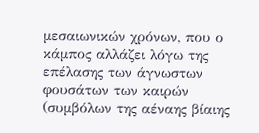μεσαιωνικών χρόνων, που ο κάμπος αλλάζει λόγω της επέλασης των άγνωστων φουσάτων των καιρών (συμβόλων της αέναης βίαιης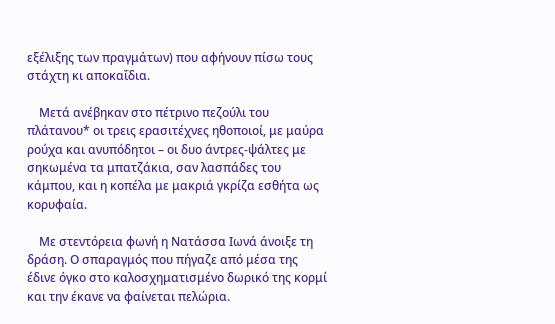εξέλιξης των πραγμάτων) που αφήνουν πίσω τους στάχτη κι αποκαΐδια.

    Μετά ανέβηκαν στο πέτρινο πεζούλι του πλάτανου* οι τρεις ερασιτέχνες ηθοποιοί, με μαύρα ρούχα και ανυπόδητοι – οι δυο άντρες-ψάλτες με σηκωμένα τα μπατζάκια, σαν λασπάδες του κάμπου, και η κοπέλα με μακριά γκρίζα εσθήτα ως κορυφαία.

    Με στεντόρεια φωνή η Νατάσσα Ιωνά άνοιξε τη δράση. Ο σπαραγμός που πήγαζε από μέσα της έδινε όγκο στο καλοσχηματισμένο δωρικό της κορμί και την έκανε να φαίνεται πελώρια.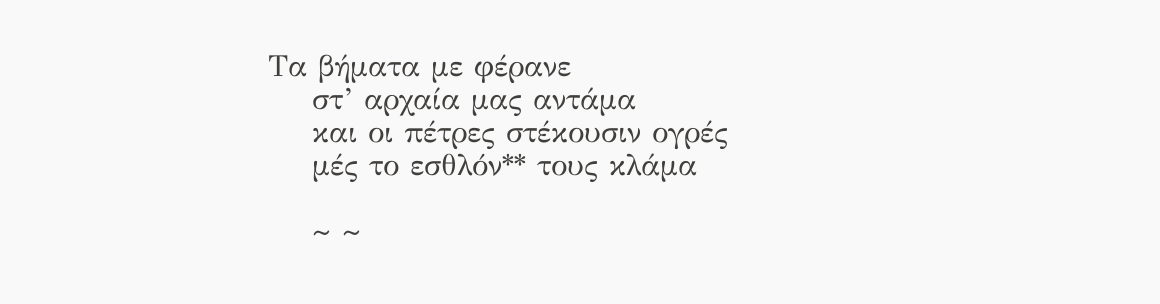Τα βήματα με φέρανε
    στ’ αρχαία μας αντάμα
    και οι πέτρες στέκουσιν ογρές
    μές το εσθλόν** τους κλάμα

    ~ ~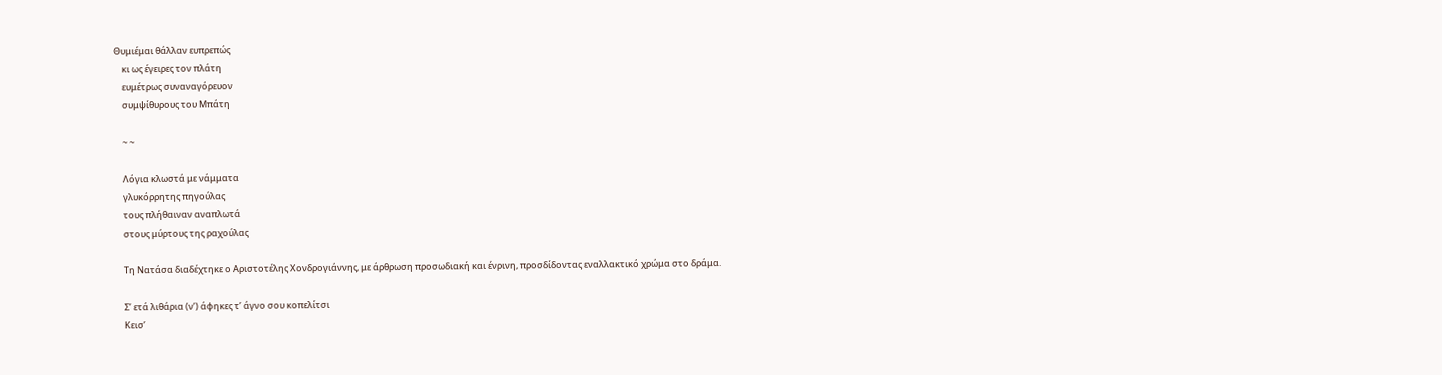Θυμιέμαι θάλλαν ευπρεπώς
    κι ως έγειρες τον πλάτη
    ευμέτρως συναναγόρευον
    συμψίθυρους του Μπάτη

    ~ ~

    Λόγια κλωστά με νάμματα
    γλυκόρρητης πηγούλας
    τους πλήθαιναν αναπλωτά
    στους μύρτους της ραχούλας

    Τη Νατάσα διαδέχτηκε ο Αριστοτέλης Χονδρογιάννης, με άρθρωση προσωδιακή και ένρινη, προσδίδοντας εναλλακτικό χρώμα στο δράμα.

    Σ’ ετά λιθάρια (ν’) άφηκες τ’ άγνο σου κοπελίτσι
    Κεισ’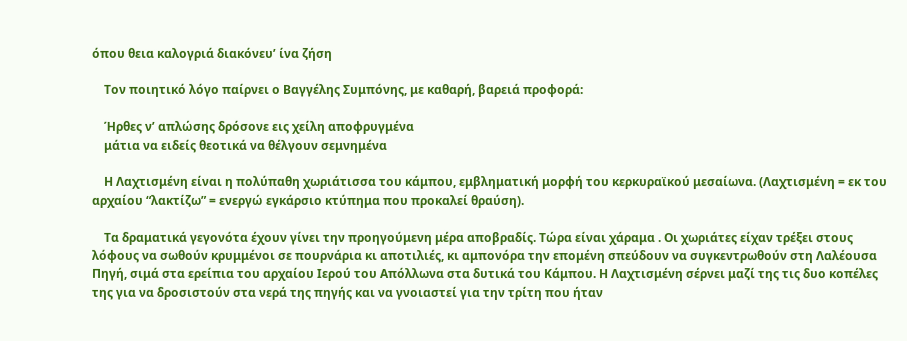όπου θεια καλογριά διακόνευ’ ίνα ζήση

    Τον ποιητικό λόγο παίρνει ο Βαγγέλης Συμπόνης, με καθαρή, βαρειά προφορά:

    Ήρθες ν’ απλώσης δρόσονε εις χείλη αποφρυγμένα
    μάτια να ειδείς θεοτικά να θέλγουν σεμνημένα

    Η Λαχτισμένη είναι η πολύπαθη χωριάτισσα του κάμπου, εμβληματική μορφή του κερκυραϊκού μεσαίωνα. (Λαχτισμένη = εκ του αρχαίου “λακτίζω” = ενεργώ εγκάρσιο κτύπημα που προκαλεί θραύση).

    Τα δραματικά γεγονότα έχουν γίνει την προηγούμενη μέρα αποβραδίς. Τώρα είναι χάραμα . Οι χωριάτες είχαν τρέξει στους λόφους να σωθούν κρυμμένοι σε πουρνάρια κι αποτιλιές, κι αμπονόρα την επομένη σπεύδουν να συγκεντρωθούν στη Λαλέουσα Πηγή, σιμά στα ερείπια του αρχαίου Ιερού του Απόλλωνα στα δυτικά του Κάμπου. Η Λαχτισμένη σέρνει μαζί της τις δυο κοπέλες της για να δροσιστούν στα νερά της πηγής και να γνοιαστεί για την τρίτη που ήταν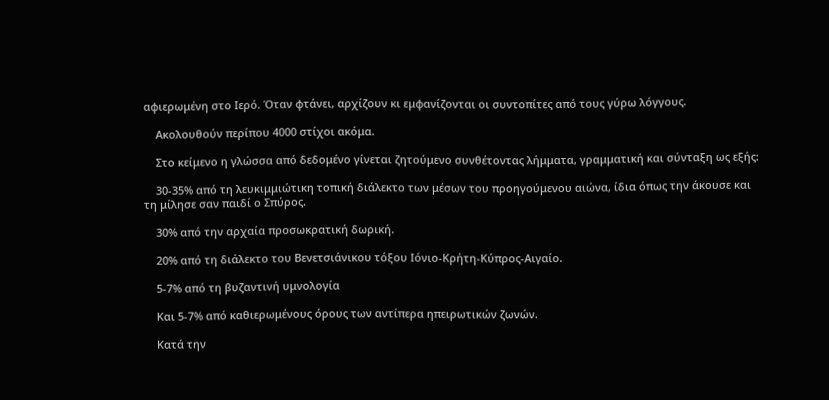αφιερωμένη στο Ιερό. Όταν φτάνει, αρχίζουν κι εμφανίζονται οι συντοπίτες από τους γύρω λόγγους.

    Ακολουθούν περίπου 4000 στίχοι ακόμα.

    Στο κείμενο η γλώσσα από δεδομένο γίνεται ζητούμενο συνθέτοντας λήμματα, γραμματική και σύνταξη ως εξής:

    30-35% από τη λευκιμμιώτικη τοπική διάλεκτο των μέσων του προηγούμενου αιώνα, ίδια όπως την άκουσε και τη μίλησε σαν παιδί ο Σπύρος.

    30% από την αρχαία προσωκρατική δωρική.

    20% από τη διάλεκτο του Βενετσιάνικου τόξου Ιόνιο-Κρήτη-Κύπρος-Αιγαίο.

    5-7% από τη βυζαντινή υμνολογία

    Και 5-7% από καθιερωμένους όρους των αντίπερα ηπειρωτικών ζωνών.

    Κατά την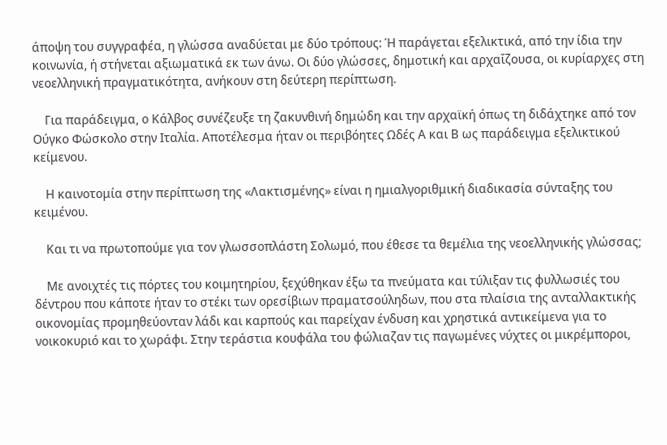άποψη του συγγραφέα, η γλώσσα αναδύεται με δύο τρόπους: Ή παράγεται εξελικτικά, από την ίδια την κοινωνία, ή στήνεται αξιωματικά εκ των άνω. Οι δύο γλώσσες, δημοτική και αρχαΐζουσα, οι κυρίαρχες στη νεοελληνική πραγματικότητα, ανήκουν στη δεύτερη περίπτωση.

    Για παράδειγμα, ο Κάλβος συνέζευξε τη ζακυνθινή δημώδη και την αρχαϊκή όπως τη διδάχτηκε από τον Ούγκο Φώσκολο στην Ιταλία. Αποτέλεσμα ήταν οι περιβόητες Ωδές Α και Β ως παράδειγμα εξελικτικού κείμενου.

    Η καινοτομία στην περίπτωση της «Λακτισμένης» είναι η ημιαλγοριθμική διαδικασία σύνταξης του κειμένου.

    Και τι να πρωτοπούμε για τον γλωσσοπλάστη Σολωμό, που έθεσε τα θεμέλια της νεοελληνικής γλώσσας;

    Με ανοιχτές τις πόρτες του κοιμητηρίου, ξεχύθηκαν έξω τα πνεύματα και τύλιξαν τις φυλλωσιές του δέντρου που κάποτε ήταν το στέκι των ορεσίβιων πραματσούληδων, που στα πλαίσια της ανταλλακτικής οικονομίας προμηθεύονταν λάδι και καρπούς και παρείχαν ένδυση και χρηστικά αντικείμενα για το νοικοκυριό και το χωράφι. Στην τεράστια κουφάλα του φώλιαζαν τις παγωμένες νύχτες οι μικρέμποροι,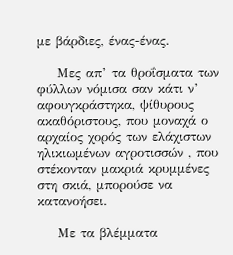με βάρδιες, ένας-ένας.

    Μες απ’ τα θροΐσματα των φύλλων νόμισα σαν κάτι ν’ αφουγκράστηκα, ψίθυρους ακαθόριστους, που μοναχά ο αρχαίος χορός των ελάχιστων ηλικιωμένων αγροτισσών , που στέκονταν μακριά κρυμμένες στη σκιά, μπορούσε να κατανοήσει.

    Με τα βλέμματα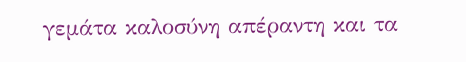γεμάτα καλοσύνη απέραντη και τα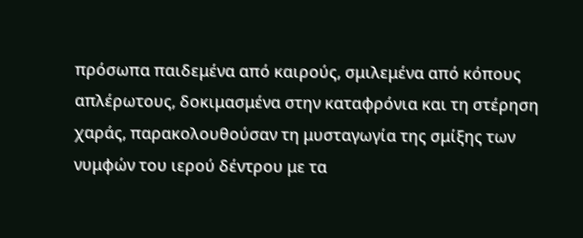πρόσωπα παιδεμένα από καιρούς, σμιλεμένα από κόπους απλέρωτους, δοκιμασμένα στην καταφρόνια και τη στέρηση χαράς, παρακολουθούσαν τη μυσταγωγία της σμίξης των νυμφών του ιερού δέντρου με τα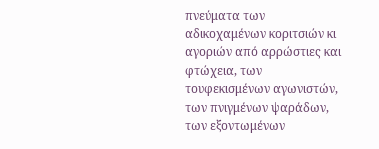πνεύματα των αδικοχαμένων κοριτσιών κι αγοριών από αρρώστιες και φτώχεια, των τουφεκισμένων αγωνιστών, των πνιγμένων ψαράδων, των εξοντωμένων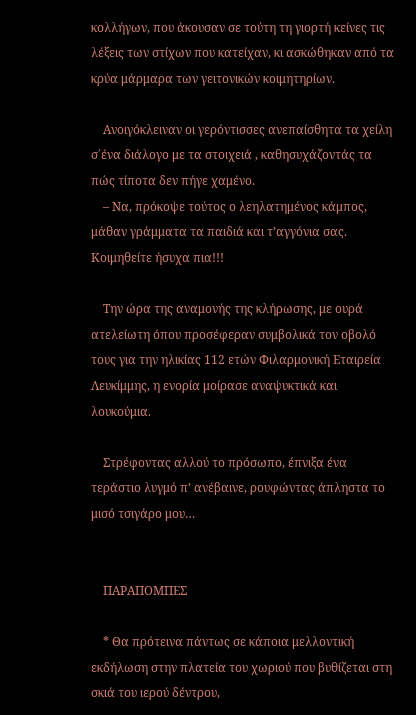κολλήγων, που άκουσαν σε τούτη τη γιορτή κείνες τις λέξεις των στίχων που κατείχαν, κι ασκώθηκαν από τα κρύα μάρμαρα των γειτονικών κοιμητηρίων.

    Ανοιγόκλειναν οι γερόντισσες ανεπαίσθητα τα χείλη σ΄ένα διάλογο με τα στοιχειά , καθησυχάζοντάς τα πώς τίποτα δεν πήγε χαμένο.
    – Να, πρόκοψε τούτος ο λεηλατημένος κάμπος, μάθαν γράμματα τα παιδιά και τ’αγγόνια σας. Κοιμηθείτε ήσυχα πια!!!

    Την ώρα της αναμονής της κλήρωσης, με ουρά ατελείωτη όπου προσέφεραν συμβολικά τον οβολό τους για την ηλικίας 112 ετών Φιλαρμονική Εταιρεία Λευκίμμης, η ενορία μοίρασε αναψυκτικά και λουκούμια.

    Στρέφοντας αλλού το πρόσωπο, έπνιξα ένα τεράστιο λυγμό π’ ανέβαινε, ρουφώντας άπληστα το μισό τσιγάρο μου…


    ΠΑΡΑΠΟΜΠΕΣ

    * Θα πρότεινα πάντως σε κάποια μελλοντική εκδήλωση στην πλατεία του χωριού που βυθίζεται στη σκιά του ιερού δέντρου,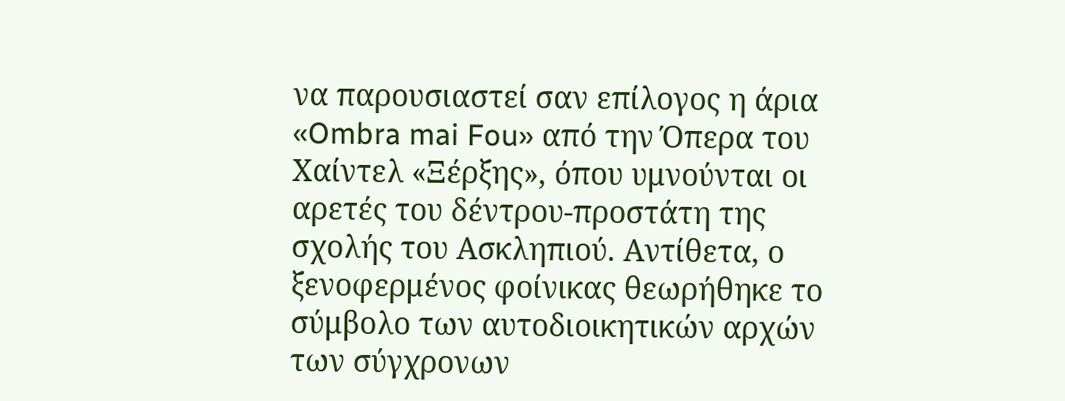να παρουσιαστεί σαν επίλογος η άρια «Ombra mai Fou» από την Όπερα του Χαίντελ «Ξέρξης», όπου υμνούνται οι αρετές του δέντρου-προστάτη της σχολής του Ασκληπιού. Αντίθετα, ο ξενοφερμένος φοίνικας θεωρήθηκε το σύμβολο των αυτοδιοικητικών αρχών των σύγχρονων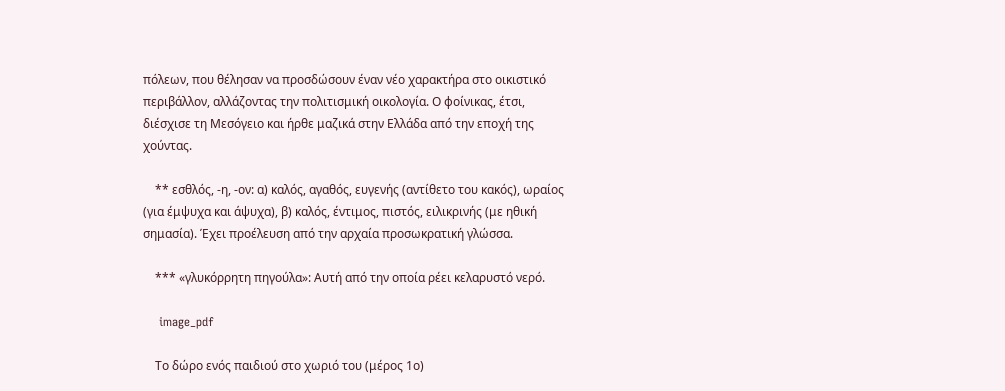πόλεων, που θέλησαν να προσδώσουν έναν νέο χαρακτήρα στο οικιστικό περιβάλλον, αλλάζοντας την πολιτισμική οικολογία. Ο φοίνικας, έτσι, διέσχισε τη Μεσόγειο και ήρθε μαζικά στην Ελλάδα από την εποχή της χούντας.

    ** εσθλός, -η, -ον: α) καλός, αγαθός, ευγενής (αντίθετο του κακός), ωραίος (για έμψυχα και άψυχα), β) καλός, έντιμος, πιστός, ειλικρινής (με ηθική σημασία). Έχει προέλευση από την αρχαία προσωκρατική γλώσσα.

    *** «γλυκόρρητη πηγούλα»: Αυτή από την οποία ρέει κελαρυστό νερό.

    image_pdf

    Το δώρο ενός παιδιού στο χωριό του (μέρος 1ο)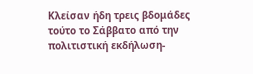Κλείσαν ήδη τρεις βδομάδες τούτο το Σάββατο από την πολιτιστική εκδήλωση-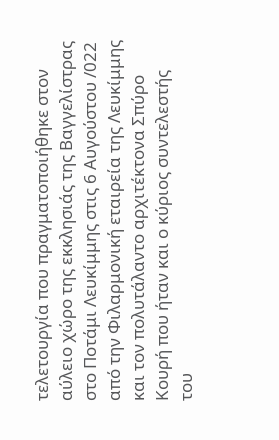τελετουργία που πραγματοποιήθηκε στον αύλειο χώρο της εκκλησιάς της Βαγγελίστρας στο Ποτάμι Λευκίμμης στις 6 Αυγούστου /022 από την Φιλαρμονική εταιρεία της Λευκίμμης και τον πολυτάλαντο αρχιτέκτονα Σπύρο Κουρή που ήταν και ο κύριος συντελεστής του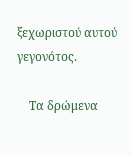ξεχωριστού αυτού γεγονότος.

    Τα δρώμενα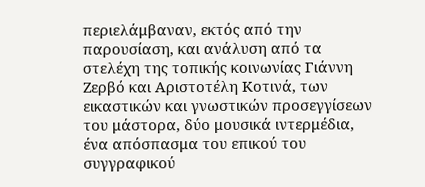περιελάμβαναν, εκτός από την παρουσίαση, και ανάλυση από τα στελέχη της τοπικής κοινωνίας Γιάννη Ζερβό και Αριστοτέλη Κοτινά, των εικαστικών και γνωστικών προσεγγίσεων του μάστορα, δύο μουσικά ιντερμέδια, ένα απόσπασμα του επικού του συγγραφικού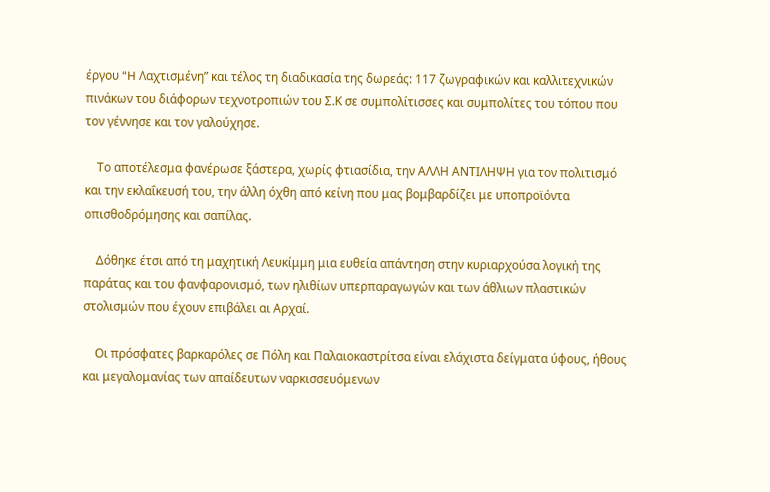έργου “H Λαχτισμένη” και τέλος τη διαδικασία της δωρεάς: 117 ζωγραφικών και καλλιτεχνικών πινάκων του διάφορων τεχνοτροπιών του Σ.Κ σε συμπολίτισσες και συμπολίτες του τόπου που τον γέννησε και τον γαλούχησε.

    Το αποτέλεσμα φανέρωσε ξάστερα, χωρίς φτιασίδια, την ΑΛΛΗ ΑΝΤΙΛΗΨΗ για τον πολιτισμό και την εκλαΐκευσή του, την άλλη όχθη από κείνη που μας βομβαρδίζει με υποπροϊόντα οπισθοδρόμησης και σαπίλας.

    Δόθηκε έτσι από τη μαχητική Λευκίμμη μια ευθεία απάντηση στην κυριαρχούσα λογική της παράτας και του φανφαρονισμό, των ηλιθίων υπερπαραγωγών και των άθλιων πλαστικών στολισμών που έχουν επιβάλει αι Αρχαί.

    Οι πρόσφατες βαρκαρόλες σε Πόλη και Παλαιοκαστρίτσα είναι ελάχιστα δείγματα ύφους, ήθους και μεγαλομανίας των απαίδευτων ναρκισσευόμενων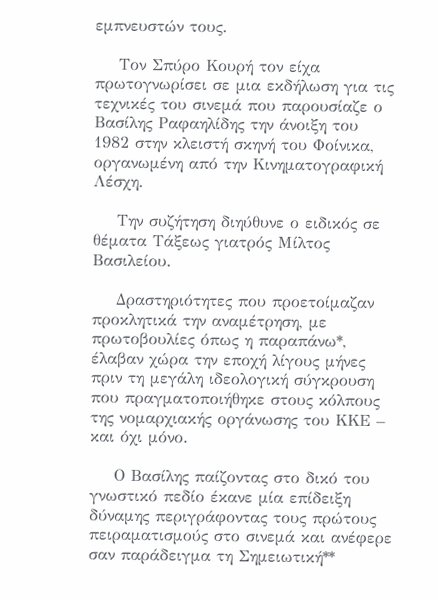εμπνευστών τους.

    Τον Σπύρο Κουρή τον είχα πρωτογνωρίσει σε μια εκδήλωση για τις τεχνικές του σινεμά που παρουσίαζε ο Βασίλης Ραφαηλίδης την άνοιξη του 1982 στην κλειστή σκηνή του Φοίνικα, οργανωμένη από την Κινηματογραφική Λέσχη.

    Την συζήτηση διηύθυνε ο ειδικός σε θέματα Τάξεως γιατρός Μίλτος Βασιλείου.

    Δραστηριότητες που προετοίμαζαν προκλητικά την αναμέτρηση, με πρωτοβουλίες όπως η παραπάνω*, έλαβαν χώρα την εποχή λίγους μήνες πριν τη μεγάλη ιδεολογική σύγκρουση που πραγματοποιήθηκε στους κόλπους της νομαρχιακής οργάνωσης του ΚΚΕ – και όχι μόνο.

    Ο Βασίλης παίζοντας στο δικό του γνωστικό πεδίο έκανε μία επίδειξη δύναμης περιγράφοντας τους πρώτους πειραματισμούς στο σινεμά και ανέφερε σαν παράδειγμα τη Σημειωτική**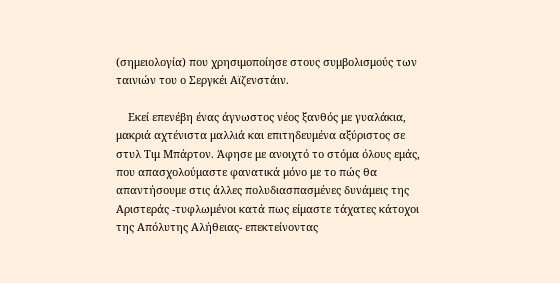(σημειολογία) που χρησιμοποίησε στους συμβολισμούς των ταινιών του ο Σεργκέι Αϊζενστάιν.

    Εκεί επενέβη ένας άγνωστος νέος ξανθός με γυαλάκια, μακριά αχτένιστα μαλλιά και επιτηδευμένα αξύριστος σε στυλ Τιμ Μπάρτον. Άφησε με ανοιχτό το στόμα όλους εμάς, που απασχολούμαστε φανατικά μόνο με το πώς θα απαντήσουμε στις άλλες πολυδιασπασμένες δυνάμεις της Αριστεράς -τυφλωμένοι κατά πως είμαστε τάχατες κάτοχοι της Απόλυτης Αλήθειας- επεκτείνοντας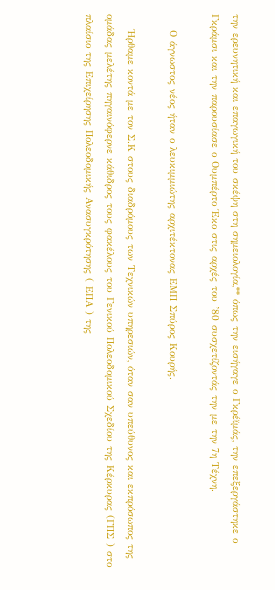την ερευνητική και επαγωγική του σκέψη στη σημειολογία,** όπως την εισήγαγε ο Γκρέϊμάς, την επεξεργάστηκε ο Γκράμσι και την παρουσίασε ο Ουμπέρτο Έκο στις αρχές του ’80 συσχετίζοντάς την με την 7η Τέχνη.

    Ο άγνωστος νέος ήταν ο λευκιμμιώτης αρχιτέκτονας ΕΜΠ Σπύρος Κουρής.

    Ήρθαμε κοντά με τον Σ.Κ στους διαδρόμους των Τεχνικών υπηρεσιών, όταν σαν υπεύθυνος και εκπρόσωπος της ομάδας μελέτης πηγαινόφερνε κάθιδρος τους φακέλους του Γενικού Πολεοδομικού Σχεδίου της Κέρκυρας (ΓΠΣ ) στο πλαίσιο της Επιχείρησης Πολεοδομικής Ανασυγκρότησης ( ΕΠΑ ) της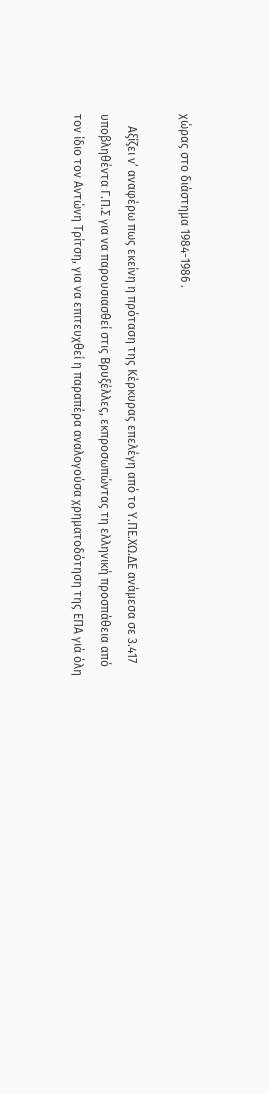χώρας στο διάστημα 1984-1986 .

    Αξίζει ν’ αναφέρω πως εκείνη η πρόταση της Κέρκυρας επελέγη από το Υ.ΠΕ.ΧΩ.ΔΕ ανάμεσα σε 3.417 υποβληθέντα Γ.Π.Σ για να παρουσιασθεί στις Βρυξέλλες, εκπροσωπώντας τη ελληνική προσπάθεια από τον ίδιο τον Αντώνη Τρίτση, για να επιτευχθεί η παραπέρα αναλογούσα χρηματοδότηση της ΕΠΑ γιά όλη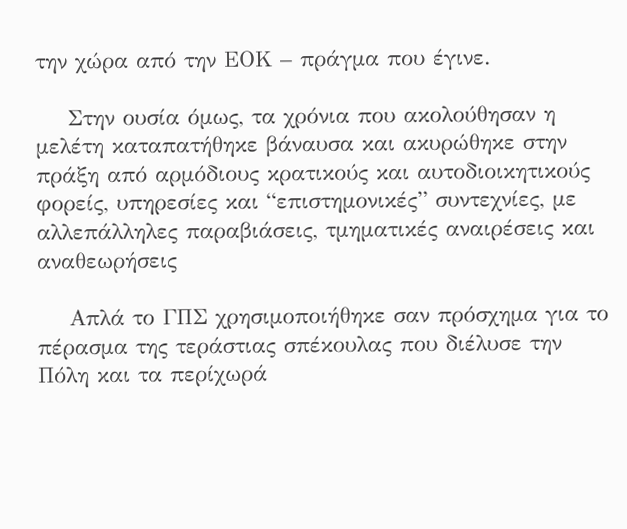την χώρα από την ΕΟΚ – πράγμα που έγινε.

    Στην ουσία όμως, τα χρόνια που ακολούθησαν η μελέτη καταπατήθηκε βάναυσα και ακυρώθηκε στην πράξη από αρμόδιους κρατικούς και αυτοδιοικητικούς φορείς, υπηρεσίες και “επιστημονικές” συντεχνίες, με αλλεπάλληλες παραβιάσεις, τμηματικές αναιρέσεις και αναθεωρήσεις

    Απλά το ΓΠΣ χρησιμοποιήθηκε σαν πρόσχημα για το πέρασμα της τεράστιας σπέκουλας που διέλυσε την Πόλη και τα περίχωρά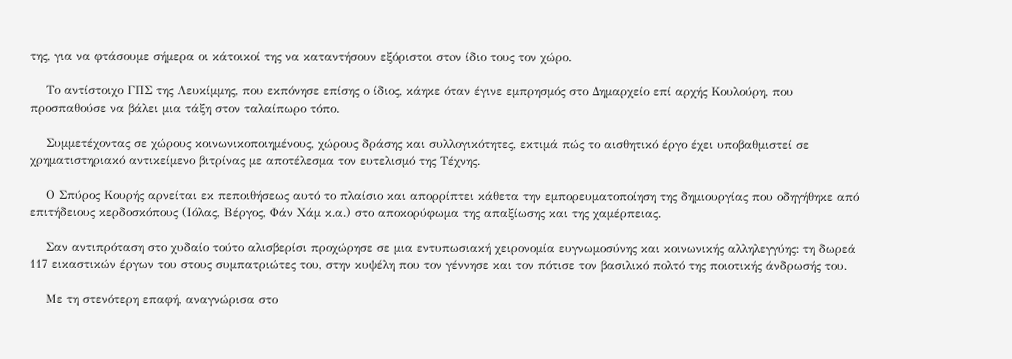της, για να φτάσουμε σήμερα οι κάτοικοί της να καταντήσουν εξόριστοι στoν ίδιο τους τον χώρο.

    Το αντίστοιχο ΓΠΣ της Λευκίμμης, που εκπόνησε επίσης ο ίδιος, κάηκε όταν έγινε εμπρησμός στο Δημαρχείο επί αρχής Κουλούρη, που προσπαθούσε να βάλει μια τάξη στον ταλαίπωρο τόπο.

    Συμμετέχοντας σε χώρους κοινωνικοποιημένους, χώρους δράσης και συλλογικότητες, εκτιμά πώς το αισθητικό έργο έχει υποβαθμιστεί σε χρηματιστηριακό αντικείμενο βιτρίνας με αποτέλεσμα τον ευτελισμό της Τέχνης.

    Ο Σπύρος Κουρής αρνείται εκ πεποιθήσεως αυτό το πλαίσιο και απορρίπτει κάθετα την εμπορευματοποίηση της δημιουργίας που οδηγήθηκε από επιτήδειους κερδοσκόπους (Ιόλας, Βέργος, Φάν Χάμ κ.α.) στο αποκορύφωμα της απαξίωσης και της χαμέρπειας.

    Σαν αντιπρόταση στο χυδαίο τούτο αλισβερίσι προχώρησε σε μια εντυπωσιακή χειρονομία ευγνωμοσύνης και κοινωνικής αλληλεγγύης: τη δωρεά 117 εικαστικών έργων του στους συμπατριώτες του, στην κυψέλη που τον γέννησε και τον πότισε τον βασιλικό πολτό της ποιοτικής άνδρωσής του.

    Με τη στενότερη επαφή, αναγνώρισα στο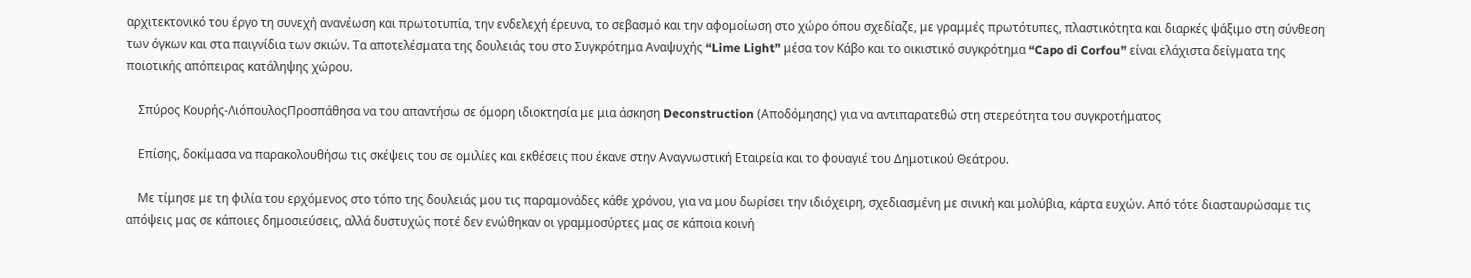αρχιτεκτονικό του έργο τη συνεχή ανανέωση και πρωτοτυπία, την ενδελεχή έρευνα, το σεβασμό και την αφομοίωση στο χώρο όπου σχεδίαζε, με γραμμές πρωτότυπες, πλαστικότητα και διαρκές ψάξιμο στη σύνθεση των όγκων και στα παιγνίδια των σκιών. Τα αποτελέσματα της δουλειάς του στο Συγκρότημα Αναψυχής “Lime Light” μέσα τον Κάβο και το οικιστικό συγκρότημα “Capo di Corfou” είναι ελάχιστα δείγματα της ποιοτικής απόπειρας κατάληψης χώρου.

    Σπύρος Κουρής-ΛιόπουλοςΠροσπάθησα να του απαντήσω σε όμορη ιδιοκτησία με μια άσκηση Deconstruction (Αποδόμησης) για να αντιπαρατεθώ στη στερεότητα του συγκροτήματος

    Επίσης, δοκίμασα να παρακολουθήσω τις σκέψεις του σε ομιλίες και εκθέσεις που έκανε στην Αναγνωστική Εταιρεία και το φουαγιέ του Δημοτικού Θεάτρου.

    Με τίμησε με τη φιλία του ερχόμενος στο τόπο της δουλειάς μου τις παραμονάδες κάθε χρόνου, για να μου δωρίσει την ιδιόχειρη, σχεδιασμένη με σινική και μολύβια, κάρτα ευχών. Από τότε διασταυρώσαμε τις απόψεις μας σε κάποιες δημοσιεύσεις, αλλά δυστυχώς ποτέ δεν ενώθηκαν οι γραμμοσύρτες μας σε κάποια κοινή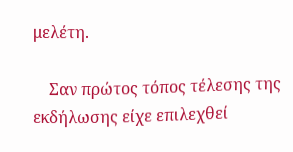μελέτη.

    Σαν πρώτος τόπος τέλεσης της εκδήλωσης είχε επιλεχθεί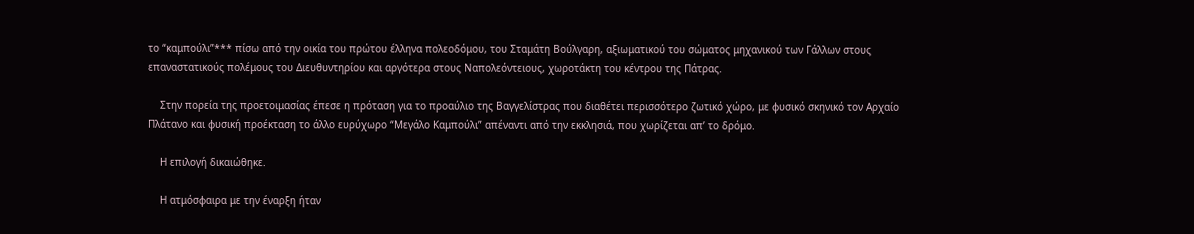το “καμπούλι”*** πίσω από την οικία του πρώτου έλληνα πολεοδόμου, του Σταμάτη Βούλγαρη, αξιωματικού του σώματος μηχανικού των Γάλλων στους επαναστατικούς πολέμους του Διευθυντηρίου και αργότερα στους Ναπολεόντειους, χωροτάκτη του κέντρου της Πάτρας.

    Στην πορεία της προετοιμασίας έπεσε η πρόταση για το προαύλιο της Βαγγελίστρας που διαθέτει περισσότερο ζωτικό χώρο, με φυσικό σκηνικό τον Αρχαίο Πλάτανο και φυσική προέκταση το άλλο ευρύχωρο “Μεγάλο Καμπούλι” απέναντι από την εκκλησιά, που χωρίζεται απ’ το δρόμο.

    Η επιλογή δικαιώθηκε.

    Η ατμόσφαιρα με την έναρξη ήταν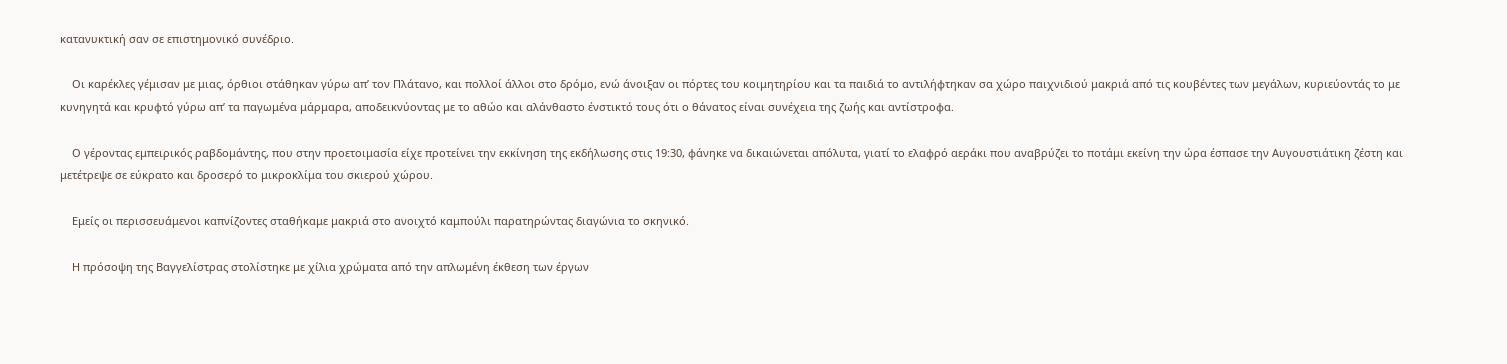κατανυκτική σαν σε επιστημονικό συνέδριο.

    Οι καρέκλες γέμισαν με μιας, όρθιοι στάθηκαν γύρω απ’ τον Πλάτανο, και πολλοί άλλοι στο δρόμο, ενώ άνοιξαν οι πόρτες του κοιμητηρίου και τα παιδιά το αντιλήφτηκαν σα χώρο παιχνιδιού μακριά από τις κουβέντες των μεγάλων, κυριεύοντάς το με κυνηγητά και κρυφτό γύρω απ’ τα παγωμένα μάρμαρα, αποδεικνύοντας με το αθώο και αλάνθαστο ένστικτό τους ότι ο θάνατος είναι συνέχεια της ζωής και αντίστροφα.

    Ο γέροντας εμπειρικός ραβδομάντης, που στην προετοιμασία είχε προτείνει την εκκίνηση της εκδήλωσης στις 19:30, φάνηκε να δικαιώνεται απόλυτα, γιατί το ελαφρό αεράκι που αναβρύζει το ποτάμι εκείνη την ώρα έσπασε την Αυγουστιάτικη ζέστη και μετέτρεψε σε εύκρατο και δροσερό το μικροκλίμα του σκιερού χώρου.

    Εμείς οι περισσευάμενοι καπνίζοντες σταθήκαμε μακριά στο ανοιχτό καμπούλι παρατηρώντας διαγώνια το σκηνικό.

    Η πρόσοψη της Βαγγελίστρας στολίστηκε με χίλια χρώματα από την απλωμένη έκθεση των έργων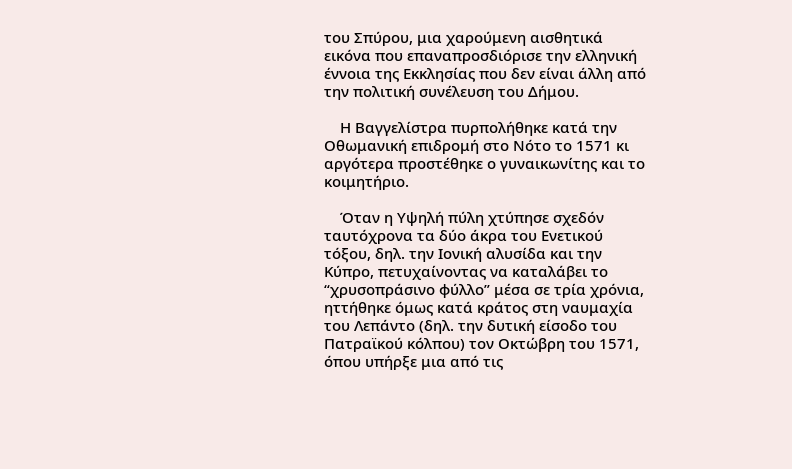του Σπύρου, μια χαρούμενη αισθητικά εικόνα που επαναπροσδιόρισε την ελληνική έννοια της Εκκλησίας που δεν είναι άλλη από την πολιτική συνέλευση του Δήμου.

    Η Βαγγελίστρα πυρπολήθηκε κατά την Οθωμανική επιδρομή στο Νότο το 1571 κι αργότερα προστέθηκε ο γυναικωνίτης και το κοιμητήριο.

    Όταν η Υψηλή πύλη χτύπησε σχεδόν ταυτόχρονα τα δύο άκρα του Ενετικού τόξου, δηλ. την Ιονική αλυσίδα και την Κύπρο, πετυχαίνοντας να καταλάβει το “χρυσοπράσινο φύλλο” μέσα σε τρία χρόνια, ηττήθηκε όμως κατά κράτος στη ναυμαχία του Λεπάντο (δηλ. την δυτική είσοδο του Πατραϊκού κόλπου) τον Οκτώβρη του 1571, όπου υπήρξε μια από τις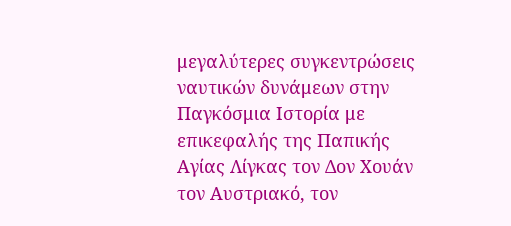μεγαλύτερες συγκεντρώσεις ναυτικών δυνάμεων στην Παγκόσμια Ιστορία με επικεφαλής της Παπικής Αγίας Λίγκας τον Δον Χουάν τον Αυστριακό, τον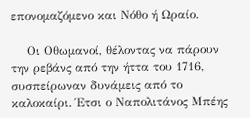επονομαζόμενο και Νόθο ή Ωραίο.

    Οι Οθωμανοί, θέλοντας να πάρουν την ρεβάνς από την ήττα του 1716, συσπείρωναν δυνάμεις από το καλοκαίρι. Έτσι ο Ναπολιτάνος Μπέης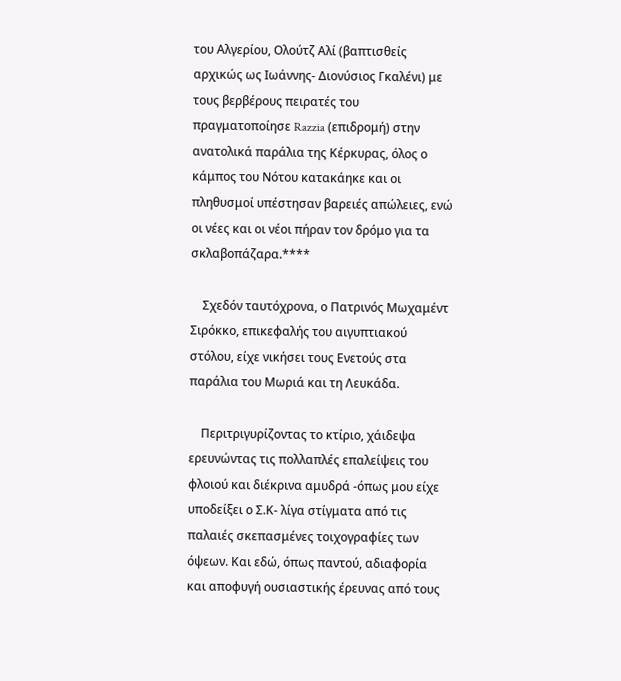του Αλγερίου, Ολούτζ Αλί (βαπτισθείς αρχικώς ως Ιωάννης- Διονύσιος Γκαλένι) με τους βερβέρους πειρατές του πραγματοποίησε Razzia (επιδρομή) στην ανατολικά παράλια της Κέρκυρας, όλος ο κάμπος του Νότου κατακάηκε και οι πληθυσμοί υπέστησαν βαρειές απώλειες, ενώ οι νέες και οι νέοι πήραν τον δρόμο για τα σκλαβοπάζαρα.****

    Σχεδόν ταυτόχρονα, ο Πατρινός Μωχαμέντ Σιρόκκο, επικεφαλής του αιγυπτιακού στόλου, είχε νικήσει τους Ενετούς στα παράλια του Μωριά και τη Λευκάδα.

    Περιτριγυρίζοντας το κτίριο, χάιδεψα ερευνώντας τις πολλαπλές επαλείψεις του φλοιού και διέκρινα αμυδρά -όπως μου είχε υποδείξει ο Σ.Κ- λίγα στίγματα από τις παλαιές σκεπασμένες τοιχογραφίες των όψεων. Και εδώ, όπως παντού, αδιαφορία και αποφυγή ουσιαστικής έρευνας από τους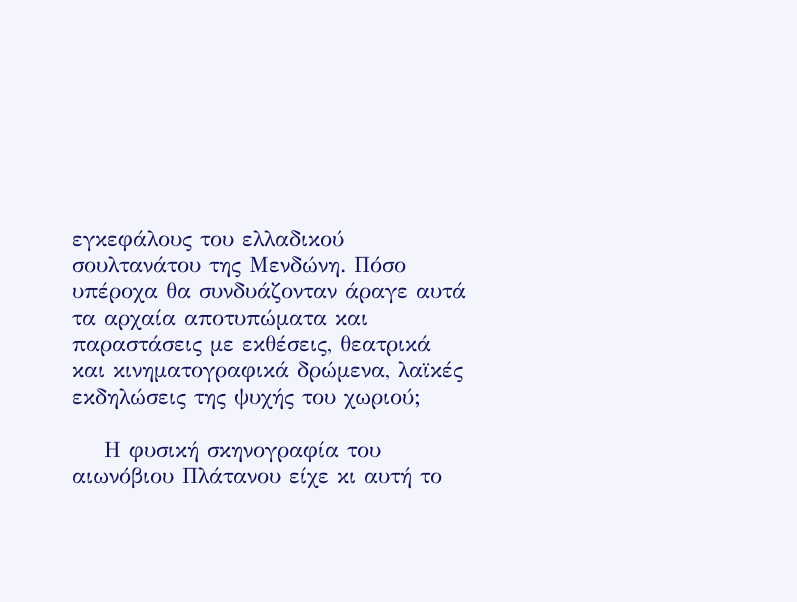εγκεφάλους του ελλαδικού σουλτανάτου της Μενδώνη. Πόσο υπέροχα θα συνδυάζονταν άραγε αυτά τα αρχαία αποτυπώματα και παραστάσεις με εκθέσεις, θεατρικά και κινηματογραφικά δρώμενα, λαϊκές εκδηλώσεις της ψυχής του χωριού;

    Η φυσική σκηνογραφία του αιωνόβιου Πλάτανου είχε κι αυτή το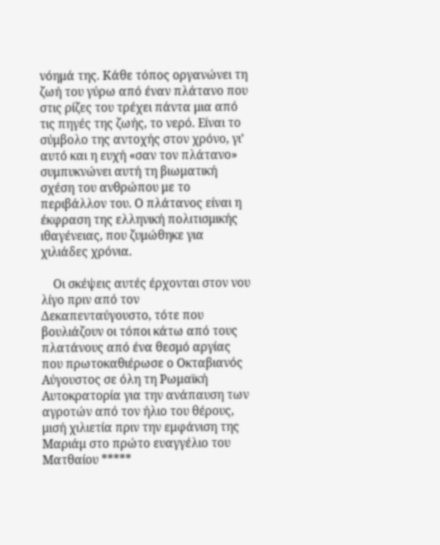νόημά της. Κάθε τόπος οργανώνει τη ζωή του γύρω από έναν πλάτανο που στις ρίζες του τρέχει πάντα μια από τις πηγές της ζωής, το νερό. Είναι το σύμβολο της αντοχής στον χρόνο, γι’ αυτό και η ευχή «σαν τον πλάτανο» συμπυκνώνει αυτή τη βιωματική σχέση του ανθρώπου με το περιβάλλον του. Ο πλάτανος είναι η έκφραση της ελληνική πολιτισμικής ιθαγένειας, που ζυμώθηκε για χιλιάδες χρόνια.

    Οι σκέψεις αυτές έρχονται στον νου λίγο πριν από τον Δεκαπενταύγουστο, τότε που βουλιάζουν οι τόποι κάτω από τους πλατάνους από ένα θεσμό αργίας που πρωτοκαθιέρωσε ο Οκταβιανός Αύγουστος σε όλη τη Ρωμαϊκή Αυτοκρατορία για την ανάπαυση των αγροτών από τον ήλιο του θέρους, μισή χιλιετία πριν την εμφάνιση της Μαριάμ στο πρώτο ευαγγέλιο του Ματθαίου *****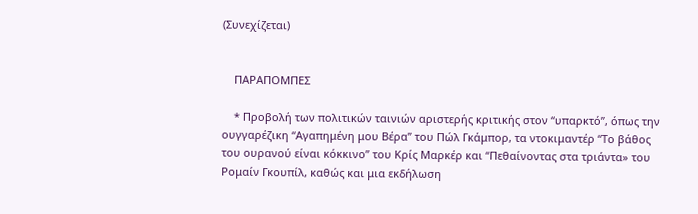(Συνεχίζεται)


    ΠΑΡΑΠΟΜΠΕΣ

    * Προβολή των πολιτικών ταινιών αριστερής κριτικής στον “υπαρκτό”, όπως την ουγγαρέζικη “Αγαπημένη μου Βέρα” του Πώλ Γκάμπορ, τα ντοκιμαντέρ “Το βάθος του ουρανού είναι κόκκινο” του Κρίς Μαρκέρ και “Πεθαίνοντας στα τριάντα» του Ρομαίν Γκουπίλ, καθώς και μια εκδήλωση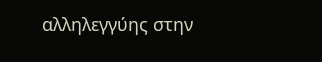αλληλεγγύης στην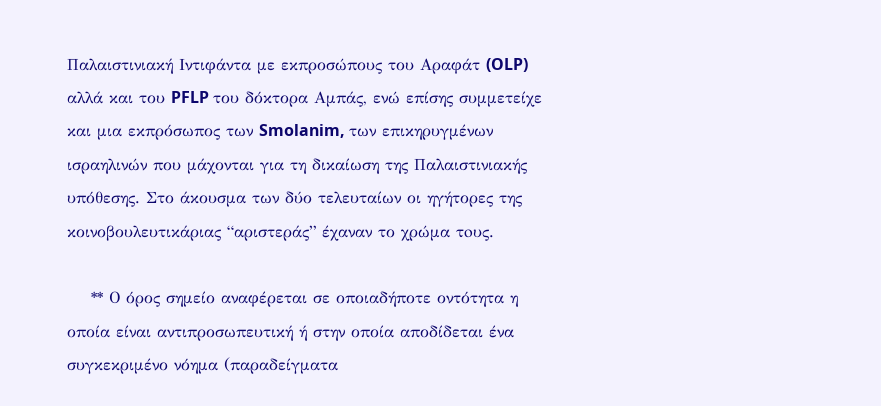Παλαιστινιακή Ιντιφάντα με εκπροσώπους του Αραφάτ (OLP) αλλά και του PFLP του δόκτορα Αμπάς, ενώ επίσης συμμετείχε και μια εκπρόσωπος των Smolanim, των επικηρυγμένων ισραηλινών που μάχονται για τη δικαίωση της Παλαιστινιακής υπόθεσης. Στο άκουσμα των δύο τελευταίων οι ηγήτορες της κοινοβουλευτικάριας “αριστεράς” έχαναν το χρώμα τoυς.

    ** Ο όρος σημείο αναφέρεται σε οποιαδήποτε οντότητα η οποία είναι αντιπροσωπευτική ή στην οποία αποδίδεται ένα συγκεκριμένο νόημα (παραδείγματα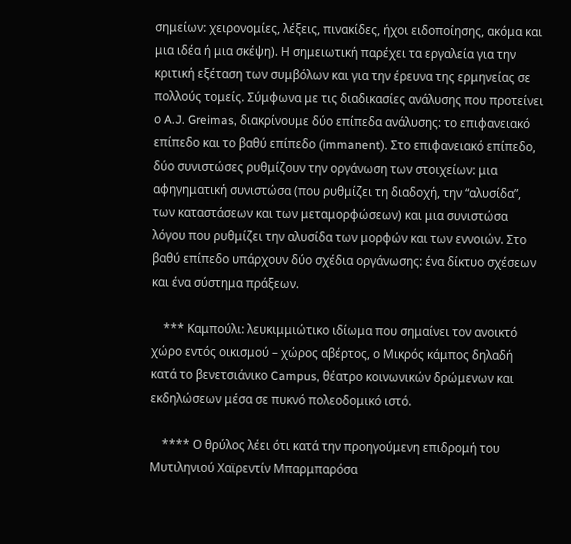σημείων: χειρονομίες, λέξεις, πινακίδες, ήχοι ειδοποίησης, ακόμα και μια ιδέα ή μια σκέψη). Η σημειωτική παρέχει τα εργαλεία για την κριτική εξέταση των συμβόλων και για την έρευνα της ερμηνείας σε πολλούς τομείς. Σύμφωνα με τις διαδικασίες ανάλυσης που προτείνει ο A.J. Greimas, διακρίνουμε δύο επίπεδα ανάλυσης: το επιφανειακό επίπεδο και το βαθύ επίπεδο (immanent). Στο επιφανειακό επίπεδο, δύο συνιστώσες ρυθμίζουν την οργάνωση των στοιχείων: μια αφηγηματική συνιστώσα (που ρυθμίζει τη διαδοχή, την “αλυσίδα”, των καταστάσεων και των μεταμορφώσεων) και μια συνιστώσα λόγου που ρυθμίζει την αλυσίδα των μορφών και των εννοιών. Στο βαθύ επίπεδο υπάρχουν δύο σχέδια οργάνωσης: ένα δίκτυο σχέσεων και ένα σύστημα πράξεων.

    *** Καμπούλι: λευκιμμιώτικο ιδίωμα που σημαίνει τον ανοικτό χώρο εντός οικισμού – χώρος αβέρτος, ο Μικρός κάμπος δηλαδή κατά το βενετσιάνικο Campus, θέατρο κοινωνικών δρώμενων και εκδηλώσεων μέσα σε πυκνό πολεοδομικό ιστό.

    **** Ο θρύλος λέει ότι κατά την προηγούμενη επιδρομή του Μυτιληνιού Χαϊρεντίν Μπαρμπαρόσα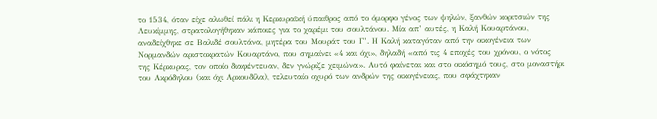το 1534, όταν είχε αλωθεί πάλι η Κερκυραϊκή ύπαιθρος από το όμορφο γένος των ψηλών, ξανθών κοριτσιών της Λευκίμμης, στρατολογήθηκαν κάποιες για το χαρέμι του σουλτάνου. Μία απ’ αυτές, η Καλή Κουαρτάνου, αναδείχθηκε σε Βαλιδέ σουλτάνα, μητέρα του Μουράτ του Γ’. Η Καλή καταγόταν από την οικογένεια των Νορμανδών αριστοκρατών Κουαρτάνο, που σημαίνει «4 και όχι», δηλαδή «από τις 4 εποχές του χρόνου, ο νότος της Κέρκυρας, τον οποίο διαφέντευαν, δεν γνώριζε χειμώνα». Αυτό φαίνεται και στο οικόσημό τους, στο μοναστήρι του Ακρόδηλου (και όχι Αρκουδίλα), τελευταίο οχυρό των ανδρών της οικογένειας, που σφάχτηκαν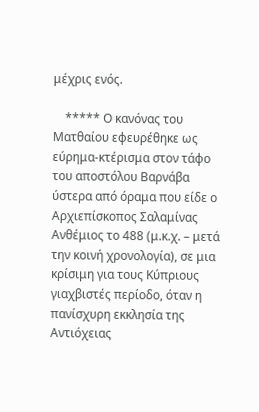μέχρις ενός.

    ***** Ο κανόνας του Ματθαίου εφευρέθηκε ως εύρημα-κτέρισμα στον τάφο του αποστόλου Βαρνάβα ύστερα από όραμα που είδε ο Αρχιεπίσκοπος Σαλαμίνας Ανθέμιος το 488 (μ.κ.χ. – μετά την κοινή χρονολογία), σε μια κρίσιμη για τους Κύπριους γιαχβιστές περίοδο, όταν η πανίσχυρη εκκλησία της Αντιόχειας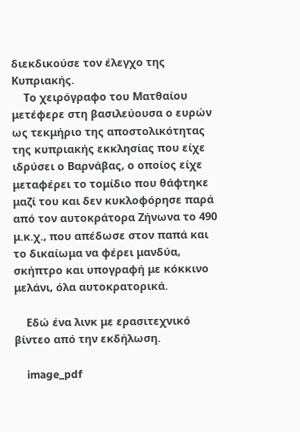διεκδικούσε τον έλεγχο της Κυπριακής.
    Το χειρόγραφο του Ματθαίου μετέφερε στη βασιλεύουσα ο ευρών ως τεκμήριο της αποστολικότητας της κυπριακής εκκλησίας που είχε ιδρύσει ο Βαρνάβας, ο οποίος είχε μεταφέρει το τομίδιο που θάφτηκε μαζί του και δεν κυκλοφόρησε παρά από τον αυτοκράτορα Ζήνωνα το 490 μ.κ.χ., που απέδωσε στον παπά και το δικαίωμα να φέρει μανδύα, σκήπτρο και υπογραφή με κόκκινο μελάνι, όλα αυτοκρατορικά.

    Εδώ ένα λινκ με ερασιτεχνικό βίντεο από την εκδήλωση.

    image_pdf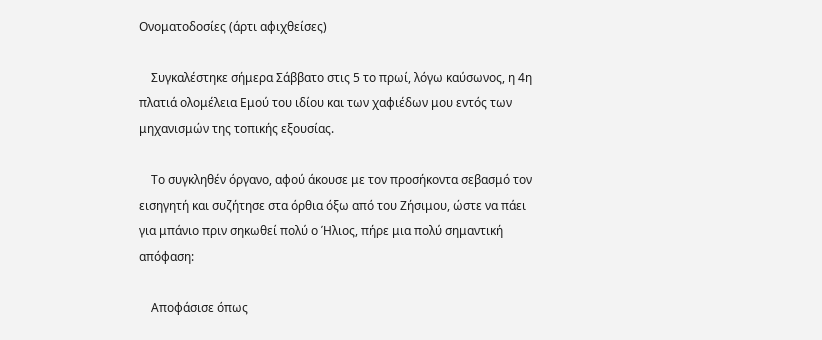Ονοματοδοσίες (άρτι αφιχθείσες)

    Συγκαλέστηκε σήμερα Σάββατο στις 5 το πρωί, λόγω καύσωνος, η 4η πλατιά ολομέλεια Εμού του ιδίου και των χαφιέδων μου εντός των μηχανισμών της τοπικής εξουσίας.

    Το συγκληθέν όργανο, αφού άκουσε με τον προσήκοντα σεβασμό τον εισηγητή και συζήτησε στα όρθια όξω από του Ζήσιμου, ώστε να πάει για μπάνιο πριν σηκωθεί πολύ ο Ήλιος, πήρε μια πολύ σημαντική απόφαση:

    Αποφάσισε όπως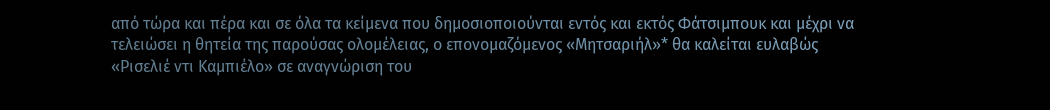από τώρα και πέρα και σε όλα τα κείμενα που δημοσιοποιούνται εντός και εκτός Φάτσιμπουκ και μέχρι να τελειώσει η θητεία της παρούσας ολομέλειας, ο επονομαζόμενος «Μητσαριήλ»* θα καλείται ευλαβώς «Ρισελιέ ντι Καμπιέλο» σε αναγνώριση του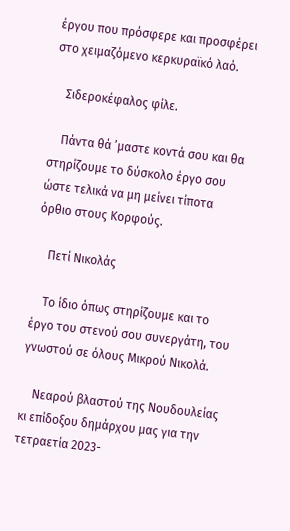έργου που πρόσφερε και προσφέρει στο χειμαζόμενο κερκυραϊκό λαό.

    Σιδεροκέφαλος φίλε.

    Πάντα θά ’μαστε κοντά σου και θα στηρίζουμε το δύσκολο έργο σου ώστε τελικά να μη μείνει τίποτα όρθιο στους Κορφούς.

    Πετί Νικολάς

    Το ίδιο όπως στηρίζουμε και το έργο του στενού σου συνεργάτη, του γνωστού σε όλους Μικρού Νικολά.

    Νεαρού βλαστού της Νουδουλείας κι επίδοξου δημάρχου μας για την τετραετία 2023-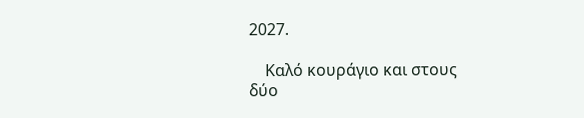2027.

    Καλό κουράγιο και στους δύο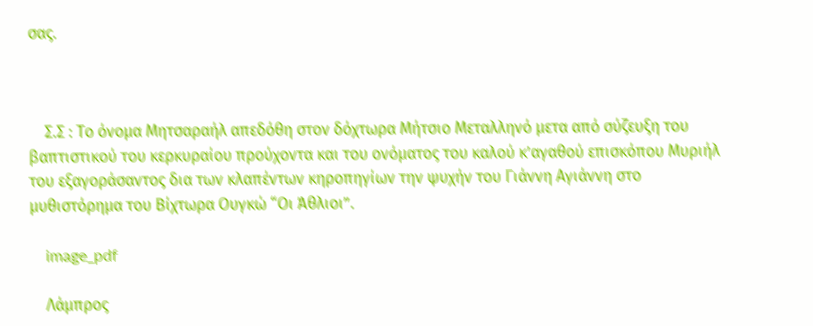σας.



    Σ.Σ : Το όνομα Μητσαραήλ απεδόθη στον δόχτωρα Μήτσιο Μεταλληνό μετα από σύζευξη του βαπτιστικού του κερκυραίου προύχοντα και του ονόματος του καλού κ’αγαθού επισκόπου Μυριήλ του εξαγοράσαντος δια των κλαπέντων κηροπηγίων την ψυχήν του Γιάννη Αγιάννη στο μυθιστόρημα του Βίχτωρα Ουγκώ “Οι Άθλιοι”.

    image_pdf

    Λάμπρος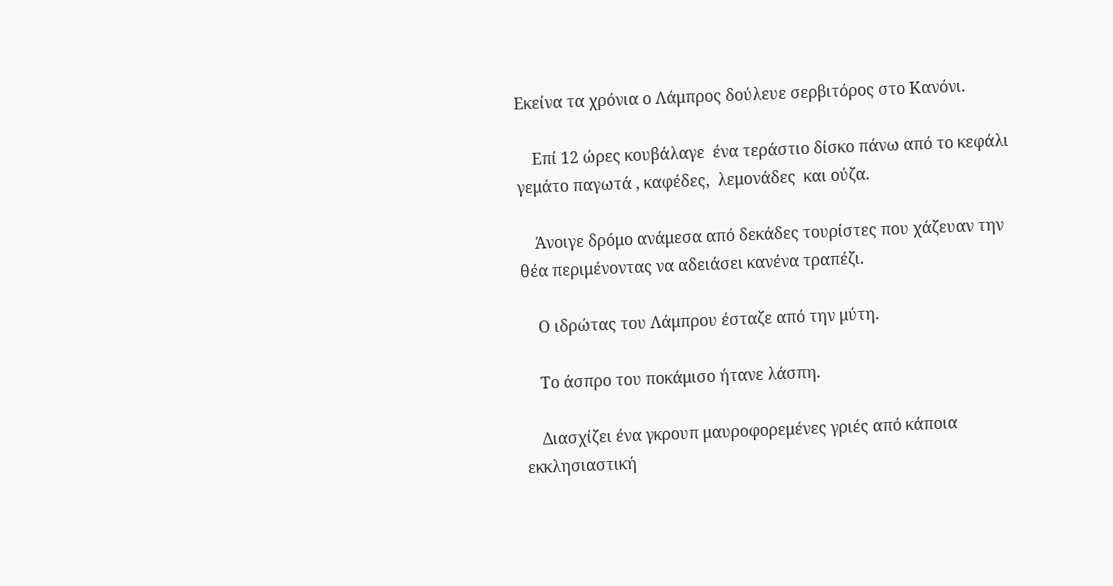Εκείνα τα χρόνια ο Λάμπρος δούλευε σερβιτόρος στο Κανόνι.

    Επί 12 ώρες κουβάλαγε  ένα τεράστιο δίσκο πάνω από το κεφάλι γεμάτο παγωτά , καφέδες,  λεμονάδες  και ούζα.

    Άνοιγε δρόμο ανάμεσα από δεκάδες τουρίστες που χάζευαν την θέα περιμένοντας να αδειάσει κανένα τραπέζι.

    Ο ιδρώτας του Λάμπρου έσταζε από την μύτη.

    Το άσπρο του ποκάμισο ήτανε λάσπη.

    Διασχίζει ένα γκρουπ μαυροφορεμένες γριές από κάποια εκκλησιαστική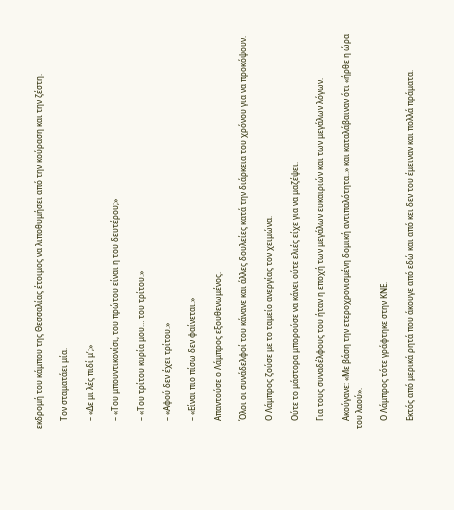εκδρομή του κάμπου της Θεσσαλίας έτοιμος να λιποθυμήσει από την κούραση και την ζέστη.

    Τον σταματάει μία.

    – «Δε μι λές πιδί μ’;»

    – «Του μπουντικονίσι, του πρώτου είναι η του δευτέρου;»

    – «Του τρίτου κυρία μου… του τρίτου.»

    – «Αφού δεν έχει τρίτου.»

    – «Είναι πιο πίσω δεν φαίνεται.»

    Απαντούσε ο Λάμπρος εξουθενωμένος.

    Όλοι οι συνάδελφοί του κάνανε και άλλες δουλείες κατά την διάρκεια του χρόνου για να προκόψουν.

    Ο Λάμπρος ζούσε με το ταμείο ανεργίας τον χειμώνα.

    Ούτε το μάστορα μπορούσε να κάνει ούτε ελιές είχε για να μαζέψει.

    Για τους συναδέλφους του ήταν η εποχή των μεγάλων ευκαιριών και των μεγάλων λόγων.

    Ακούγανε: «Με βάση την ετεροχρονισμένη δομική αντιπαλότητα..» και καταλάβαιναν ότι «ήρθε η ώρα του λαού».

    Ο Λάμπρος τότε γράφτηκε στην ΚΝΕ.

    Εκτός από μερικά ρητά που άκουγε από εδώ και από κει δεν του έμειναν και πολλά πράματα.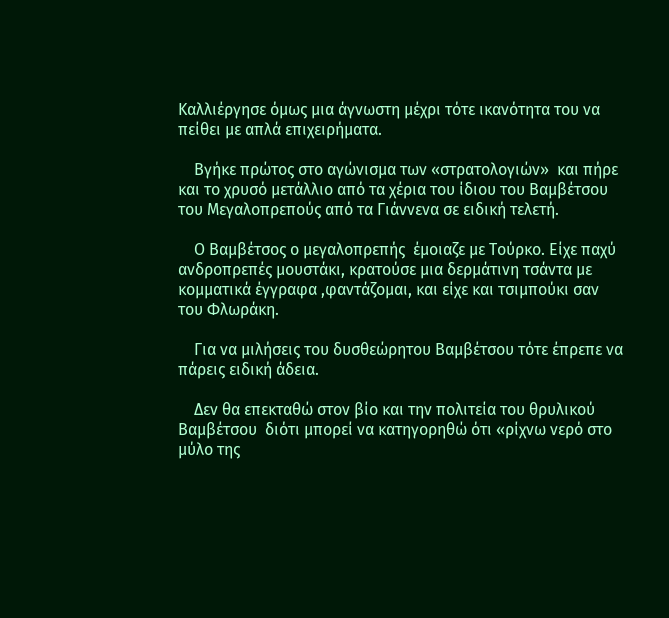Καλλιέργησε όμως μια άγνωστη μέχρι τότε ικανότητα του να πείθει με απλά επιχειρήματα.

    Βγήκε πρώτος στο αγώνισμα των «στρατολογιών»  και πήρε και το χρυσό μετάλλιο από τα χέρια του ίδιου του Βαμβέτσου του Μεγαλοπρεπούς από τα Γιάννενα σε ειδική τελετή.

    Ο Βαμβέτσος ο μεγαλοπρεπής  έμοιαζε με Τούρκο. Είχε παχύ ανδροπρεπές μουστάκι, κρατούσε μια δερμάτινη τσάντα με κομματικά έγγραφα ,φαντάζομαι, και είχε και τσιμπούκι σαν του Φλωράκη.

    Για να μιλήσεις του δυσθεώρητου Βαμβέτσου τότε έπρεπε να πάρεις ειδική άδεια.

    Δεν θα επεκταθώ στον βίο και την πολιτεία του θρυλικού Βαμβέτσου  διότι μπορεί να κατηγορηθώ ότι «ρίχνω νερό στο μύλο της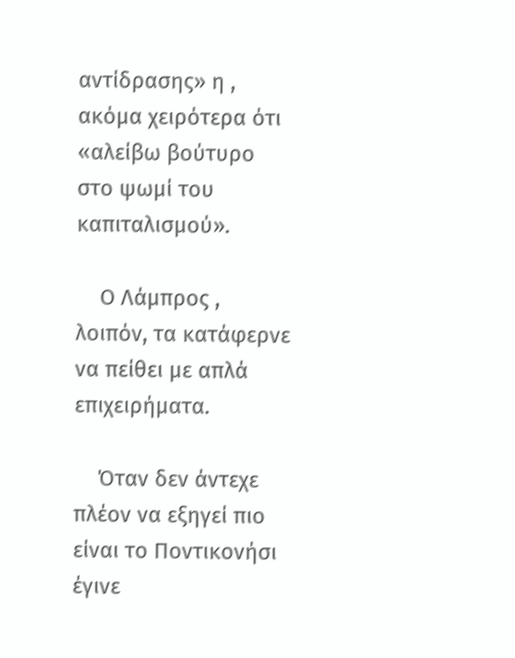αντίδρασης» η , ακόμα χειρότερα ότι «αλείβω βούτυρο στο ψωμί του καπιταλισμού».

    Ο Λάμπρος , λοιπόν, τα κατάφερνε να πείθει με απλά επιχειρήματα.

    Όταν δεν άντεχε πλέον να εξηγεί πιο είναι το Ποντικονήσι έγινε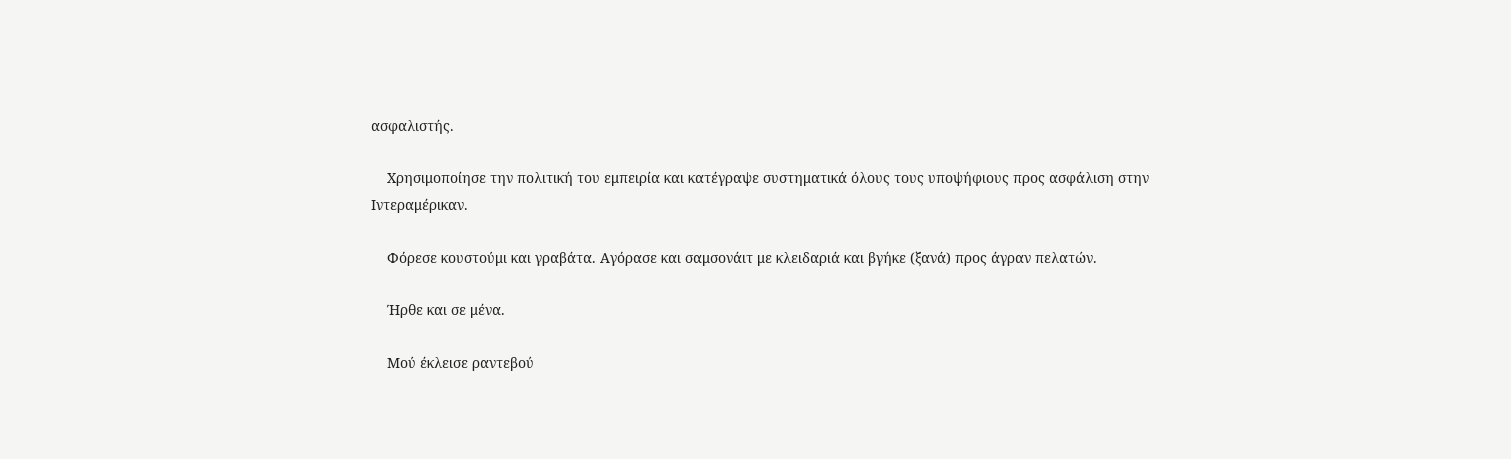ασφαλιστής.

    Χρησιμοποίησε την πολιτική του εμπειρία και κατέγραψε συστηματικά όλους τους υποψήφιους προς ασφάλιση στην Ιντεραμέρικαν.

    Φόρεσε κουστούμι και γραβάτα. Αγόρασε και σαμσονάιτ με κλειδαριά και βγήκε (ξανά) προς άγραν πελατών.

    Ήρθε και σε μένα.

    Μού έκλεισε ραντεβού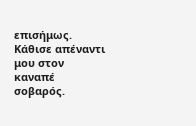επισήμως. Κάθισε απέναντι μου στον καναπέ σοβαρός.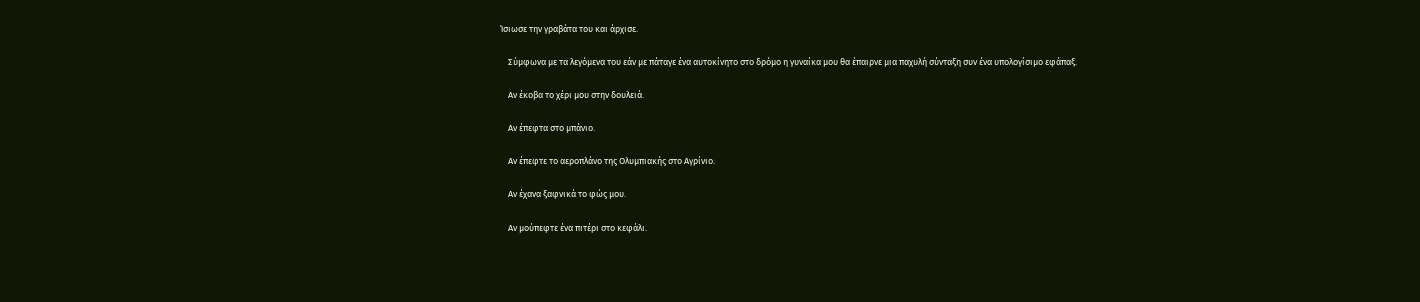Ίσιωσε την γραβάτα του και άρχισε.

    Σύμφωνα με τα λεγόμενα του εάν με πάταγε ένα αυτοκίνητο στο δρόμο η γυναίκα μου θα έπαιρνε μια παχυλή σύνταξη συν ένα υπολογίσιμο εφάπαξ.

    Αν έκοβα το χέρι μου στην δουλειά.

    Αν έπεφτα στο μπάνιο.

    Αν έπεφτε το αεροπλάνο της Ολυμπιακής στο Αγρίνιο.

    Αν έχανα ξαφνικά το φώς μου.

    Αν μούπεφτε ένα πιτέρι στο κεφάλι.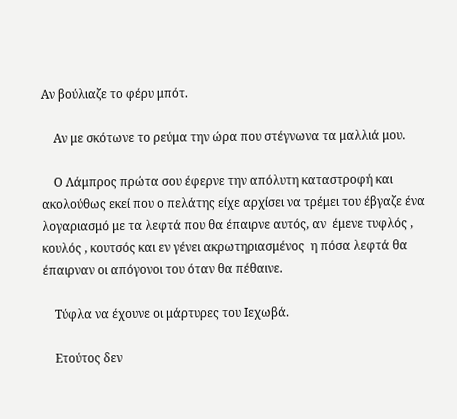Αν βούλιαζε το φέρυ μπότ.

    Αν με σκότωνε το ρεύμα την ώρα που στέγνωνα τα μαλλιά μου.

    Ο Λάμπρος πρώτα σου έφερνε την απόλυτη καταστροφή και ακολούθως εκεί που ο πελάτης είχε αρχίσει να τρέμει του έβγαζε ένα λογαριασμό με τα λεφτά που θα έπαιρνε αυτός, αν  έμενε τυφλός , κουλός , κουτσός και εν γένει ακρωτηριασμένος  η πόσα λεφτά θα έπαιρναν οι απόγονοι του όταν θα πέθαινε.

    Τύφλα να έχουνε οι μάρτυρες του Ιεχωβά.

    Ετούτος δεν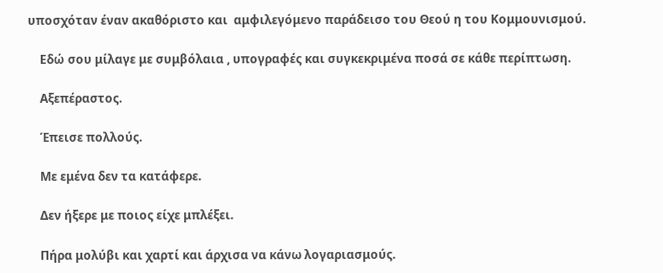υποσχόταν έναν ακαθόριστο και  αμφιλεγόμενο παράδεισο του Θεού η του Κομμουνισμού.

    Εδώ σου μίλαγε με συμβόλαια , υπογραφές και συγκεκριμένα ποσά σε κάθε περίπτωση.

    Αξεπέραστος.

    Έπεισε πολλούς.

    Με εμένα δεν τα κατάφερε.

    Δεν ήξερε με ποιος είχε μπλέξει.

    Πήρα μολύβι και χαρτί και άρχισα να κάνω λογαριασμούς.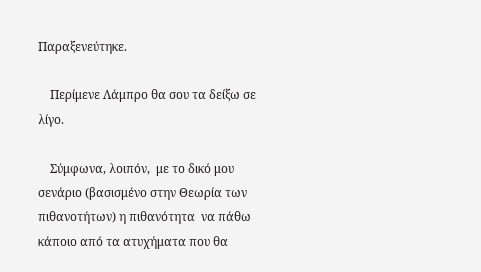Παραξενεύτηκε.

    Περίμενε Λάμπρο θα σου τα δείξω σε λίγο.

    Σύμφωνα, λοιπόν,  με το δικό μου σενάριο (βασισμένο στην Θεωρία των πιθανοτήτων) η πιθανότητα  να πάθω κάποιο από τα ατυχήματα που θα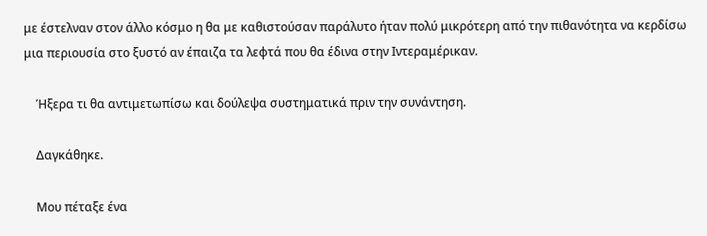με έστελναν στον άλλο κόσμο η θα με καθιστούσαν παράλυτο ήταν πολύ μικρότερη από την πιθανότητα να κερδίσω μια περιουσία στο ξυστό αν έπαιζα τα λεφτά που θα έδινα στην Ιντεραμέρικαν.

    Ήξερα τι θα αντιμετωπίσω και δούλεψα συστηματικά πριν την συνάντηση.

    Δαγκάθηκε.

    Μου πέταξε ένα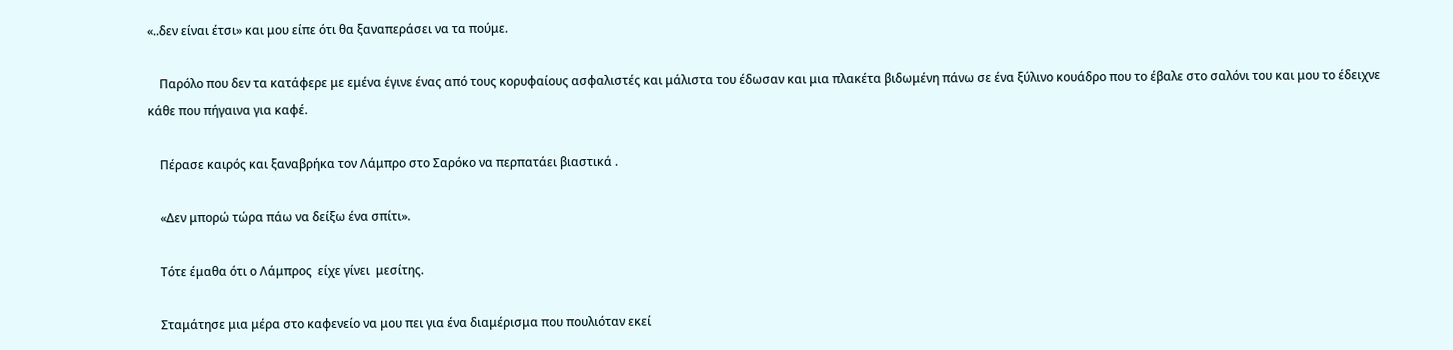«..δεν είναι έτσι» και μου είπε ότι θα ξαναπεράσει να τα πούμε.

    Παρόλο που δεν τα κατάφερε με εμένα έγινε ένας από τους κορυφαίους ασφαλιστές και μάλιστα του έδωσαν και μια πλακέτα βιδωμένη πάνω σε ένα ξύλινο κουάδρο που το έβαλε στο σαλόνι του και μου το έδειχνε κάθε που πήγαινα για καφέ.

    Πέρασε καιρός και ξαναβρήκα τον Λάμπρο στο Σαρόκο να περπατάει βιαστικά .

    «Δεν μπορώ τώρα πάω να δείξω ένα σπίτι».

    Τότε έμαθα ότι ο Λάμπρος  είχε γίνει  μεσίτης.

    Σταμάτησε μια μέρα στο καφενείο να μου πει για ένα διαμέρισμα που πουλιόταν εκεί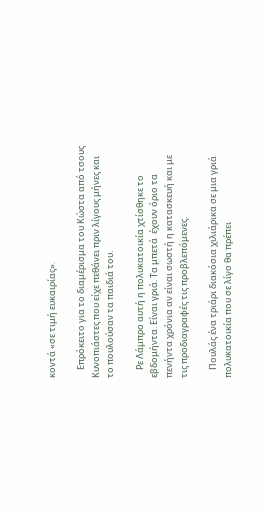κοντά «σε τιμή ευκαιρίας».

    Επρόκειτο για το διαμέρισμα του Κώστα από τσους Κυνοπιάστες που είχε πεθάνει πριν λίγους μήνες και το πουλούσαν τα παιδιά του.

    Ρε Λάμπρο αυτή η πολυκατοικία χτίσθηκε το εβδομήντα. Είναι γριά. Τα μπετά  έχουν όριο τα πενήντα χρόνια αν είναι σωστή η κατασκευή και με τις προδιαγραφές τις προβλεπόμενες.

    Πουλάς ένα τριάρι διακόσια χιλιάρικα σε μια γριά πολυκατοικία που σε λίγο θα πρέπει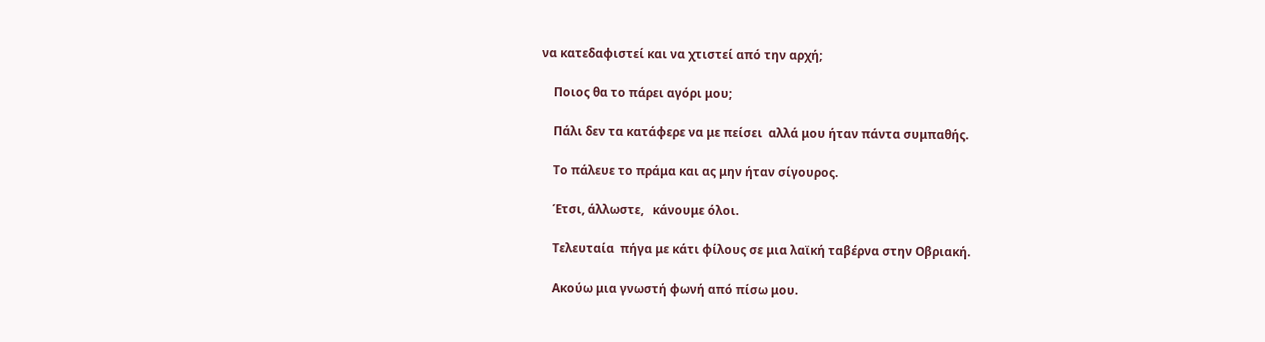να κατεδαφιστεί και να χτιστεί από την αρχή;

    Ποιος θα το πάρει αγόρι μου;

    Πάλι δεν τα κατάφερε να με πείσει  αλλά μου ήταν πάντα συμπαθής.

    Το πάλευε το πράμα και ας μην ήταν σίγουρος.

    Έτσι, άλλωστε,   κάνουμε όλοι.

    Τελευταία  πήγα με κάτι φίλους σε μια λαϊκή ταβέρνα στην Οβριακή.

    Ακούω μια γνωστή φωνή από πίσω μου.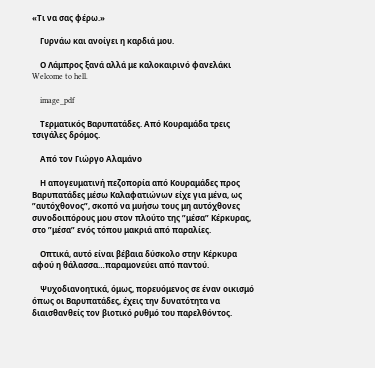«Τι να σας φέρω.»

    Γυρνάω και ανοίγει η καρδιά μου.

    Ο Λάμπρος ξανά αλλά με καλοκαιρινό φανελάκι Welcome to hell.

    image_pdf

    Τερματικός Βαρυπατάδες. Από Κουραμάδα τρεις τσιγάλες δρόμος.

    Από τον Γιώργο Αλαμάνο

    Η απογευματινή πεζοπορία από Κουραμάδες προς Βαρυπατάδες μέσω Καλαφατιώνων είχε για μένα, ως ”αυτόχθονος”, σκοπό να μυήσω τους μη αυτόχθονες συνοδοιπόρους μου στον πλούτο της ”μέσα” Κέρκυρας, στο ”μέσα” ενός τόπου μακριά από παραλίες.

    Οπτικά, αυτό είναι βέβαια δύσκολο στην Κέρκυρα αφού η θάλασσα…παραμονεύει από παντού.

    Ψυχοδιανοητικά, όμως, πορευόμενος σε έναν οικισμό όπως οι Βαρυπατάδες, έχεις την δυνατότητα να διαισθανθείς τον βιοτικό ρυθμό του παρελθόντος.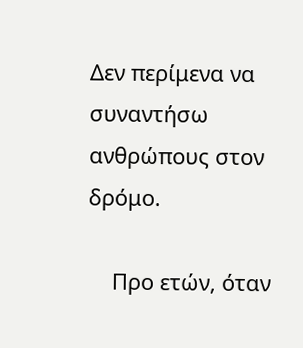Δεν περίμενα να συναντήσω ανθρώπους στον δρόμο.

    Προ ετών, όταν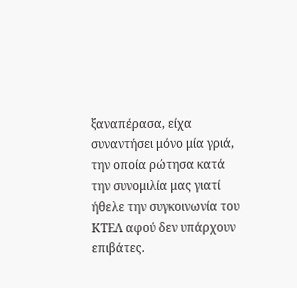ξαναπέρασα, είχα συναντήσει μόνο μία γριά, την οποία ρώτησα κατά την συνομιλία μας γιατί ήθελε την συγκοινωνία του ΚΤΕΛ αφού δεν υπάρχουν επιβάτες.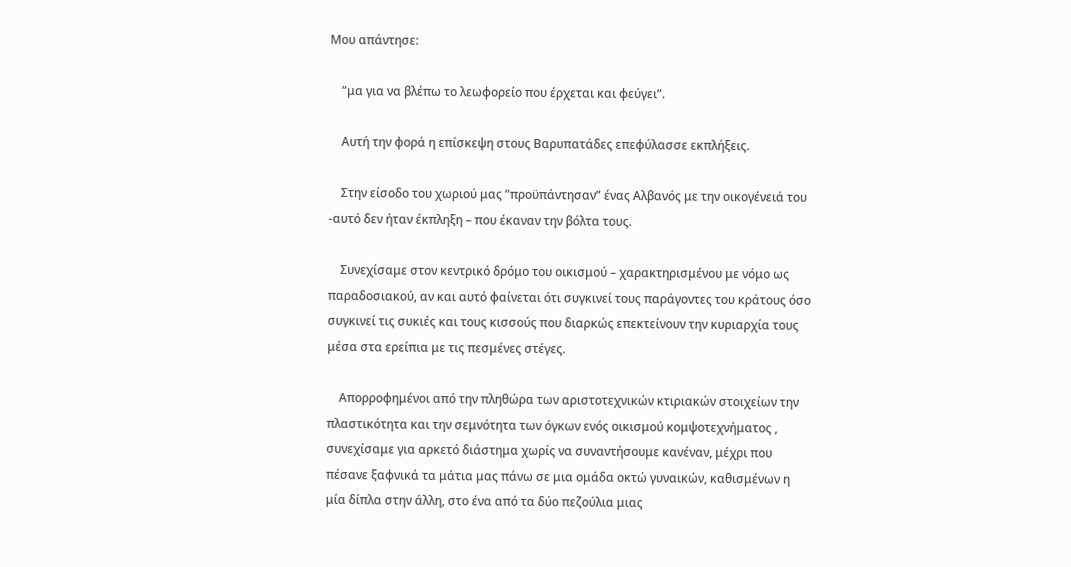Μου απάντησε:

    ”μα για να βλέπω το λεωφορείο που έρχεται και φεύγει”.

    Αυτή την φορά η επίσκεψη στους Βαρυπατάδες επεφύλασσε εκπλήξεις.

    Στην είσοδο του χωριού μας ”προϋπάντησαν” ένας Αλβανός με την οικογένειά του -αυτό δεν ήταν έκπληξη – που έκαναν την βόλτα τους.

    Συνεχίσαμε στον κεντρικό δρόμο του οικισμού – χαρακτηρισμένου με νόμο ως παραδοσιακού, αν και αυτό φαίνεται ότι συγκινεί τους παράγοντες του κράτους όσο συγκινεί τις συκιές και τους κισσούς που διαρκώς επεκτείνουν την κυριαρχία τους μέσα στα ερείπια με τις πεσμένες στέγες.

    Απορροφημένοι από την πληθώρα των αριστοτεχνικών κτιριακών στοιχείων την πλαστικότητα και την σεμνότητα των όγκων ενός οικισμού κομψοτεχνήματος , συνεχίσαμε για αρκετό διάστημα χωρίς να συναντήσουμε κανέναν, μέχρι που πέσανε ξαφνικά τα μάτια μας πάνω σε μια ομάδα οκτώ γυναικών, καθισμένων η μία δίπλα στην άλλη, στο ένα από τα δύο πεζούλια μιας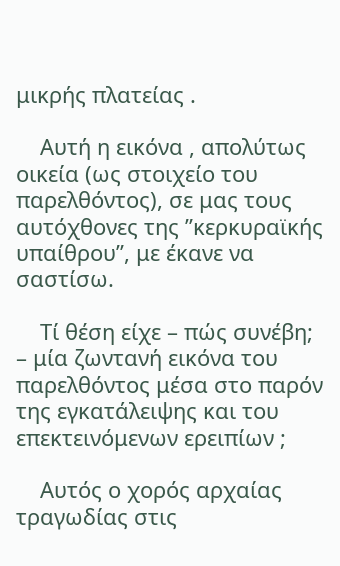μικρής πλατείας .

    Αυτή η εικόνα , απολύτως οικεία (ως στοιχείο του παρελθόντος), σε μας τους αυτόχθονες της ”κερκυραϊκής υπαίθρου”, με έκανε να σαστίσω.

    Τί θέση είχε – πώς συνέβη; – μία ζωντανή εικόνα του παρελθόντος μέσα στο παρόν της εγκατάλειψης και του επεκτεινόμενων ερειπίων ;

    Αυτός ο χορός αρχαίας τραγωδίας στις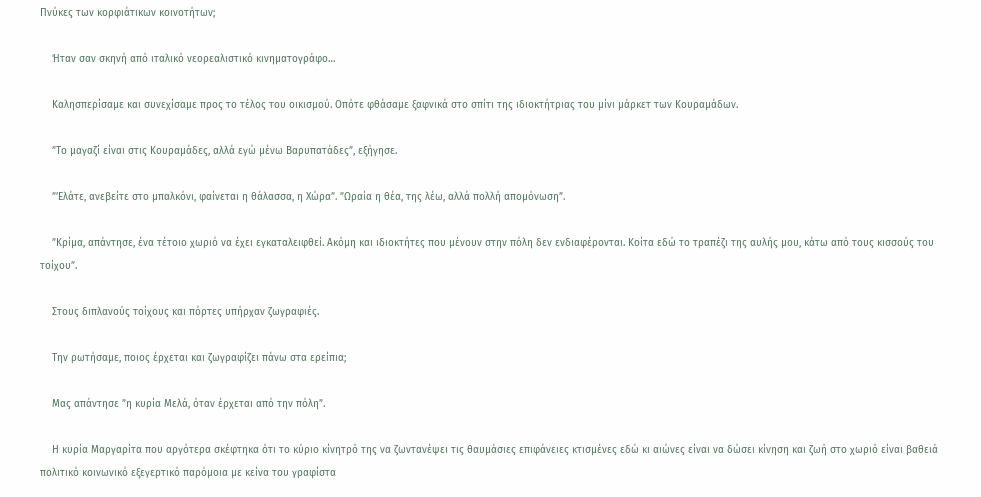Πνύκες των κορφιάτικων κοινοτήτων;

    Ήταν σαν σκηνή από ιταλικό νεορεαλιστικό κινηματογράφο…

    Καλησπερίσαμε και συνεχίσαμε προς το τέλος του οικισμού. Οπότε φθάσαμε ξαφνικά στο σπίτι της ιδιοκτήτριας του μίνι μάρκετ των Κουραμάδων.

    ”Το μαγαζί είναι στις Κουραμάδες, αλλά εγώ μένω Βαρυπατάδες”, εξήγησε.

    ”’Ελάτε, ανεβείτε στο μπαλκόνι, φαίνεται η θάλασσα, η Χώρα”. ”Ωραία η θέα, της λέω, αλλά πολλή απομόνωση”.

    ”Κρίμα, απάντησε, ένα τέτοιο χωριό να έχει εγκαταλειφθεί. Ακόμη και ιδιοκτήτες που μένουν στην πόλη δεν ενδιαφέρονται. Κοίτα εδώ το τραπέζι της αυλής μου, κάτω από τους κισσούς του τοίχου”.

    Στους διπλανούς τοίχους και πόρτες υπήρχαν ζωγραφιές.

    Την ρωτήσαμε, ποιος έρχεται και ζωγραφίζει πάνω στα ερείπια;

    Μας απάντησε ”η κυρία Μελά, όταν έρχεται από την πόλη”.

    Η κυρία Μαργαρίτα που αργότερα σκέφτηκα ότι το κύριο κίνητρό της να ζωντανέψει τις θαυμάσιες επιφάνειες κτισμένες εδώ κι αιώνες είναι να δώσει κίνηση και ζωή στο χωριό είναι βαθειά πολιτικό κοινωνικό εξεγερτικό παρόμοια με κείνα του γραφίστα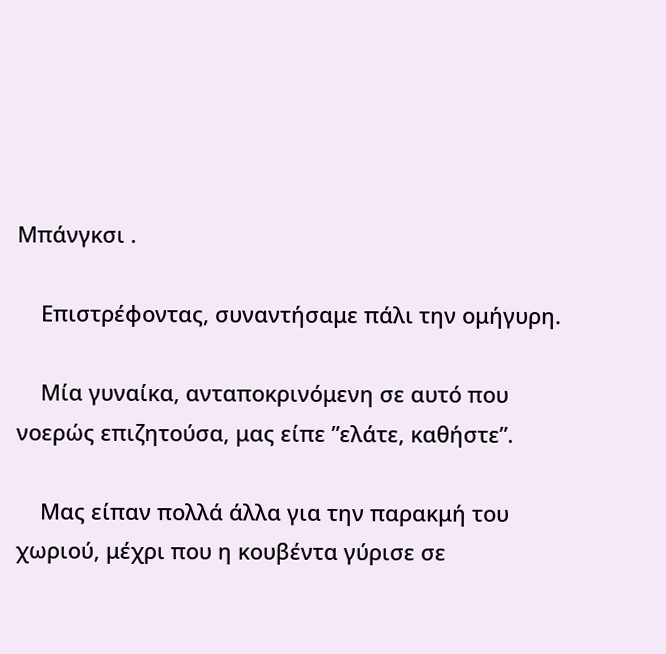Μπάνγκσι .

    Επιστρέφοντας, συναντήσαμε πάλι την ομήγυρη.

    Μία γυναίκα, ανταποκρινόμενη σε αυτό που νοερώς επιζητούσα, μας είπε ”ελάτε, καθήστε”.

    Μας είπαν πολλά άλλα για την παρακμή του χωριού, μέχρι που η κουβέντα γύρισε σε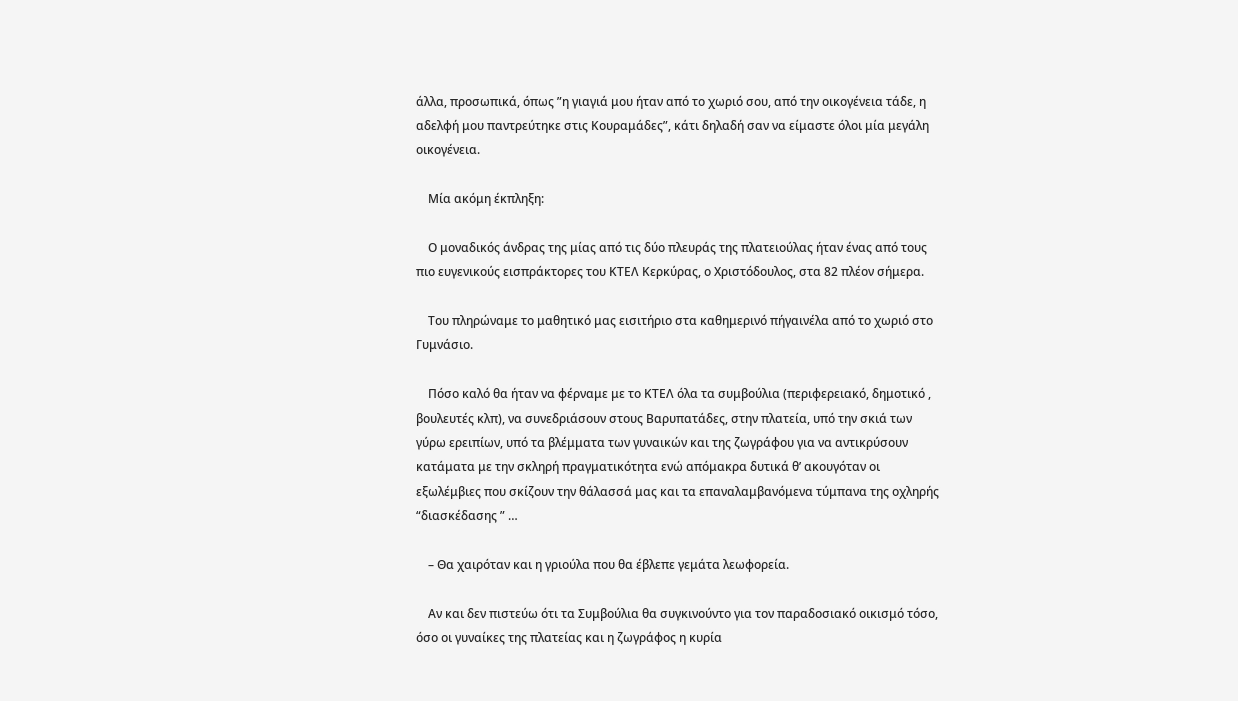άλλα, προσωπικά, όπως ”η γιαγιά μου ήταν από το χωριό σου, από την οικογένεια τάδε, η αδελφή μου παντρεύτηκε στις Κουραμάδες”, κάτι δηλαδή σαν να είμαστε όλοι μία μεγάλη οικογένεια.

    Μία ακόμη έκπληξη:

    Ο μοναδικός άνδρας της μίας από τις δύο πλευράς της πλατειούλας ήταν ένας από τους πιο ευγενικούς εισπράκτορες του ΚΤΕΛ Κερκύρας, ο Χριστόδουλος, στα 82 πλέον σήμερα.

    Του πληρώναμε το μαθητικό μας εισιτήριο στα καθημερινό πήγαινέλα από το χωριό στο Γυμνάσιο.

    Πόσο καλό θα ήταν να φέρναμε με το ΚΤΕΛ όλα τα συμβούλια (περιφερειακό, δημοτικό , βουλευτές κλπ), να συνεδριάσουν στους Βαρυπατάδες, στην πλατεία, υπό την σκιά των γύρω ερειπίων, υπό τα βλέμματα των γυναικών και της ζωγράφου για να αντικρύσουν κατάματα με την σκληρή πραγματικότητα ενώ απόμακρα δυτικά θ’ ακουγόταν οι εξωλέμβιες που σκίζουν την θάλασσά μας και τα επαναλαμβανόμενα τύμπανα της οχληρής “διασκέδασης ” …

    – Θα χαιρόταν και η γριούλα που θα έβλεπε γεμάτα λεωφορεία.

    Αν και δεν πιστεύω ότι τα Συμβούλια θα συγκινούντο για τον παραδοσιακό οικισμό τόσο, όσο οι γυναίκες της πλατείας και η ζωγράφος η κυρία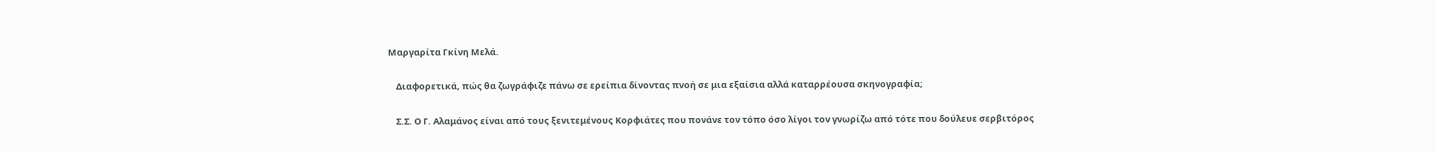Μαργαρίτα Γκίνη Μελά.

    Διαφορετικά, πώς θα ζωγράφιζε πάνω σε ερείπια δίνοντας πνοή σε μια εξαίσια αλλά καταρρέουσα σκηνογραφία;

    Σ.Σ. Ο Γ. Αλαμάνος είναι από τους ξενιτεμένους Κορφιάτες που πονάνε τον τόπο όσο λίγοι τον γνωρίζω από τότε που δούλευε σερβιτόρος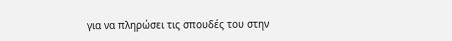για να πληρώσει τις σπουδές του στην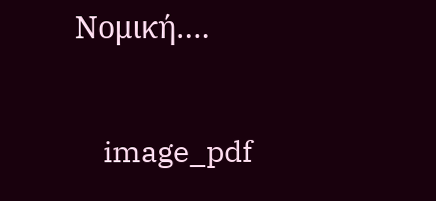Νομική….

    image_pdf